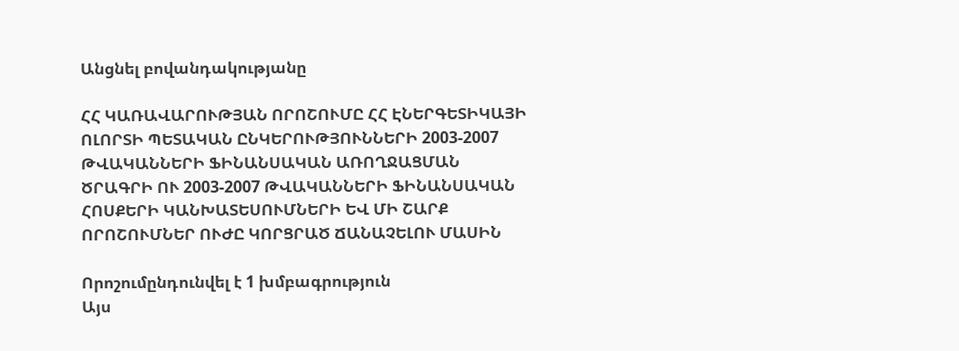Անցնել բովանդակությանը

ՀՀ ԿԱՌԱՎԱՐՈՒԹՅԱՆ ՈՐՈՇՈՒՄԸ ՀՀ ԷՆԵՐԳԵՏԻԿԱՅԻ ՈԼՈՐՏԻ ՊԵՏԱԿԱՆ ԸՆԿԵՐՈՒԹՅՈՒՆՆԵՐԻ 2003-2007 ԹՎԱԿԱՆՆԵՐԻ ՖԻՆԱՆՍԱԿԱՆ ԱՌՈՂՋԱՑՄԱՆ ԾՐԱԳՐԻ ՈՒ 2003-2007 ԹՎԱԿԱՆՆԵՐԻ ՖԻՆԱՆՍԱԿԱՆ ՀՈՍՔԵՐԻ ԿԱՆԽԱՏԵՍՈՒՄՆԵՐԻ ԵՎ ՄԻ ՇԱՐՔ ՈՐՈՇՈՒՄՆԵՐ ՈՒԺԸ ԿՈՐՑՐԱԾ ՃԱՆԱՉԵԼՈՒ ՄԱՍԻՆ

Որոշումընդունվել է 1 խմբագրություն
Այս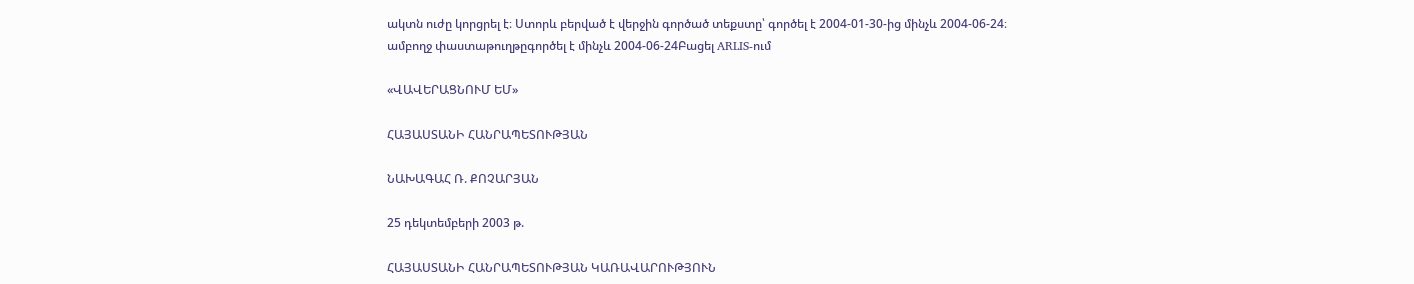ակտն ուժը կորցրել է։ Ստորև բերված է վերջին գործած տեքստը՝ գործել է 2004-01-30-ից մինչև 2004-06-24։
ամբողջ փաստաթուղթըգործել է մինչև 2004-06-24Բացել ARLIS-ում

«ՎԱՎԵՐԱՑՆՈՒՄ ԵՄ»

ՀԱՅԱՍՏԱՆԻ ՀԱՆՐԱՊԵՏՈՒԹՅԱՆ

ՆԱԽԱԳԱՀ Ռ. ՔՈՉԱՐՅԱՆ

25 դեկտեմբերի 2003 թ.

ՀԱՅԱՍՏԱՆԻ ՀԱՆՐԱՊԵՏՈՒԹՅԱՆ ԿԱՌԱՎԱՐՈՒԹՅՈՒՆ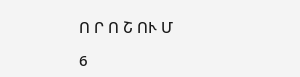Ո Ր Ո Շ ՈՒ Մ

6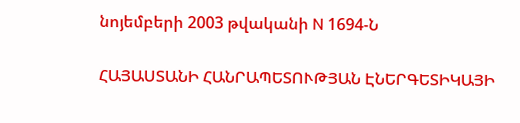նոյեմբերի 2003 թվականի N 1694-Ն

ՀԱՅԱՍՏԱՆԻ ՀԱՆՐԱՊԵՏՈՒԹՅԱՆ ԷՆԵՐԳԵՏԻԿԱՅԻ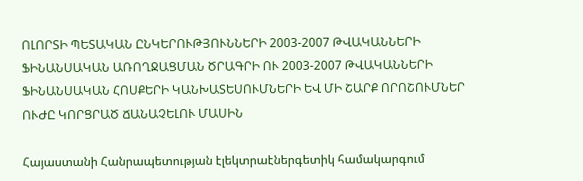ՈԼՈՐՏԻ ՊԵՏԱԿԱՆ ԸՆԿԵՐՈՒԹՅՈՒՆՆԵՐԻ 2003-2007 ԹՎԱԿԱՆՆԵՐԻ ՖԻՆԱՆՍԱԿԱՆ ԱՌՈՂՋԱՑՄԱՆ ԾՐԱԳՐԻ ՈՒ 2003-2007 ԹՎԱԿԱՆՆԵՐԻ ՖԻՆԱՆՍԱԿԱՆ ՀՈՍՔԵՐԻ ԿԱՆԽԱՏԵՍՈՒՄՆԵՐԻ ԵՎ ՄԻ ՇԱՐՔ ՈՐՈՇՈՒՄՆԵՐ ՈՒԺԸ ԿՈՐՑՐԱԾ ՃԱՆԱՉԵԼՈՒ ՄԱՍԻՆ

Հայաստանի Հանրապետության էլեկտրաէներգետիկ համակարգում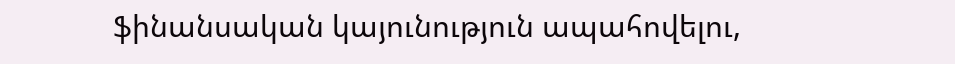ֆինանսական կայունություն ապահովելու,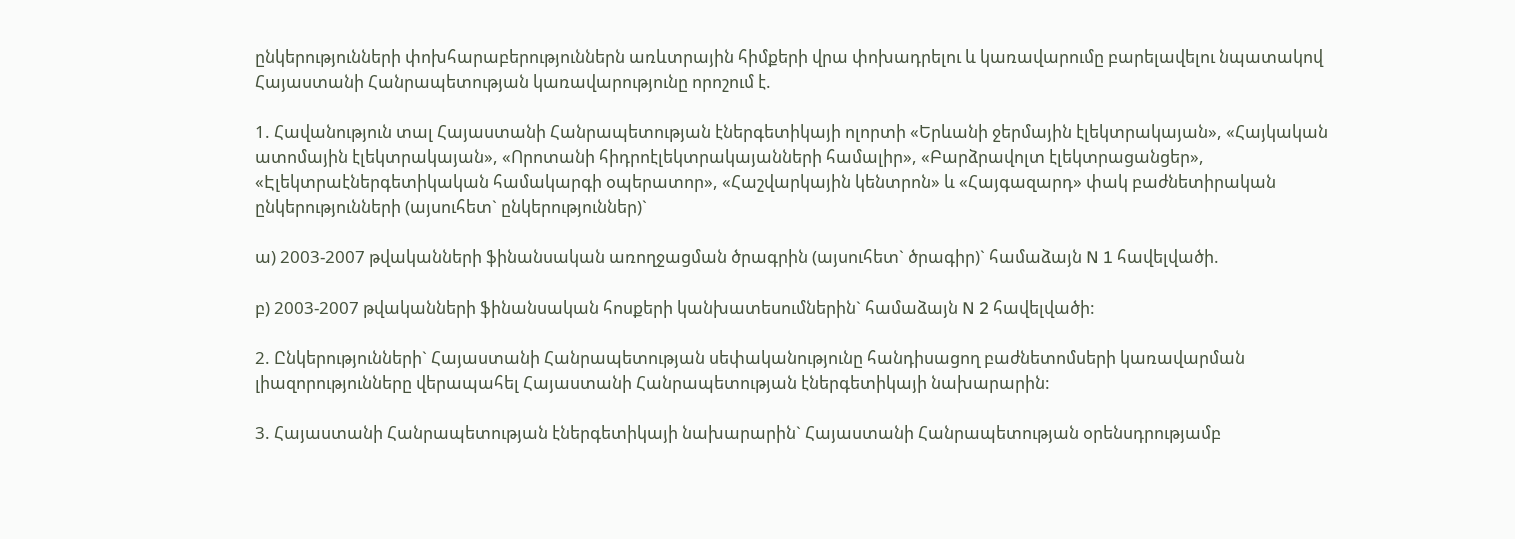ընկերությունների փոխհարաբերություններն առևտրային հիմքերի վրա փոխադրելու և կառավարումը բարելավելու նպատակով Հայաստանի Հանրապետության կառավարությունը որոշում է.

1. Հավանություն տալ Հայաստանի Հանրապետության էներգետիկայի ոլորտի «Երևանի ջերմային էլեկտրակայան», «Հայկական ատոմային էլեկտրակայան», «Որոտանի հիդրոէլեկտրակայանների համալիր», «Բարձրավոլտ էլեկտրացանցեր», «Էլեկտրաէներգետիկական համակարգի օպերատոր», «Հաշվարկային կենտրոն» և «Հայգազարդ» փակ բաժնետիրական ընկերությունների (այսուհետ` ընկերություններ)`

ա) 2003-2007 թվականների ֆինանսական առողջացման ծրագրին (այսուհետ` ծրագիր)` համաձայն N 1 հավելվածի.

բ) 2003-2007 թվականների ֆինանսական հոսքերի կանխատեսումներին` համաձայն N 2 հավելվածի:

2. Ընկերությունների` Հայաստանի Հանրապետության սեփականությունը հանդիսացող բաժնետոմսերի կառավարման լիազորությունները վերապահել Հայաստանի Հանրապետության էներգետիկայի նախարարին:

3. Հայաստանի Հանրապետության էներգետիկայի նախարարին` Հայաստանի Հանրապետության օրենսդրությամբ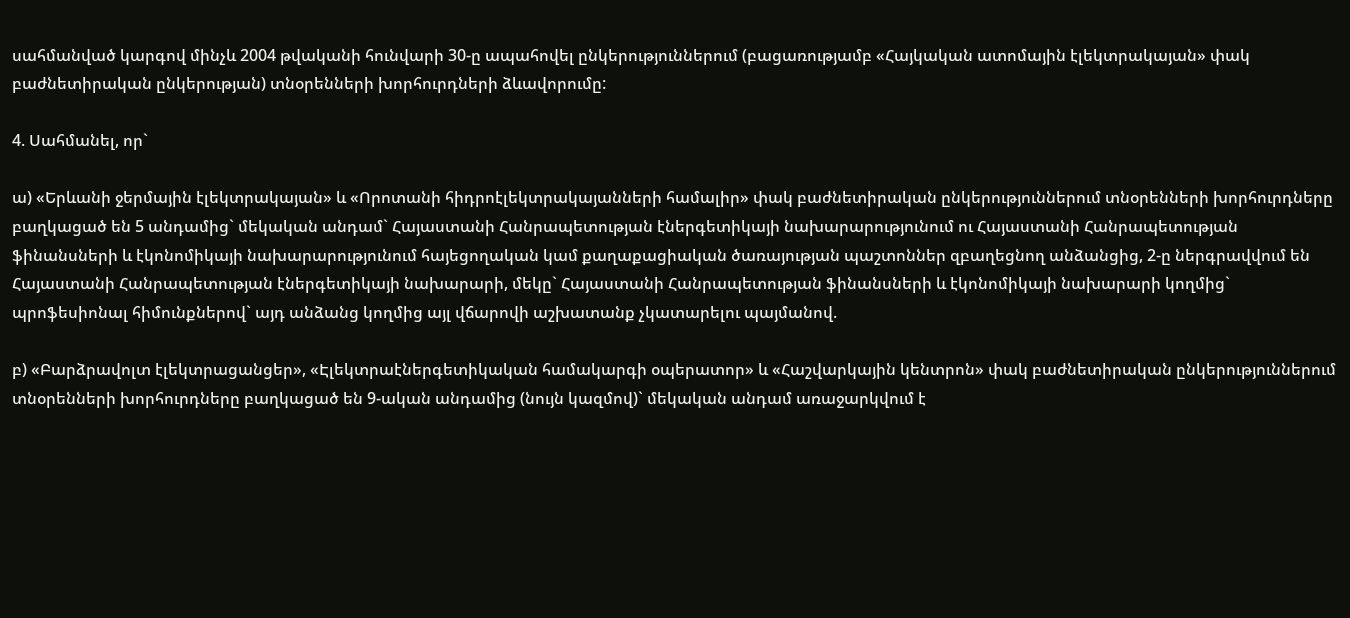սահմանված կարգով մինչև 2004 թվականի հունվարի 30-ը ապահովել ընկերություններում (բացառությամբ «Հայկական ատոմային էլեկտրակայան» փակ բաժնետիրական ընկերության) տնօրենների խորհուրդների ձևավորումը:

4. Սահմանել, որ`

ա) «Երևանի ջերմային էլեկտրակայան» և «Որոտանի հիդրոէլեկտրակայանների համալիր» փակ բաժնետիրական ընկերություններում տնօրենների խորհուրդները բաղկացած են 5 անդամից` մեկական անդամ` Հայաստանի Հանրապետության էներգետիկայի նախարարությունում ու Հայաստանի Հանրապետության ֆինանսների և էկոնոմիկայի նախարարությունում հայեցողական կամ քաղաքացիական ծառայության պաշտոններ զբաղեցնող անձանցից, 2-ը ներգրավվում են Հայաստանի Հանրապետության էներգետիկայի նախարարի, մեկը` Հայաստանի Հանրապետության ֆինանսների և էկոնոմիկայի նախարարի կողմից` պրոֆեսիոնալ հիմունքներով` այդ անձանց կողմից այլ վճարովի աշխատանք չկատարելու պայմանով.

բ) «Բարձրավոլտ էլեկտրացանցեր», «Էլեկտրաէներգետիկական համակարգի օպերատոր» և «Հաշվարկային կենտրոն» փակ բաժնետիրական ընկերություններում տնօրենների խորհուրդները բաղկացած են 9-ական անդամից (նույն կազմով)` մեկական անդամ առաջարկվում է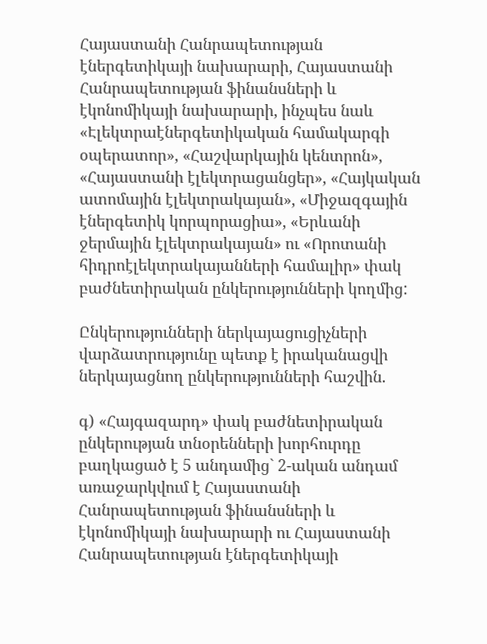Հայաստանի Հանրապետության էներգետիկայի նախարարի, Հայաստանի Հանրապետության ֆինանսների և էկոնոմիկայի նախարարի, ինչպես նաև «Էլեկտրաէներգետիկական համակարգի օպերատոր», «Հաշվարկային կենտրոն», «Հայաստանի էլեկտրացանցեր», «Հայկական ատոմային էլեկտրակայան», «Միջազգային էներգետիկ կորպորացիա», «Երևանի ջերմային էլեկտրակայան» ու «Որոտանի հիդրոէլեկտրակայանների համալիր» փակ բաժնետիրական ընկերությունների կողմից:

Ընկերությունների ներկայացուցիչների վարձատրությունը պետք է իրականացվի ներկայացնող ընկերությունների հաշվին.

գ) «Հայգազարդ» փակ բաժնետիրական ընկերության տնօրենների խորհուրդը բաղկացած է 5 անդամից` 2-ական անդամ առաջարկվում է Հայաստանի Հանրապետության ֆինանսների և էկոնոմիկայի նախարարի ու Հայաստանի Հանրապետության էներգետիկայի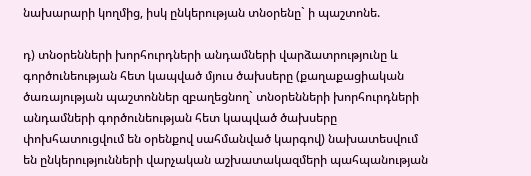նախարարի կողմից, իսկ ընկերության տնօրենը` ի պաշտոնե.

դ) տնօրենների խորհուրդների անդամների վարձատրությունը և գործունեության հետ կապված մյուս ծախսերը (քաղաքացիական ծառայության պաշտոններ զբաղեցնող` տնօրենների խորհուրդների անդամների գործունեության հետ կապված ծախսերը փոխհատուցվում են օրենքով սահմանված կարգով) նախատեսվում են ընկերությունների վարչական աշխատակազմերի պահպանության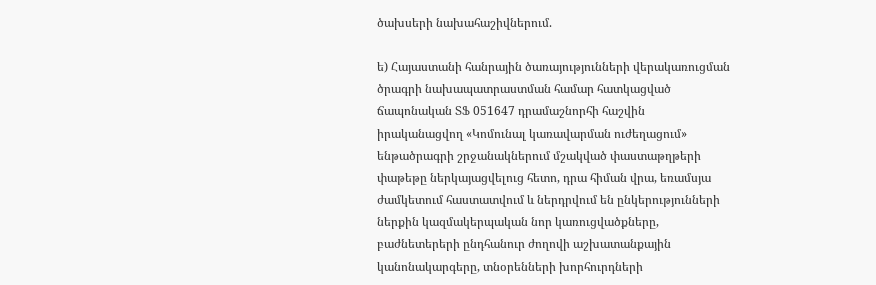ծախսերի նախահաշիվներում.

ե) Հայաստանի հանրային ծառայությունների վերակառուցման ծրագրի նախապատրաստման համար հատկացված ճապոնական ՏՖ 051647 դրամաշնորհի հաշվին իրականացվող «Կոմունալ կառավարման ուժեղացում» ենթածրագրի շրջանակներում մշակված փաստաթղթերի փաթեթը ներկայացվելուց հետո, դրա հիման վրա, եռամսյա ժամկետում հաստատվում և ներդրվում են ընկերությունների ներքին կազմակերպական նոր կառուցվածքները, բաժնետերերի ընդհանուր ժողովի աշխատանքային կանոնակարգերը, տնօրենների խորհուրդների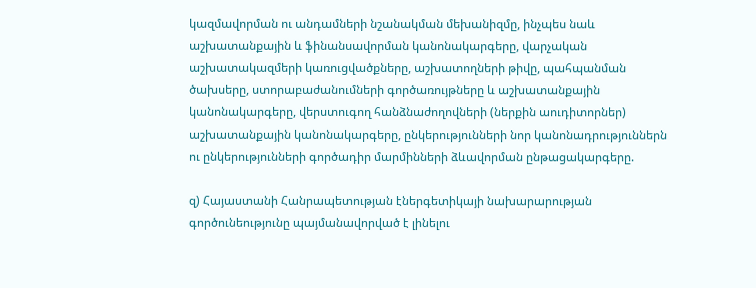կազմավորման ու անդամների նշանակման մեխանիզմը, ինչպես նաև աշխատանքային և ֆինանսավորման կանոնակարգերը, վարչական աշխատակազմերի կառուցվածքները, աշխատողների թիվը, պահպանման ծախսերը, ստորաբաժանումների գործառույթները և աշխատանքային կանոնակարգերը, վերստուգող հանձնաժողովների (ներքին աուդիտորներ) աշխատանքային կանոնակարգերը, ընկերությունների նոր կանոնադրություններն ու ընկերությունների գործադիր մարմինների ձևավորման ընթացակարգերը.

զ) Հայաստանի Հանրապետության էներգետիկայի նախարարության գործունեությունը պայմանավորված է լինելու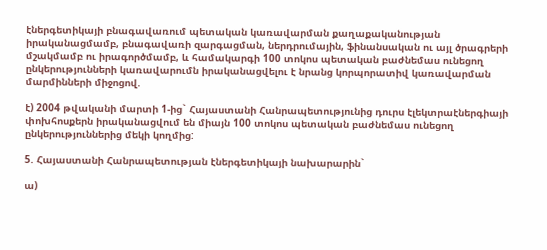էներգետիկայի բնագավառում պետական կառավարման քաղաքականության իրականացմամբ, բնագավառի զարգացման, ներդրումային, ֆինանսական ու այլ ծրագրերի մշակմամբ ու իրագործմամբ, և համակարգի 100 տոկոս պետական բաժնեմաս ունեցող ընկերությունների կառավարումն իրականացվելու է նրանց կորպորատիվ կառավարման մարմինների միջոցով.

է) 2004 թվականի մարտի 1-ից` Հայաստանի Հանրապետությունից դուրս էլեկտրաէներգիայի փոխհոսքերն իրականացվում են միայն 100 տոկոս պետական բաժնեմաս ունեցող ընկերություններից մեկի կողմից:

5. Հայաստանի Հանրապետության էներգետիկայի նախարարին`

ա)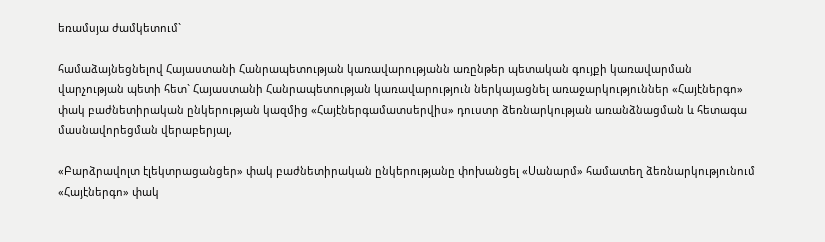եռամսյա ժամկետում`

համաձայնեցնելով Հայաստանի Հանրապետության կառավարությանն առընթեր պետական գույքի կառավարման վարչության պետի հետ` Հայաստանի Հանրապետության կառավարություն ներկայացնել առաջարկություններ «Հայէներգո» փակ բաժնետիրական ընկերության կազմից «Հայէներգամատսերվիս» դուստր ձեռնարկության առանձնացման և հետագա մասնավորեցման վերաբերյալ,

«Բարձրավոլտ էլեկտրացանցեր» փակ բաժնետիրական ընկերությանը փոխանցել «Սանարմ» համատեղ ձեռնարկությունում «Հայէներգո» փակ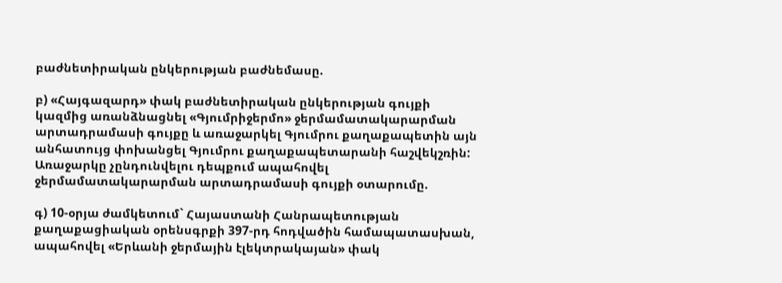բաժնետիրական ընկերության բաժնեմասը.

բ) «Հայգազարդ» փակ բաժնետիրական ընկերության գույքի կազմից առանձնացնել «Գյումրիջերմո» ջերմամատակարարման արտադրամասի գույքը և առաջարկել Գյումրու քաղաքապետին այն անհատույց փոխանցել Գյումրու քաղաքապետարանի հաշվեկշռին: Առաջարկը չընդունվելու դեպքում ապահովել ջերմամատակարարման արտադրամասի գույքի օտարումը.

գ) 10-օրյա ժամկետում` Հայաստանի Հանրապետության քաղաքացիական օրենսգրքի 397-րդ հոդվածին համապատասխան, ապահովել «Երևանի ջերմային էլեկտրակայան» փակ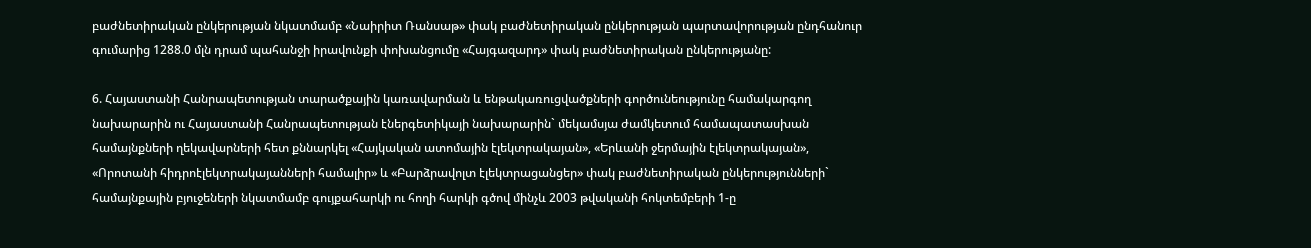բաժնետիրական ընկերության նկատմամբ «Նաիրիտ Ռանսաթ» փակ բաժնետիրական ընկերության պարտավորության ընդհանուր գումարից 1288.0 մլն դրամ պահանջի իրավունքի փոխանցումը «Հայգազարդ» փակ բաժնետիրական ընկերությանը:

6. Հայաստանի Հանրապետության տարածքային կառավարման և ենթակառուցվածքների գործունեությունը համակարգող նախարարին ու Հայաստանի Հանրապետության էներգետիկայի նախարարին` մեկամսյա ժամկետում համապատասխան համայնքների ղեկավարների հետ քննարկել «Հայկական ատոմային էլեկտրակայան», «Երևանի ջերմային էլեկտրակայան», «Որոտանի հիդրոէլեկտրակայանների համալիր» և «Բարձրավոլտ էլեկտրացանցեր» փակ բաժնետիրական ընկերությունների` համայնքային բյուջեների նկատմամբ գույքահարկի ու հողի հարկի գծով մինչև 2003 թվականի հոկտեմբերի 1-ը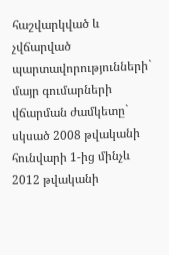հաշվարկված և չվճարված պարտավորությունների` մայր գումարների վճարման ժամկետը` սկսած 2008 թվականի հունվարի 1-ից մինչև 2012 թվականի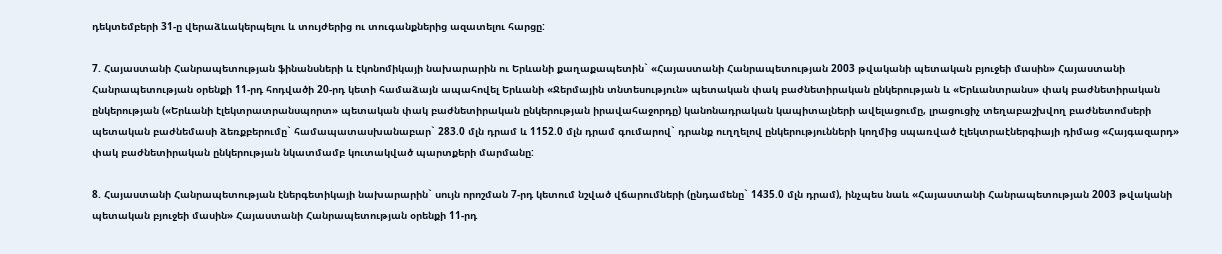դեկտեմբերի 31-ը վերաձևակերպելու և տույժերից ու տուգանքներից ազատելու հարցը:

7. Հայաստանի Հանրապետության ֆինանսների և էկոնոմիկայի նախարարին ու Երևանի քաղաքապետին` «Հայաստանի Հանրապետության 2003 թվականի պետական բյուջեի մասին» Հայաստանի Հանրապետության օրենքի 11-րդ հոդվածի 20-րդ կետի համաձայն ապահովել Երևանի «Ջերմային տնտեսություն» պետական փակ բաժնետիրական ընկերության և «Երևանտրանս» փակ բաժնետիրական ընկերության («Երևանի էլեկտրատրանսպորտ» պետական փակ բաժնետիրական ընկերության իրավահաջորդը) կանոնադրական կապիտալների ավելացումը, լրացուցիչ տեղաբաշխվող բաժնետոմսերի պետական բաժնեմասի ձեռքբերումը` համապատասխանաբար` 283.0 մլն դրամ և 1152.0 մլն դրամ գումարով` դրանք ուղղելով ընկերությունների կողմից սպառված էլեկտրաէներգիայի դիմաց «Հայգազարդ» փակ բաժնետիրական ընկերության նկատմամբ կուտակված պարտքերի մարմանը:

8. Հայաստանի Հանրապետության էներգետիկայի նախարարին` սույն որոշման 7-րդ կետում նշված վճարումների (ընդամենը` 1435.0 մլն դրամ), ինչպես նաև «Հայաստանի Հանրապետության 2003 թվականի պետական բյուջեի մասին» Հայաստանի Հանրապետության օրենքի 11-րդ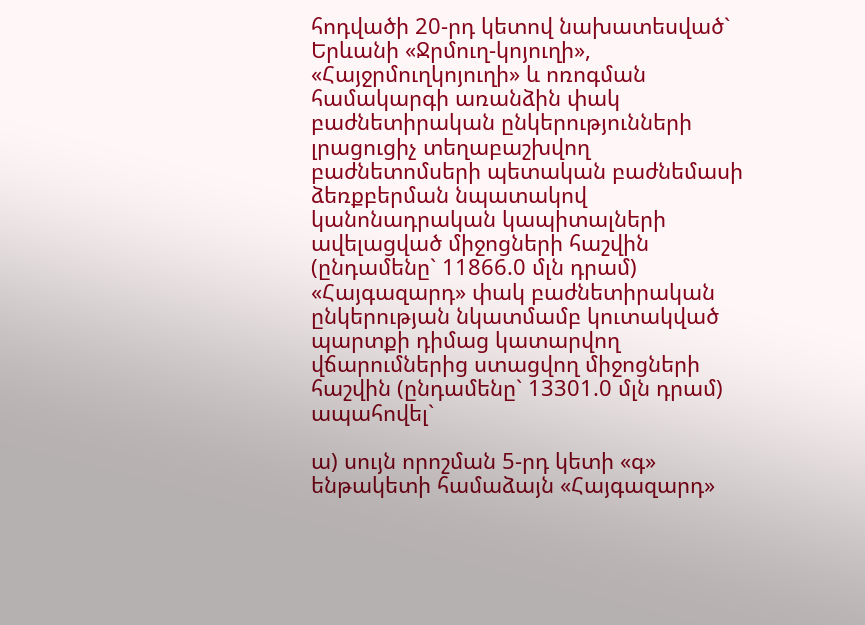հոդվածի 20-րդ կետով նախատեսված` Երևանի «Ջրմուղ-կոյուղի», «Հայջրմուղկոյուղի» և ոռոգման համակարգի առանձին փակ բաժնետիրական ընկերությունների լրացուցիչ տեղաբաշխվող բաժնետոմսերի պետական բաժնեմասի ձեռքբերման նպատակով կանոնադրական կապիտալների ավելացված միջոցների հաշվին (ընդամենը` 11866.0 մլն դրամ) «Հայգազարդ» փակ բաժնետիրական ընկերության նկատմամբ կուտակված պարտքի դիմաց կատարվող վճարումներից ստացվող միջոցների հաշվին (ընդամենը` 13301.0 մլն դրամ) ապահովել`

ա) սույն որոշման 5-րդ կետի «գ» ենթակետի համաձայն «Հայգազարդ»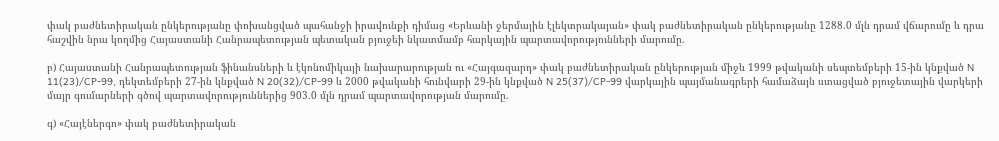փակ բաժնետիրական ընկերությանը փոխանցված պահանջի իրավունքի դիմաց «Երևանի ջերմային էլեկտրակայան» փակ բաժնետիրական ընկերությանը 1288.0 մլն դրամ վճարումը և դրա հաշվին նրա կողմից Հայաստանի Հանրապետության պետական բյուջեի նկատմամբ հարկային պարտավորությունների մարումը.

բ) Հայաստանի Հանրապետության ֆինանսների և էկոնոմիկայի նախարարության ու «Հայգազարդ» փակ բաժնետիրական ընկերության միջև 1999 թվականի սեպտեմբերի 15-ին կնքված N 11(23)/CP-99, դեկտեմբերի 27-ին կնքված N 20(32)/CP-99 և 2000 թվականի հունվարի 29-ին կնքված N 25(37)/CP-99 վարկային պայմանագրերի համաձայն ստացված բյուջետային վարկերի մայր գումարների գծով պարտավորություններից 903.0 մլն դրամ պարտավորության մարումը.

գ) «Հայէներգո» փակ բաժնետիրական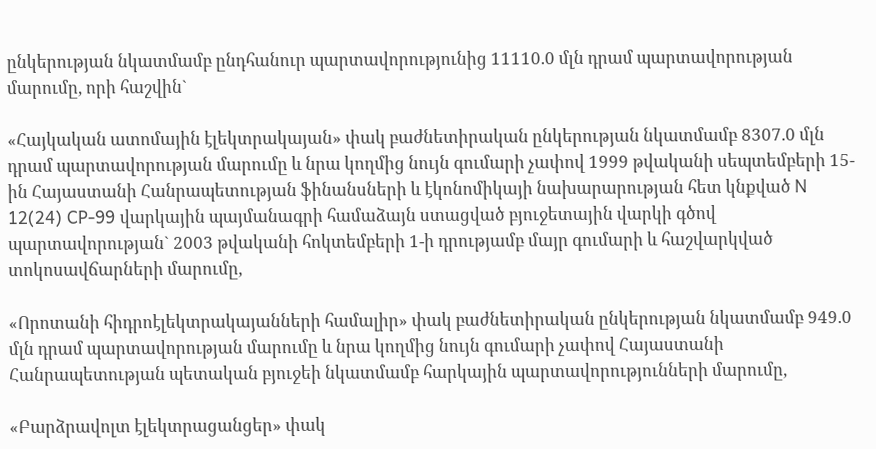ընկերության նկատմամբ ընդհանուր պարտավորությունից 11110.0 մլն դրամ պարտավորության մարումը, որի հաշվին`

«Հայկական ատոմային էլեկտրակայան» փակ բաժնետիրական ընկերության նկատմամբ 8307.0 մլն դրամ պարտավորության մարումը և նրա կողմից նույն գումարի չափով 1999 թվականի սեպտեմբերի 15-ին Հայաստանի Հանրապետության ֆինանսների և էկոնոմիկայի նախարարության հետ կնքված N 12(24) CP-99 վարկային պայմանագրի համաձայն ստացված բյուջետային վարկի գծով պարտավորության` 2003 թվականի հոկտեմբերի 1-ի դրությամբ մայր գումարի և հաշվարկված տոկոսավճարների մարումը,

«Որոտանի հիդրոէլեկտրակայանների համալիր» փակ բաժնետիրական ընկերության նկատմամբ 949.0 մլն դրամ պարտավորության մարումը և նրա կողմից նույն գումարի չափով Հայաստանի Հանրապետության պետական բյուջեի նկատմամբ հարկային պարտավորությունների մարումը,

«Բարձրավոլտ էլեկտրացանցեր» փակ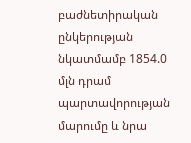բաժնետիրական ընկերության նկատմամբ 1854.0 մլն դրամ պարտավորության մարումը և նրա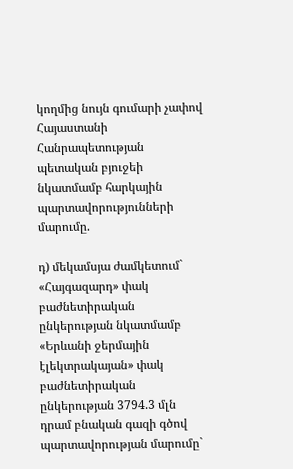կողմից նույն գումարի չափով Հայաստանի Հանրապետության պետական բյուջեի նկատմամբ հարկային պարտավորությունների մարումը.

դ) մեկամսյա ժամկետում` «Հայգազարդ» փակ բաժնետիրական ընկերության նկատմամբ «Երևանի ջերմային էլեկտրակայան» փակ բաժնետիրական ընկերության 3794.3 մլն դրամ բնական գազի գծով պարտավորության մարումը`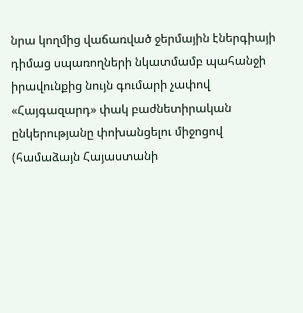նրա կողմից վաճառված ջերմային էներգիայի դիմաց սպառողների նկատմամբ պահանջի իրավունքից նույն գումարի չափով «Հայգազարդ» փակ բաժնետիրական ընկերությանը փոխանցելու միջոցով (համաձայն Հայաստանի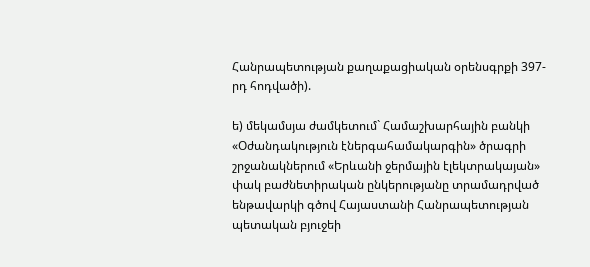Հանրապետության քաղաքացիական օրենսգրքի 397-րդ հոդվածի).

ե) մեկամսյա ժամկետում` Համաշխարհային բանկի «Օժանդակություն էներգահամակարգին» ծրագրի շրջանակներում «Երևանի ջերմային էլեկտրակայան» փակ բաժնետիրական ընկերությանը տրամադրված ենթավարկի գծով Հայաստանի Հանրապետության պետական բյուջեի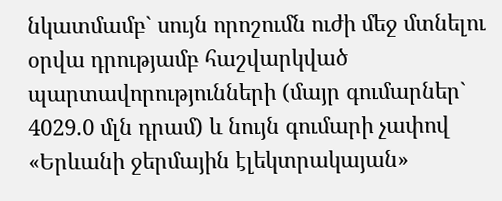նկատմամբ` սույն որոշումն ուժի մեջ մտնելու օրվա դրությամբ հաշվարկված պարտավորությունների (մայր գումարներ` 4029.0 մլն դրամ) և նույն գումարի չափով «Երևանի ջերմային էլեկտրակայան»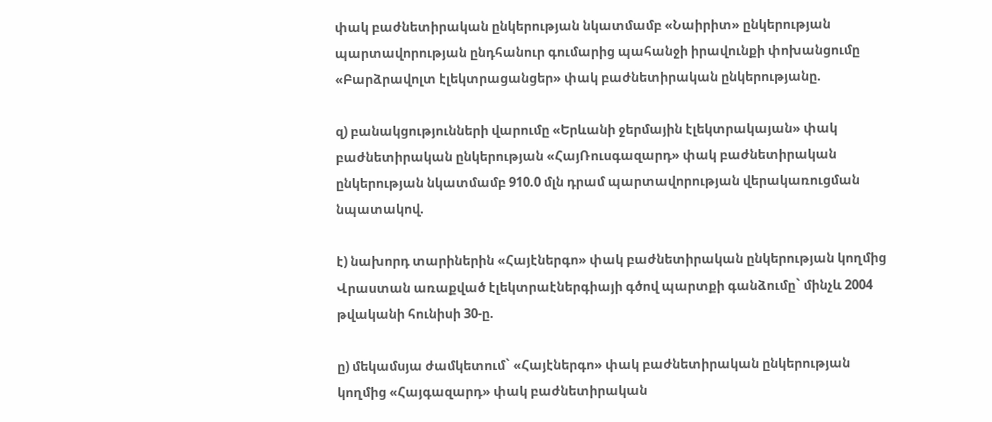փակ բաժնետիրական ընկերության նկատմամբ «Նաիրիտ» ընկերության պարտավորության ընդհանուր գումարից պահանջի իրավունքի փոխանցումը «Բարձրավոլտ էլեկտրացանցեր» փակ բաժնետիրական ընկերությանը.

զ) բանակցությունների վարումը «Երևանի ջերմային էլեկտրակայան» փակ բաժնետիրական ընկերության «ՀայՌուսգազարդ» փակ բաժնետիրական ընկերության նկատմամբ 910.0 մլն դրամ պարտավորության վերակառուցման նպատակով.

է) նախորդ տարիներին «Հայէներգո» փակ բաժնետիրական ընկերության կողմից Վրաստան առաքված էլեկտրաէներգիայի գծով պարտքի գանձումը` մինչև 2004 թվականի հունիսի 30-ը.

ը) մեկամսյա ժամկետում` «Հայէներգո» փակ բաժնետիրական ընկերության կողմից «Հայգազարդ» փակ բաժնետիրական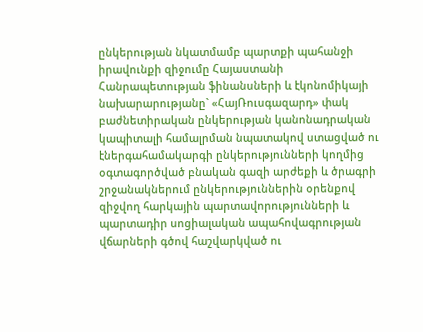ընկերության նկատմամբ պարտքի պահանջի իրավունքի զիջումը Հայաստանի Հանրապետության ֆինանսների և էկոնոմիկայի նախարարությանը` «ՀայՌուսգազարդ» փակ բաժնետիրական ընկերության կանոնադրական կապիտալի համալրման նպատակով ստացված ու էներգահամակարգի ընկերությունների կողմից օգտագործված բնական գազի արժեքի և ծրագրի շրջանակներում ընկերություններին օրենքով զիջվող հարկային պարտավորությունների և պարտադիր սոցիալական ապահովագրության վճարների գծով հաշվարկված ու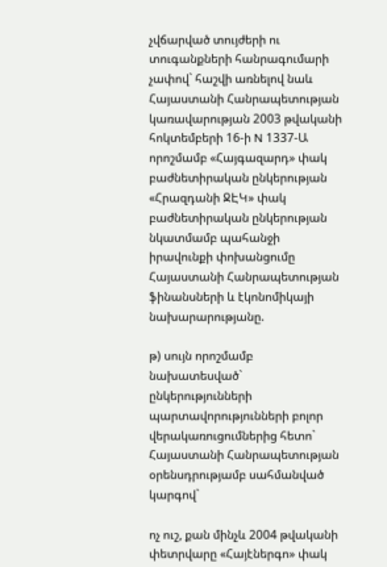չվճարված տույժերի ու տուգանքների հանրագումարի չափով` հաշվի առնելով նաև Հայաստանի Հանրապետության կառավարության 2003 թվականի հոկտեմբերի 16-ի N 1337-Ա որոշմամբ «Հայգազարդ» փակ բաժնետիրական ընկերության «Հրազդանի ՋԷԿ» փակ բաժնետիրական ընկերության նկատմամբ պահանջի իրավունքի փոխանցումը Հայաստանի Հանրապետության ֆինանսների և էկոնոմիկայի նախարարությանը.

թ) սույն որոշմամբ նախատեսված` ընկերությունների պարտավորությունների բոլոր վերակառուցումներից հետո` Հայաստանի Հանրապետության օրենսդրությամբ սահմանված կարգով`

ոչ ուշ, քան մինչև 2004 թվականի փետրվարը «Հայէներգո» փակ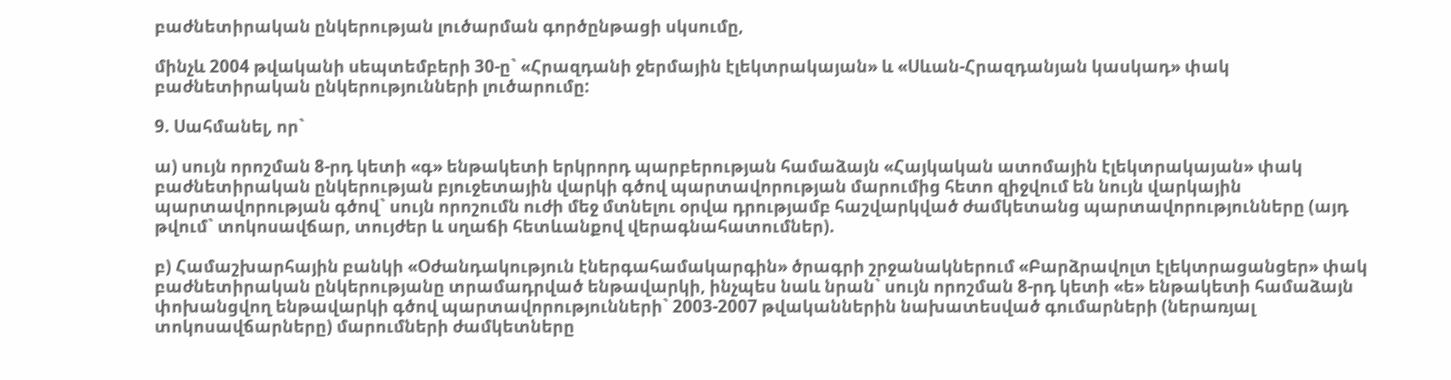բաժնետիրական ընկերության լուծարման գործընթացի սկսումը,

մինչև 2004 թվականի սեպտեմբերի 30-ը` «Հրազդանի ջերմային էլեկտրակայան» և «Սևան-Հրազդանյան կասկադ» փակ բաժնետիրական ընկերությունների լուծարումը:

9. Սահմանել, որ`

ա) սույն որոշման 8-րդ կետի «գ» ենթակետի երկրորդ պարբերության համաձայն «Հայկական ատոմային էլեկտրակայան» փակ բաժնետիրական ընկերության բյուջետային վարկի գծով պարտավորության մարումից հետո զիջվում են նույն վարկային պարտավորության գծով` սույն որոշումն ուժի մեջ մտնելու օրվա դրությամբ հաշվարկված ժամկետանց պարտավորությունները (այդ թվում` տոկոսավճար, տույժեր և սղաճի հետևանքով վերագնահատումներ).

բ) Համաշխարհային բանկի «Օժանդակություն էներգահամակարգին» ծրագրի շրջանակներում «Բարձրավոլտ էլեկտրացանցեր» փակ բաժնետիրական ընկերությանը տրամադրված ենթավարկի, ինչպես նաև նրան` սույն որոշման 8-րդ կետի «ե» ենթակետի համաձայն փոխանցվող ենթավարկի գծով պարտավորությունների` 2003-2007 թվականներին նախատեսված գումարների (ներառյալ տոկոսավճարները) մարումների ժամկետները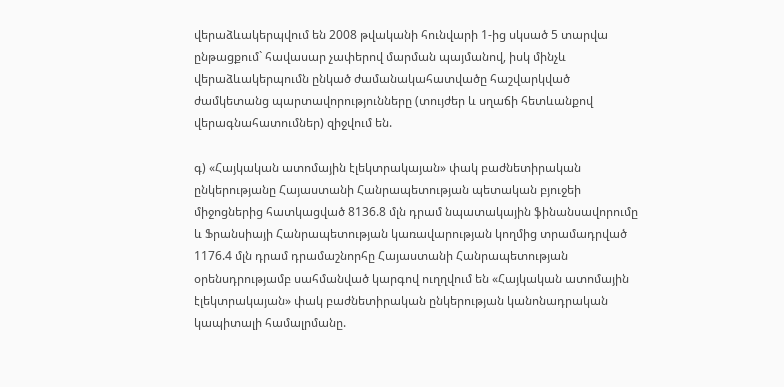վերաձևակերպվում են 2008 թվականի հունվարի 1-ից սկսած 5 տարվա ընթացքում` հավասար չափերով մարման պայմանով, իսկ մինչև վերաձևակերպումն ընկած ժամանակահատվածը հաշվարկված ժամկետանց պարտավորությունները (տույժեր և սղաճի հետևանքով վերագնահատումներ) զիջվում են.

գ) «Հայկական ատոմային էլեկտրակայան» փակ բաժնետիրական ընկերությանը Հայաստանի Հանրապետության պետական բյուջեի միջոցներից հատկացված 8136.8 մլն դրամ նպատակային ֆինանսավորումը և Ֆրանսիայի Հանրապետության կառավարության կողմից տրամադրված 1176.4 մլն դրամ դրամաշնորհը Հայաստանի Հանրապետության օրենսդրությամբ սահմանված կարգով ուղղվում են «Հայկական ատոմային էլեկտրակայան» փակ բաժնետիրական ընկերության կանոնադրական կապիտալի համալրմանը.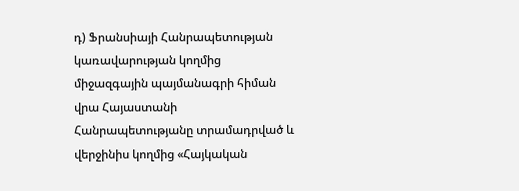դ) Ֆրանսիայի Հանրապետության կառավարության կողմից միջազգային պայմանագրի հիման վրա Հայաստանի Հանրապետությանը տրամադրված և վերջինիս կողմից «Հայկական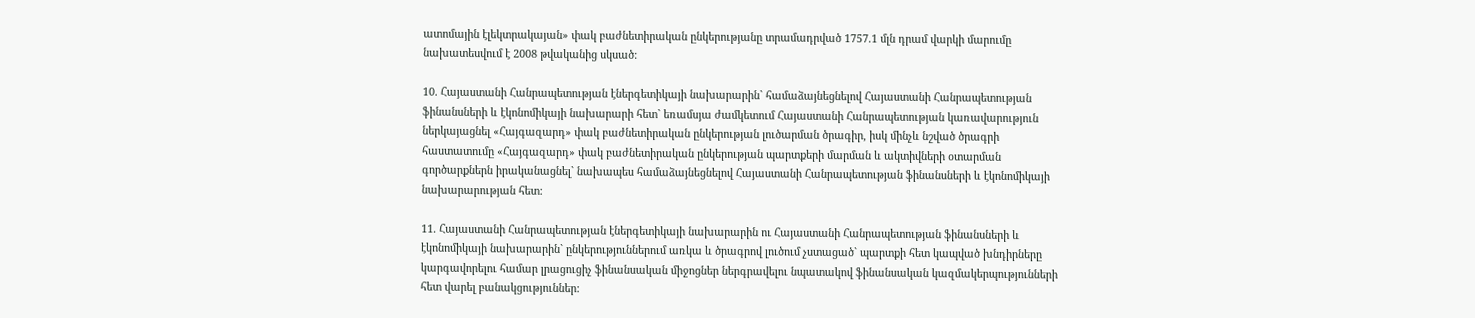ատոմային էլեկտրակայան» փակ բաժնետիրական ընկերությանը տրամադրված 1757.1 մլն դրամ վարկի մարումը նախատեսվում է 2008 թվականից սկսած:

10. Հայաստանի Հանրապետության էներգետիկայի նախարարին` համաձայնեցնելով Հայաստանի Հանրապետության ֆինանսների և էկոնոմիկայի նախարարի հետ` եռամսյա ժամկետում Հայաստանի Հանրապետության կառավարություն ներկայացնել «Հայգազարդ» փակ բաժնետիրական ընկերության լուծարման ծրագիր, իսկ մինչև նշված ծրագրի հաստատումը «Հայգազարդ» փակ բաժնետիրական ընկերության պարտքերի մարման և ակտիվների օտարման գործարքներն իրականացնել` նախապես համաձայնեցնելով Հայաստանի Հանրապետության ֆինանսների և էկոնոմիկայի նախարարության հետ:

11. Հայաստանի Հանրապետության էներգետիկայի նախարարին ու Հայաստանի Հանրապետության ֆինանսների և էկոնոմիկայի նախարարին` ընկերություններում առկա և ծրագրով լուծում չստացած` պարտքի հետ կապված խնդիրները կարգավորելու համար լրացուցիչ ֆինանսական միջոցներ ներգրավելու նպատակով ֆինանսական կազմակերպությունների հետ վարել բանակցություններ: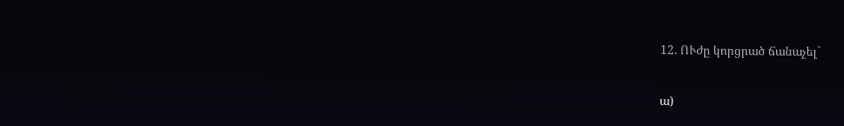12. ՈՒժը կորցրած ճանաչել`

ա)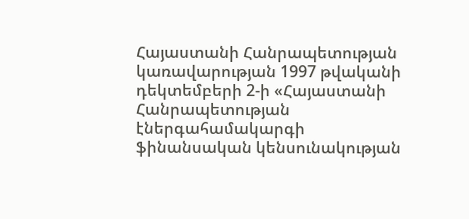Հայաստանի Հանրապետության կառավարության 1997 թվականի դեկտեմբերի 2-ի «Հայաստանի Հանրապետության էներգահամակարգի ֆինանսական կենսունակության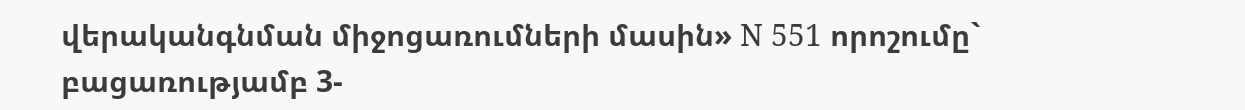վերականգնման միջոցառումների մասին» N 551 որոշումը` բացառությամբ 3-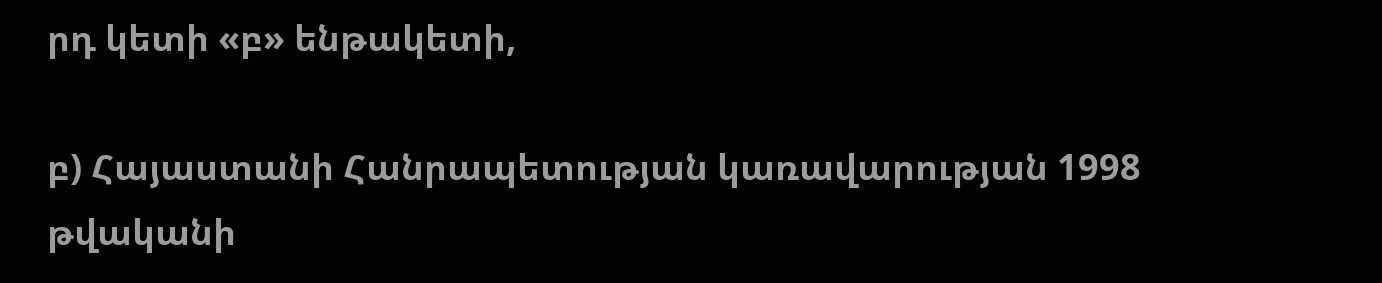րդ կետի «բ» ենթակետի,

բ) Հայաստանի Հանրապետության կառավարության 1998 թվականի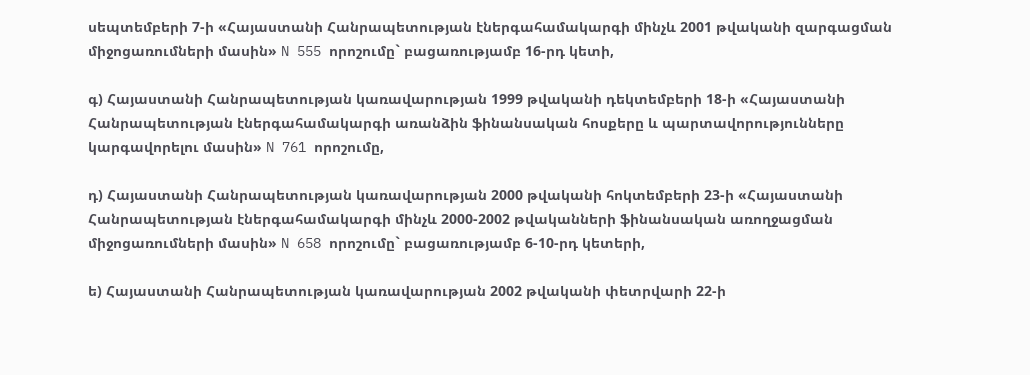սեպտեմբերի 7-ի «Հայաստանի Հանրապետության էներգահամակարգի մինչև 2001 թվականի զարգացման միջոցառումների մասին» N 555 որոշումը` բացառությամբ 16-րդ կետի,

գ) Հայաստանի Հանրապետության կառավարության 1999 թվականի դեկտեմբերի 18-ի «Հայաստանի Հանրապետության էներգահամակարգի առանձին ֆինանսական հոսքերը և պարտավորությունները կարգավորելու մասին» N 761 որոշումը,

դ) Հայաստանի Հանրապետության կառավարության 2000 թվականի հոկտեմբերի 23-ի «Հայաստանի Հանրապետության էներգահամակարգի մինչև 2000-2002 թվականների ֆինանսական առողջացման միջոցառումների մասին» N 658 որոշումը` բացառությամբ 6-10-րդ կետերի,

ե) Հայաստանի Հանրապետության կառավարության 2002 թվականի փետրվարի 22-ի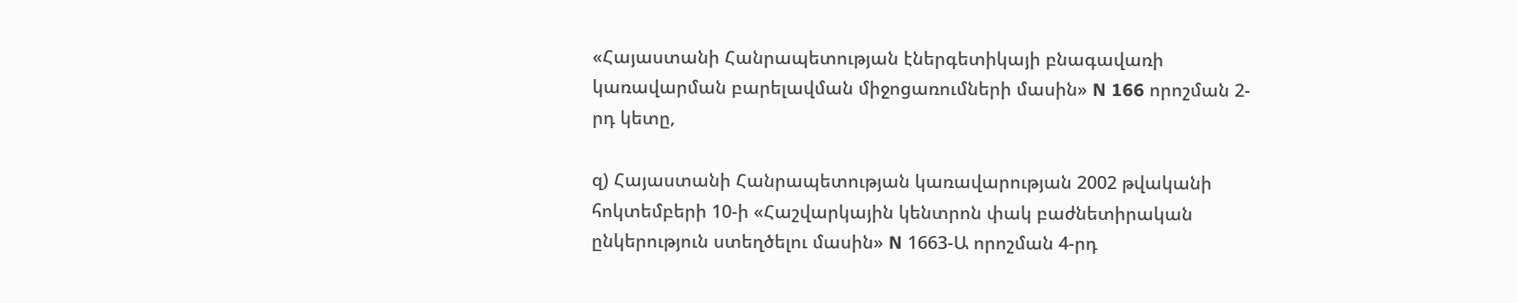«Հայաստանի Հանրապետության էներգետիկայի բնագավառի կառավարման բարելավման միջոցառումների մասին» N 166 որոշման 2-րդ կետը,

զ) Հայաստանի Հանրապետության կառավարության 2002 թվականի հոկտեմբերի 10-ի «Հաշվարկային կենտրոն փակ բաժնետիրական ընկերություն ստեղծելու մասին» N 1663-Ա որոշման 4-րդ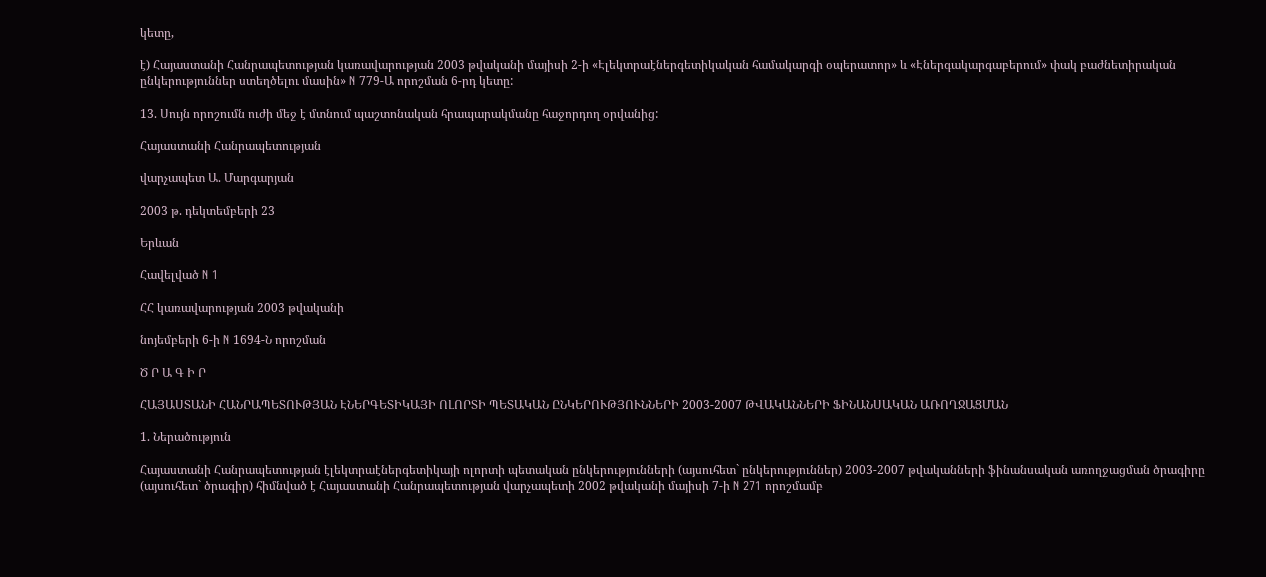կետը,

է) Հայաստանի Հանրապետության կառավարության 2003 թվականի մայիսի 2-ի «Էլեկտրաէներգետիկական համակարգի օպերատոր» և «Էներգակարգաբերում» փակ բաժնետիրական ընկերություններ ստեղծելու մասին» N 779-Ա որոշման 6-րդ կետը:

13. Սույն որոշումն ուժի մեջ է մտնում պաշտոնական հրապարակմանը հաջորդող օրվանից:

Հայաստանի Հանրապետության

վարչապետ Ա. Մարգարյան

2003 թ. դեկտեմբերի 23

Երևան

Հավելված N 1

ՀՀ կառավարության 2003 թվականի

նոյեմբերի 6-ի N 1694-Ն որոշման

Ծ Ր Ա Գ Ի Ր

ՀԱՅԱՍՏԱՆԻ ՀԱՆՐԱՊԵՏՈՒԹՅԱՆ ԷՆԵՐԳԵՏԻԿԱՅԻ ՈԼՈՐՏԻ ՊԵՏԱԿԱՆ ԸՆԿԵՐՈՒԹՅՈՒՆՆԵՐԻ 2003-2007 ԹՎԱԿԱՆՆԵՐԻ ՖԻՆԱՆՍԱԿԱՆ ԱՌՈՂՋԱՑՄԱՆ

1. Ներածություն

Հայաստանի Հանրապետության էլեկտրաէներգետիկայի ոլորտի պետական ընկերությունների (այսուհետ` ընկերություններ) 2003-2007 թվականների ֆինանսական առողջացման ծրագիրը (այսուհետ` ծրագիր) հիմնված է Հայաստանի Հանրապետության վարչապետի 2002 թվականի մայիսի 7-ի N 271 որոշմամբ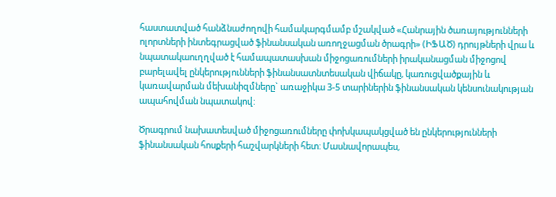հաստատված հանձնաժողովի համակարգմամբ մշակված «Հանրային ծառայությունների ոլորտների ինտեգրացված ֆինանսական առողջացման ծրագրի» (ԻՖԱԾ) դրույթների վրա և նպատակաուղղված է համապատասխան միջոցառումների իրականացման միջոցով բարելավել ընկերությունների ֆինանսատնտեսական վիճակը, կառուցվածքային և կառավարման մեխանիզմները` առաջիկա 3-5 տարիներին ֆինանսական կենսունակության ապահովման նպատակով:

Ծրագրում նախատեսված միջոցառումները փոխկապակցված են ընկերությունների ֆինանսական հոսքերի հաշվարկների հետ: Մասնավորապես,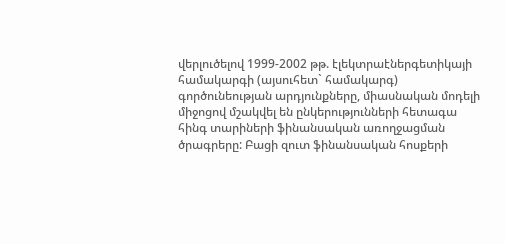վերլուծելով 1999-2002 թթ. էլեկտրաէներգետիկայի համակարգի (այսուհետ` համակարգ) գործունեության արդյունքները, միասնական մոդելի միջոցով մշակվել են ընկերությունների հետագա հինգ տարիների ֆինանսական առողջացման ծրագրերը: Բացի զուտ ֆինանսական հոսքերի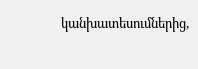կանխատեսումներից,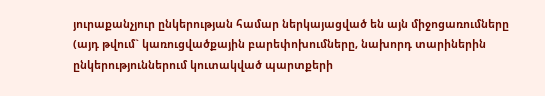յուրաքանչյուր ընկերության համար ներկայացված են այն միջոցառումները (այդ թվում` կառուցվածքային բարեփոխումները, նախորդ տարիներին ընկերություններում կուտակված պարտքերի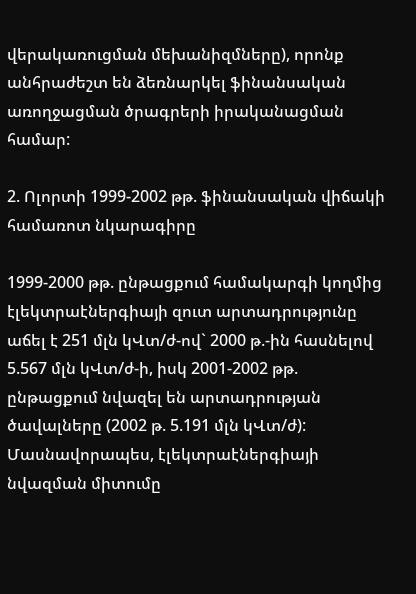վերակառուցման մեխանիզմները), որոնք անհրաժեշտ են ձեռնարկել ֆինանսական առողջացման ծրագրերի իրականացման համար:

2. Ոլորտի 1999-2002 թթ. ֆինանսական վիճակի համառոտ նկարագիրը

1999-2000 թթ. ընթացքում համակարգի կողմից էլեկտրաէներգիայի զուտ արտադրությունը աճել է 251 մլն կՎտ/ժ-ով` 2000 թ.-ին հասնելով 5.567 մլն կՎտ/ժ-ի, իսկ 2001-2002 թթ. ընթացքում նվազել են արտադրության ծավալները (2002 թ. 5.191 մլն կՎտ/ժ): Մասնավորապես, էլեկտրաէներգիայի նվազման միտումը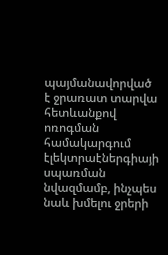պայմանավորված է ջրառատ տարվա հետևանքով ոռոգման համակարգում էլեկտրաէներգիայի սպառման նվազմամբ, ինչպես նաև խմելու ջրերի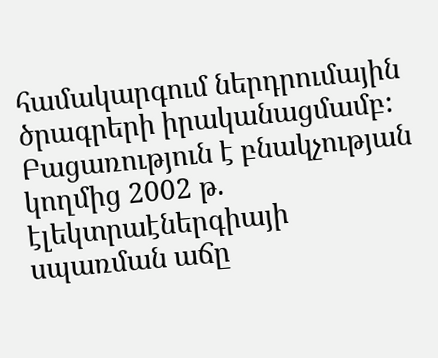համակարգում ներդրումային ծրագրերի իրականացմամբ: Բացառություն է բնակչության կողմից 2002 թ. էլեկտրաէներգիայի սպառման աճը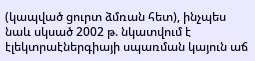(կապված ցուրտ ձմռան հետ), ինչպես նաև սկսած 2002 թ. նկատվում է էլեկտրաէներգիայի սպառման կայուն աճ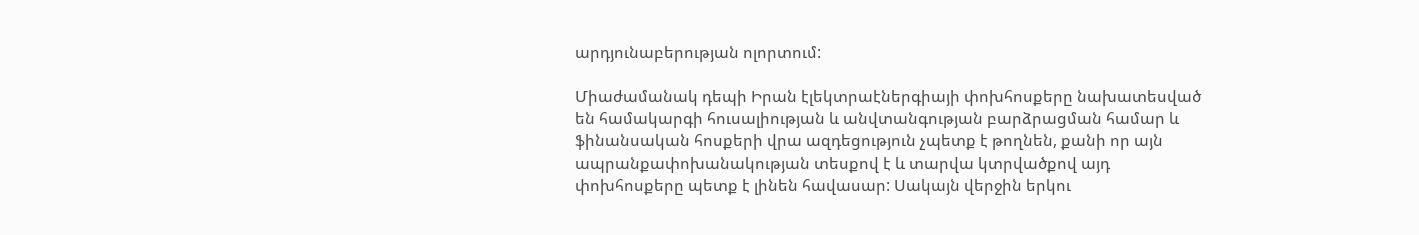արդյունաբերության ոլորտում:

Միաժամանակ դեպի Իրան էլեկտրաէներգիայի փոխհոսքերը նախատեսված են համակարգի հուսալիության և անվտանգության բարձրացման համար և ֆինանսական հոսքերի վրա ազդեցություն չպետք է թողնեն, քանի որ այն ապրանքափոխանակության տեսքով է և տարվա կտրվածքով այդ փոխհոսքերը պետք է լինեն հավասար: Սակայն վերջին երկու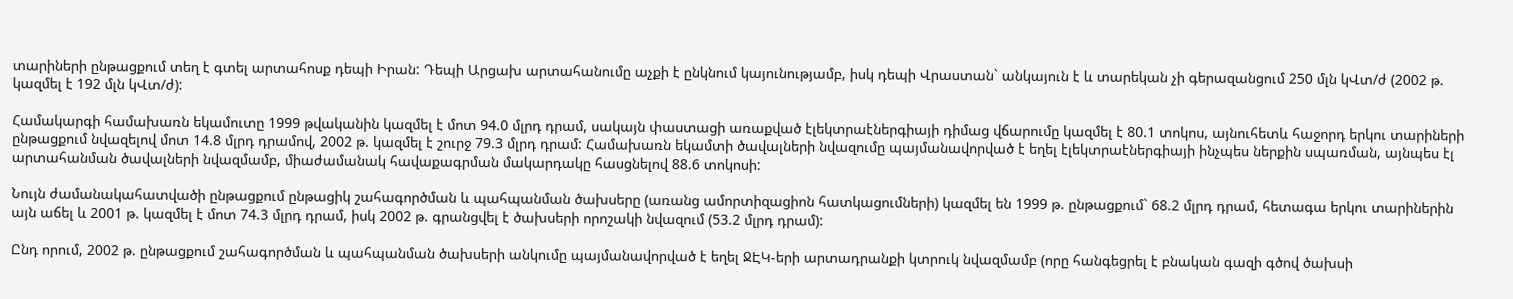տարիների ընթացքում տեղ է գտել արտահոսք դեպի Իրան: Դեպի Արցախ արտահանումը աչքի է ընկնում կայունությամբ, իսկ դեպի Վրաստան` անկայուն է և տարեկան չի գերազանցում 250 մլն կՎտ/ժ (2002 թ. կազմել է 192 մլն կՎտ/ժ):

Համակարգի համախառն եկամուտը 1999 թվականին կազմել է մոտ 94.0 մլրդ դրամ, սակայն փաստացի առաքված էլեկտրաէներգիայի դիմաց վճարումը կազմել է 80.1 տոկոս, այնուհետև հաջորդ երկու տարիների ընթացքում նվազելով մոտ 14.8 մլրդ դրամով, 2002 թ. կազմել է շուրջ 79.3 մլրդ դրամ: Համախառն եկամտի ծավալների նվազումը պայմանավորված է եղել էլեկտրաէներգիայի ինչպես ներքին սպառման, այնպես էլ արտահանման ծավալների նվազմամբ, միաժամանակ հավաքագրման մակարդակը հասցնելով 88.6 տոկոսի:

Նույն ժամանակահատվածի ընթացքում ընթացիկ շահագործման և պահպանման ծախսերը (առանց ամորտիզացիոն հատկացումների) կազմել են 1999 թ. ընթացքում` 68.2 մլրդ դրամ, հետագա երկու տարիներին այն աճել և 2001 թ. կազմել է մոտ 74.3 մլրդ դրամ, իսկ 2002 թ. գրանցվել է ծախսերի որոշակի նվազում (53.2 մլրդ դրամ):

Ընդ որում, 2002 թ. ընթացքում շահագործման և պահպանման ծախսերի անկումը պայմանավորված է եղել ՋԷԿ-երի արտադրանքի կտրուկ նվազմամբ (որը հանգեցրել է բնական գազի գծով ծախսի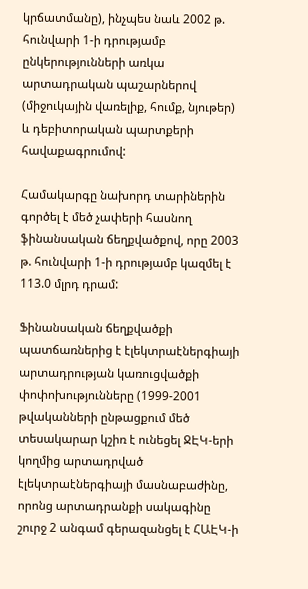կրճատմանը), ինչպես նաև 2002 թ. հունվարի 1-ի դրությամբ ընկերությունների առկա արտադրական պաշարներով (միջուկային վառելիք, հումք, նյութեր) և դեբիտորական պարտքերի հավաքագրումով:

Համակարգը նախորդ տարիներին գործել է մեծ չափերի հասնող ֆինանսական ճեղքվածքով, որը 2003 թ. հունվարի 1-ի դրությամբ կազմել է 113.0 մլրդ դրամ:

Ֆինանսական ճեղքվածքի պատճառներից է էլեկտրաէներգիայի արտադրության կառուցվածքի փոփոխությունները (1999-2001 թվականների ընթացքում մեծ տեսակարար կշիռ է ունեցել ՋԷԿ-երի կողմից արտադրված էլեկտրաէներգիայի մասնաբաժինը, որոնց արտադրանքի սակագինը շուրջ 2 անգամ գերազանցել է ՀԱԷԿ-ի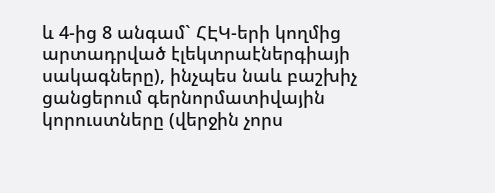և 4-ից 8 անգամ` ՀԷԿ-երի կողմից արտադրված էլեկտրաէներգիայի սակագները), ինչպես նաև բաշխիչ ցանցերում գերնորմատիվային կորուստները (վերջին չորս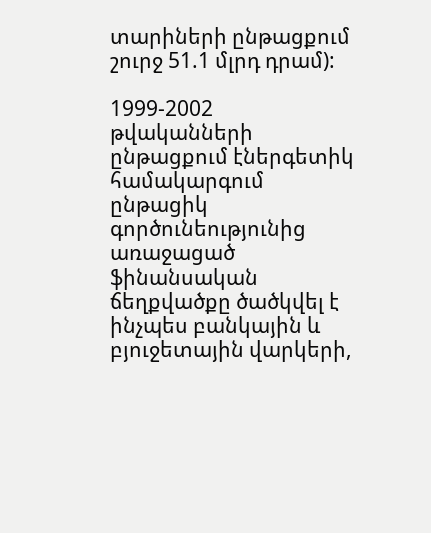տարիների ընթացքում շուրջ 51.1 մլրդ դրամ):

1999-2002 թվականների ընթացքում էներգետիկ համակարգում ընթացիկ գործունեությունից առաջացած ֆինանսական ճեղքվածքը ծածկվել է ինչպես բանկային և բյուջետային վարկերի,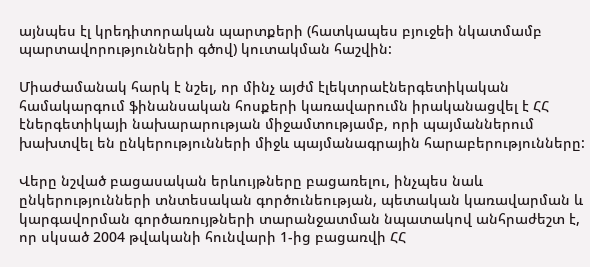այնպես էլ կրեդիտորական պարտքերի (հատկապես բյուջեի նկատմամբ պարտավորությունների գծով) կուտակման հաշվին:

Միաժամանակ հարկ է նշել, որ մինչ այժմ էլեկտրաէներգետիկական համակարգում ֆինանսական հոսքերի կառավարումն իրականացվել է ՀՀ էներգետիկայի նախարարության միջամտությամբ, որի պայմաններում խախտվել են ընկերությունների միջև պայմանագրային հարաբերությունները:

Վերը նշված բացասական երևույթները բացառելու, ինչպես նաև ընկերությունների տնտեսական գործունեության, պետական կառավարման և կարգավորման գործառույթների տարանջատման նպատակով անհրաժեշտ է, որ սկսած 2004 թվականի հունվարի 1-ից բացառվի ՀՀ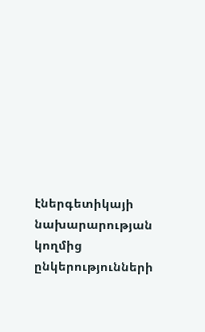էներգետիկայի նախարարության կողմից ընկերությունների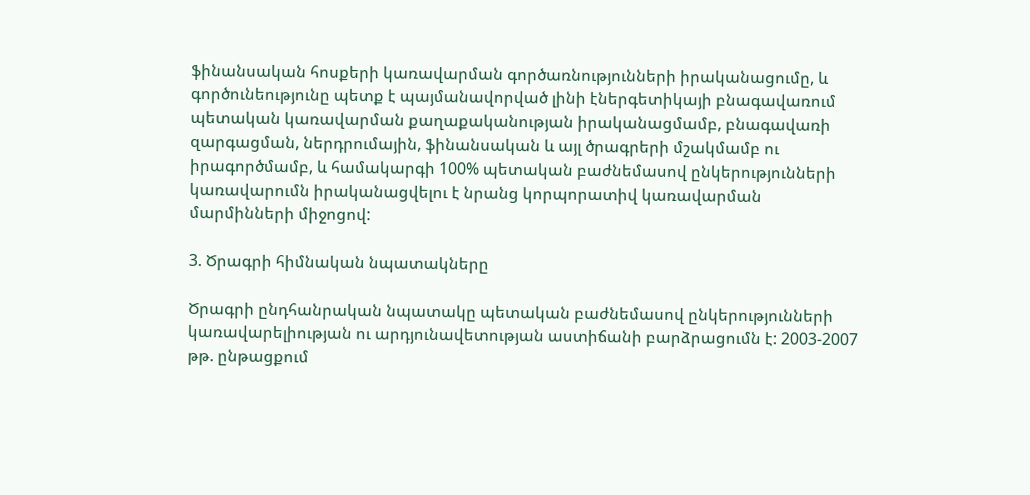ֆինանսական հոսքերի կառավարման գործառնությունների իրականացումը, և գործունեությունը պետք է պայմանավորված լինի էներգետիկայի բնագավառում պետական կառավարման քաղաքականության իրականացմամբ, բնագավառի զարգացման, ներդրումային, ֆինանսական և այլ ծրագրերի մշակմամբ ու իրագործմամբ, և համակարգի 100% պետական բաժնեմասով ընկերությունների կառավարումն իրականացվելու է նրանց կորպորատիվ կառավարման մարմինների միջոցով:

3. Ծրագրի հիմնական նպատակները

Ծրագրի ընդհանրական նպատակը պետական բաժնեմասով ընկերությունների կառավարելիության ու արդյունավետության աստիճանի բարձրացումն է: 2003-2007 թթ. ընթացքում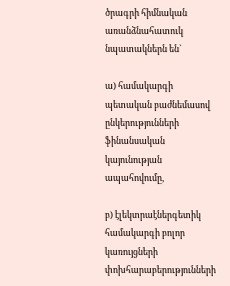ծրագրի հիմնական առանձնահատուկ նպատակներն են`

ա) համակարգի պետական բաժնեմասով ընկերությունների ֆինանսական կայունության ապահովումը,

բ) էլեկտրաէներգետիկ համակարգի բոլոր կառույցների փոխհարաբերությունների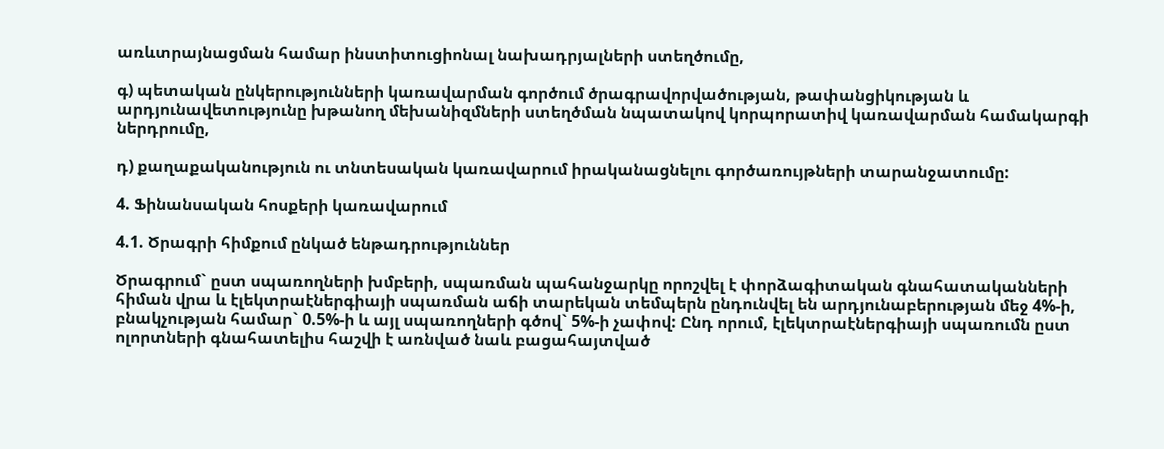առևտրայնացման համար ինստիտուցիոնալ նախադրյալների ստեղծումը,

գ) պետական ընկերությունների կառավարման գործում ծրագրավորվածության, թափանցիկության և արդյունավետությունը խթանող մեխանիզմների ստեղծման նպատակով կորպորատիվ կառավարման համակարգի ներդրումը,

դ) քաղաքականություն ու տնտեսական կառավարում իրականացնելու գործառույթների տարանջատումը:

4. Ֆինանսական հոսքերի կառավարում

4.1. Ծրագրի հիմքում ընկած ենթադրություններ

Ծրագրում` ըստ սպառողների խմբերի, սպառման պահանջարկը որոշվել է փորձագիտական գնահատականների հիման վրա և էլեկտրաէներգիայի սպառման աճի տարեկան տեմպերն ընդունվել են արդյունաբերության մեջ 4%-ի, բնակչության համար` 0.5%-ի և այլ սպառողների գծով` 5%-ի չափով: Ընդ որում, էլեկտրաէներգիայի սպառումն ըստ ոլորտների գնահատելիս հաշվի է առնված նաև բացահայտված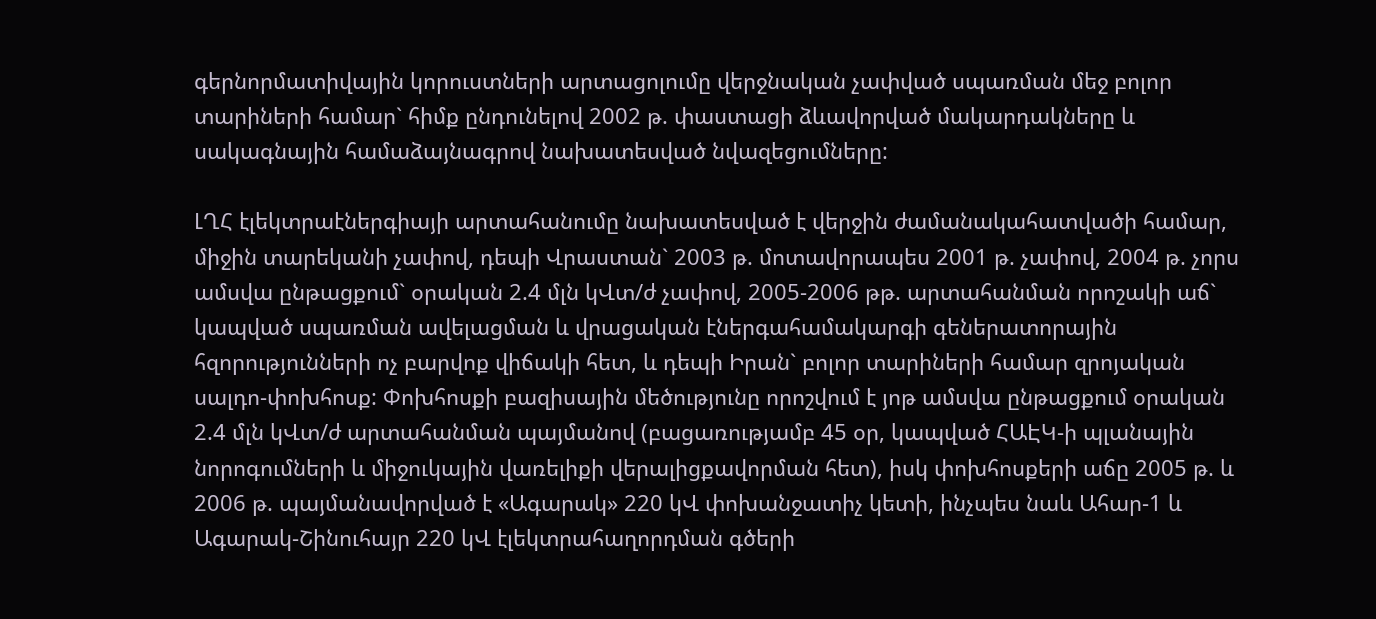գերնորմատիվային կորուստների արտացոլումը վերջնական չափված սպառման մեջ բոլոր տարիների համար` հիմք ընդունելով 2002 թ. փաստացի ձևավորված մակարդակները և սակագնային համաձայնագրով նախատեսված նվազեցումները:

ԼՂՀ էլեկտրաէներգիայի արտահանումը նախատեսված է վերջին ժամանակահատվածի համար, միջին տարեկանի չափով, դեպի Վրաստան` 2003 թ. մոտավորապես 2001 թ. չափով, 2004 թ. չորս ամսվա ընթացքում` օրական 2.4 մլն կՎտ/ժ չափով, 2005-2006 թթ. արտահանման որոշակի աճ` կապված սպառման ավելացման և վրացական էներգահամակարգի գեներատորային հզորությունների ոչ բարվոք վիճակի հետ, և դեպի Իրան` բոլոր տարիների համար զրոյական սալդո-փոխհոսք: Փոխհոսքի բազիսային մեծությունը որոշվում է յոթ ամսվա ընթացքում օրական 2.4 մլն կՎտ/ժ արտահանման պայմանով (բացառությամբ 45 օր, կապված ՀԱԷԿ-ի պլանային նորոգումների և միջուկային վառելիքի վերալիցքավորման հետ), իսկ փոխհոսքերի աճը 2005 թ. և 2006 թ. պայմանավորված է «Ագարակ» 220 կՎ փոխանջատիչ կետի, ինչպես նաև Ահար-1 և Ագարակ-Շինուհայր 220 կՎ էլեկտրահաղորդման գծերի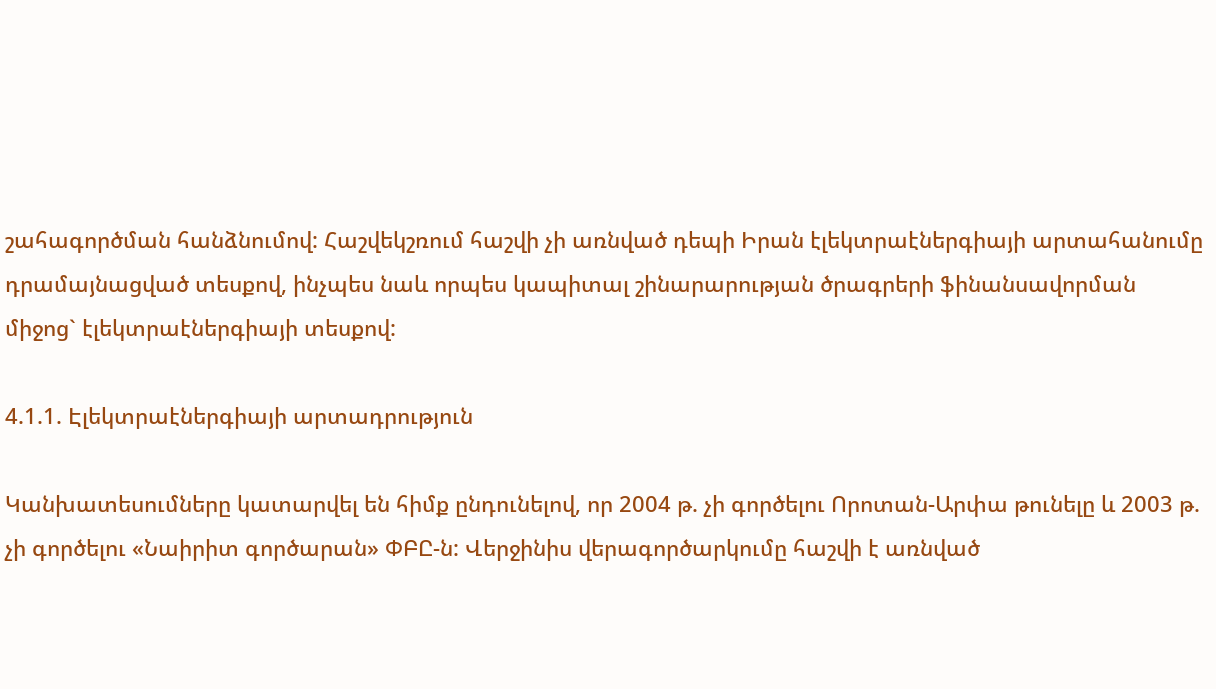շահագործման հանձնումով: Հաշվեկշռում հաշվի չի առնված դեպի Իրան էլեկտրաէներգիայի արտահանումը դրամայնացված տեսքով, ինչպես նաև որպես կապիտալ շինարարության ծրագրերի ֆինանսավորման միջոց` էլեկտրաէներգիայի տեսքով:

4.1.1. Էլեկտրաէներգիայի արտադրություն

Կանխատեսումները կատարվել են հիմք ընդունելով, որ 2004 թ. չի գործելու Որոտան-Արփա թունելը և 2003 թ. չի գործելու «Նաիրիտ գործարան» ՓԲԸ-ն: Վերջինիս վերագործարկումը հաշվի է առնված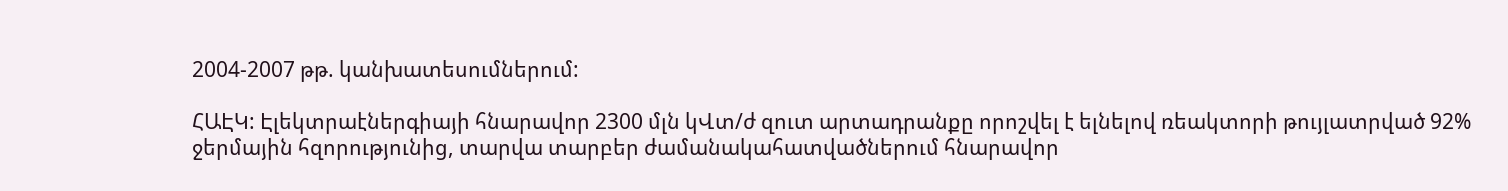2004-2007 թթ. կանխատեսումներում:

ՀԱԷԿ: Էլեկտրաէներգիայի հնարավոր 2300 մլն կՎտ/ժ զուտ արտադրանքը որոշվել է ելնելով ռեակտորի թույլատրված 92% ջերմային հզորությունից, տարվա տարբեր ժամանակահատվածներում հնարավոր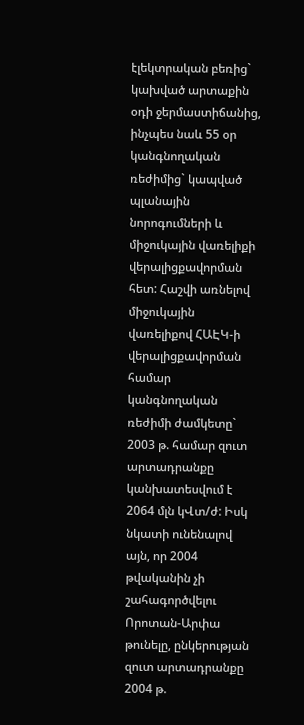էլեկտրական բեռից` կախված արտաքին օդի ջերմաստիճանից, ինչպես նաև 55 օր կանգնողական ռեժիմից` կապված պլանային նորոգումների և միջուկային վառելիքի վերալիցքավորման հետ: Հաշվի առնելով միջուկային վառելիքով ՀԱԷԿ-ի վերալիցքավորման համար կանգնողական ռեժիմի ժամկետը` 2003 թ. համար զուտ արտադրանքը կանխատեսվում է 2064 մլն կՎտ/ժ: Իսկ նկատի ունենալով այն, որ 2004 թվականին չի շահագործվելու Որոտան-Արփա թունելը, ընկերության զուտ արտադրանքը 2004 թ.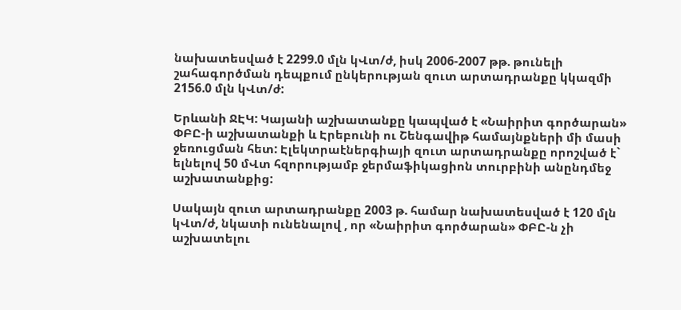նախատեսված է 2299.0 մլն կՎտ/ժ, իսկ 2006-2007 թթ. թունելի շահագործման դեպքում ընկերության զուտ արտադրանքը կկազմի 2156.0 մլն կՎտ/ժ:

Երևանի ՋԷԿ: Կայանի աշխատանքը կապված է «Նաիրիտ գործարան» ՓԲԸ-ի աշխատանքի և Էրեբունի ու Շենգավիթ համայնքների մի մասի ջեռուցման հետ: Էլեկտրաէներգիայի զուտ արտադրանքը որոշված է` ելնելով 50 մՎտ հզորությամբ ջերմաֆիկացիոն տուրբինի անընդմեջ աշխատանքից:

Սակայն զուտ արտադրանքը 2003 թ. համար նախատեսված է 120 մլն կՎտ/ժ, նկատի ունենալով , որ «Նաիրիտ գործարան» ՓԲԸ-ն չի աշխատելու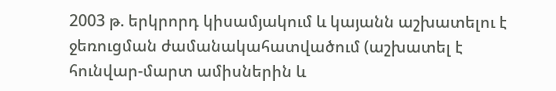2003 թ. երկրորդ կիսամյակում և կայանն աշխատելու է ջեռուցման ժամանակահատվածում (աշխատել է հունվար-մարտ ամիսներին և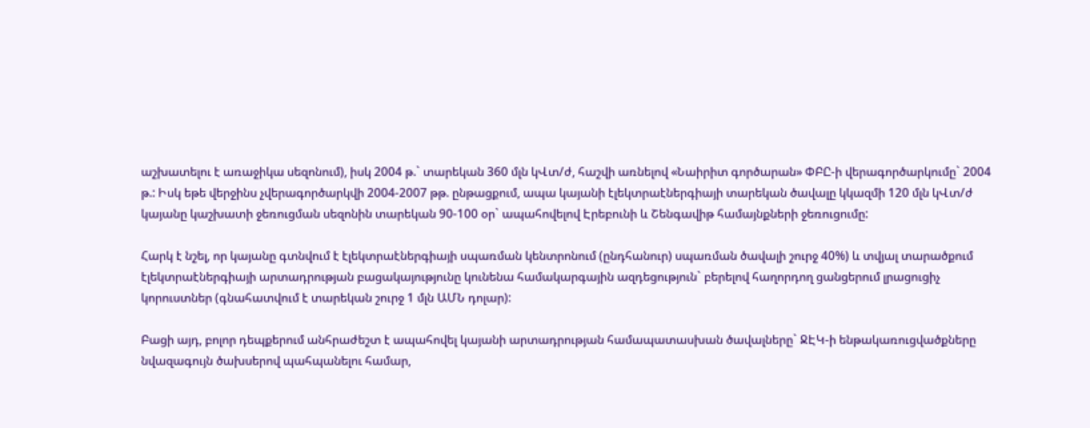աշխատելու է առաջիկա սեզոնում), իսկ 2004 թ.` տարեկան 360 մլն կՎտ/ժ, հաշվի առնելով «Նաիրիտ գործարան» ՓԲԸ-ի վերագործարկումը` 2004 թ.: Իսկ եթե վերջինս չվերագործարկվի 2004-2007 թթ. ընթացքում, ապա կայանի էլեկտրաէներգիայի տարեկան ծավալը կկազմի 120 մլն կՎտ/ժ կայանը կաշխատի ջեռուցման սեզոնին տարեկան 90-100 օր` ապահովելով Էրեբունի և Շենգավիթ համայնքների ջեռուցումը:

Հարկ է նշել, որ կայանը գտնվում է էլեկտրաէներգիայի սպառման կենտրոնում (ընդհանուր) սպառման ծավալի շուրջ 40%) և տվյալ տարածքում էլեկտրաէներգիայի արտադրության բացակայությունը կունենա համակարգային ազդեցություն` բերելով հաղորդող ցանցերում լրացուցիչ կորուստներ (գնահատվում է տարեկան շուրջ 1 մլն ԱՄՆ դոլար):

Բացի այդ, բոլոր դեպքերում անհրաժեշտ է ապահովել կայանի արտադրության համապատասխան ծավալները` ՋԷԿ-ի ենթակառուցվածքները նվազագույն ծախսերով պահպանելու համար,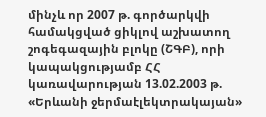մինչև որ 2007 թ. գործարկվի համակցված ցիկլով աշխատող շոգեգազային բլոկը (ՇԳԲ), որի կապակցությամբ ՀՀ կառավարության 13.02.2003 թ. «Երևանի ջերմաէլեկտրակայան»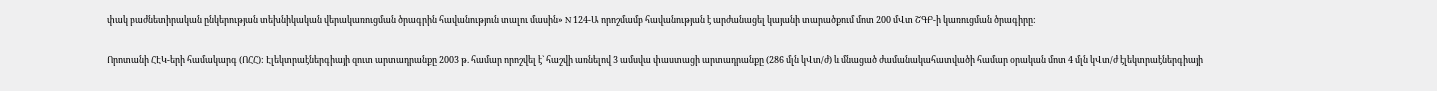փակ բաժնետիրական ընկերության տեխնիկական վերակառուցման ծրագրին հավանություն տալու մասին» N 124-Ա որոշմամբ հավանության է արժանացել կայանի տարածքում մոտ 200 մՎտ ՇԳԲ-ի կառուցման ծրագիրը:

Որոտանի ՀԷԿ-երի համակարգ (ՈՀՀ): Էլեկտրաէներգիայի զուտ արտադրանքը 2003 թ. համար որոշվել է` հաշվի առնելով 3 ամսվա փաստացի արտադրանքը (286 մլն կՎտ/ժ) և մնացած ժամանակահատվածի համար օրական մոտ 4 մլն կՎտ/ժ էլեկտրաէներգիայի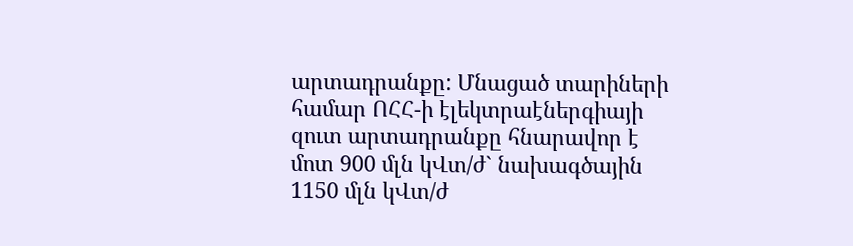արտադրանքը: Մնացած տարիների համար ՈՀՀ-ի էլեկտրաէներգիայի զուտ արտադրանքը հնարավոր է մոտ 900 մլն կՎտ/ժ` նախագծային 1150 մլն կՎտ/ժ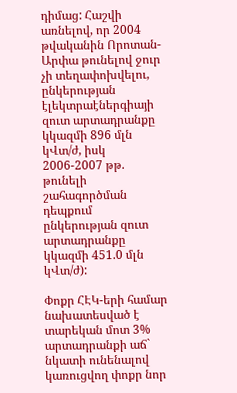դիմաց: Հաշվի առնելով, որ 2004 թվականին Որոտան-Արփա թունելով ջուր չի տեղափոխվելու, ընկերության էլեկտրաէներգիայի զուտ արտադրանքը կկազմի 896 մլն կՎտ/ժ, իսկ 2006-2007 թթ. թունելի շահագործման դեպքում ընկերության զուտ արտադրանքը կկազմի 451.0 մլն կՎտ/ժ):

Փոքր ՀԷԿ-երի համար նախատեսված է տարեկան մոտ 3% արտադրանքի աճ` նկատի ունենալով կառուցվող փոքր նոր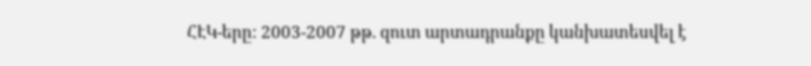ՀԷԿ-երը: 2003-2007 թթ. զուտ արտադրանքը կանխատեսվել է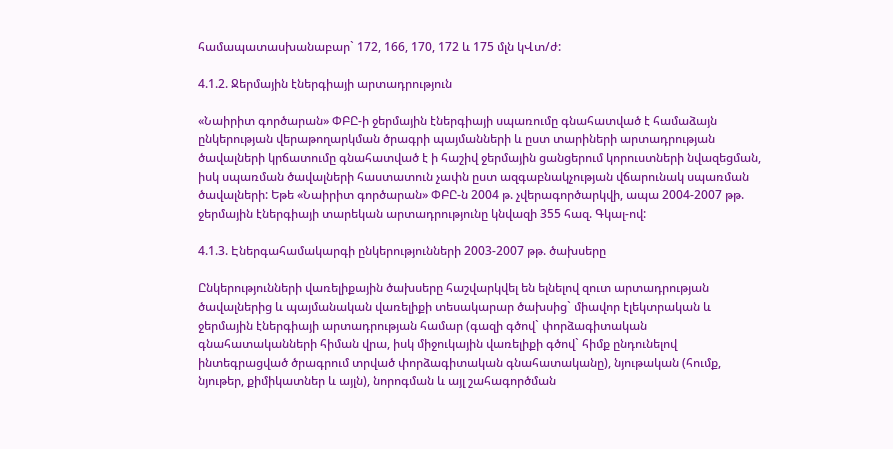համապատասխանաբար` 172, 166, 170, 172 և 175 մլն կՎտ/ժ:

4.1.2. Ջերմային էներգիայի արտադրություն

«Նաիրիտ գործարան» ՓԲԸ-ի ջերմային էներգիայի սպառումը գնահատված է համաձայն ընկերության վերաթողարկման ծրագրի պայմանների և ըստ տարիների արտադրության ծավալների կրճատումը գնահատված է ի հաշիվ ջերմային ցանցերում կորուստների նվազեցման, իսկ սպառման ծավալների հաստատուն չափն ըստ ազգաբնակչության վճարունակ սպառման ծավալների: Եթե «Նաիրիտ գործարան» ՓԲԸ-ն 2004 թ. չվերագործարկվի, ապա 2004-2007 թթ. ջերմային էներգիայի տարեկան արտադրությունը կնվազի 355 հազ. Գկալ-ով:

4.1.3. Էներգահամակարգի ընկերությունների 2003-2007 թթ. ծախսերը

Ընկերությունների վառելիքային ծախսերը հաշվարկվել են ելնելով զուտ արտադրության ծավալներից և պայմանական վառելիքի տեսակարար ծախսից` միավոր էլեկտրական և ջերմային էներգիայի արտադրության համար (գազի գծով` փորձագիտական գնահատականների հիման վրա, իսկ միջուկային վառելիքի գծով` հիմք ընդունելով ինտեգրացված ծրագրում տրված փորձագիտական գնահատականը), նյութական (հումք, նյութեր, քիմիկատներ և այլն), նորոգման և այլ շահագործման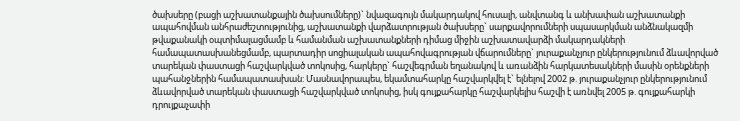ծախսերը (բացի աշխատանքային ծախսումները)` նվազագույն մակարդակով հուսալի, անվտանգ և անխափան աշխատանքի ապահովման անհրաժեշտությունից, աշխատանքի վարձատրության ծախսերը` սարքավորումների սպասարկման անձնակազմի թվաքանակի օպտիմալացմամբ և համանման աշխատանքների դիմաց միջին աշխատավարձի մակարդակների համապատասխանեցմամբ, պարտադիր սոցիալական ապահովագրության վճարումները` յուրաքանչյուր ընկերությունում ձևավորված տարեկան փաստացի հաշվարկված տոկոսից, հարկերը` հաշվեգրման եղանակով և առանձին հարկատեսակների մասին օրենքների պահանջներին համապատասխան: Մասնավորապես, եկամտահարկը հաշվարկվել է` ելնելով 2002 թ. յուրաքանչյուր ընկերությունում ձևավորված տարեկան փաստացի հաշվարկված տոկոսից, իսկ գույքահարկը հաշվարկելիս հաշվի է առնվել 2005 թ. գույքահարկի դրույքաչափի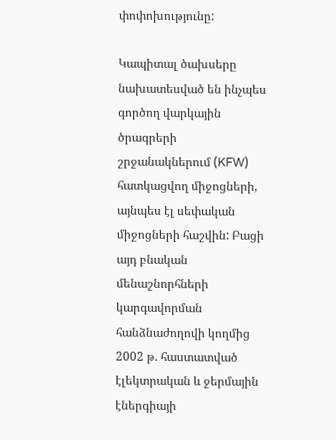փոփոխությունը:

Կապիտալ ծախսերը նախատեսված են ինչպես գործող վարկային ծրագրերի շրջանակներում (KFW) հատկացվող միջոցների, այնպես էլ սեփական միջոցների հաշվին: Բացի այդ բնական մենաշնորհների կարգավորման հանձնաժողովի կողմից 2002 թ. հաստատված էլեկտրական և ջերմային էներգիայի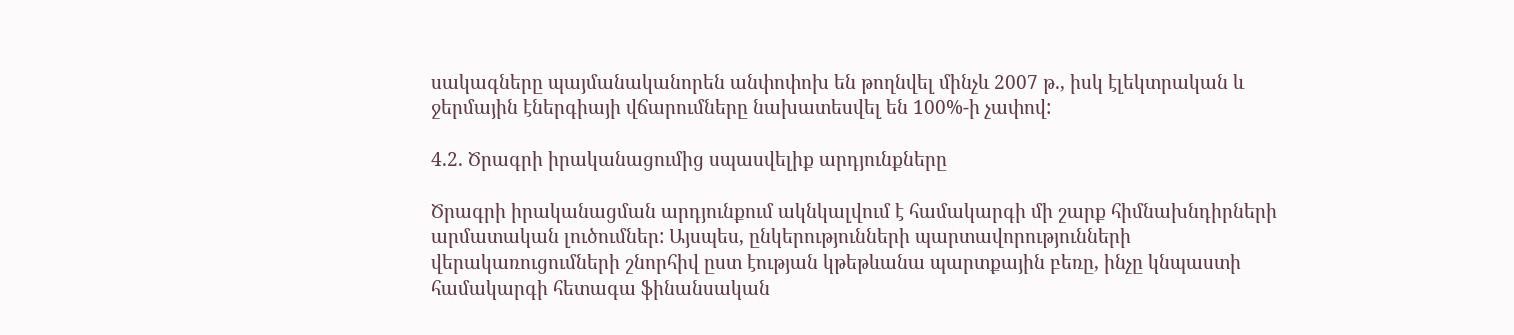սակագները պայմանականորեն անփոփոխ են թողնվել մինչև 2007 թ., իսկ էլեկտրական և ջերմային էներգիայի վճարումները նախատեսվել են 100%-ի չափով:

4.2. Ծրագրի իրականացումից սպասվելիք արդյունքները

Ծրագրի իրականացման արդյունքում ակնկալվում է համակարգի մի շարք հիմնախնդիրների արմատական լուծումներ: Այսպես, ընկերությունների պարտավորությունների վերակառուցումների շնորհիվ ըստ էության կթեթևանա պարտքային բեռը, ինչը կնպաստի համակարգի հետագա ֆինանսական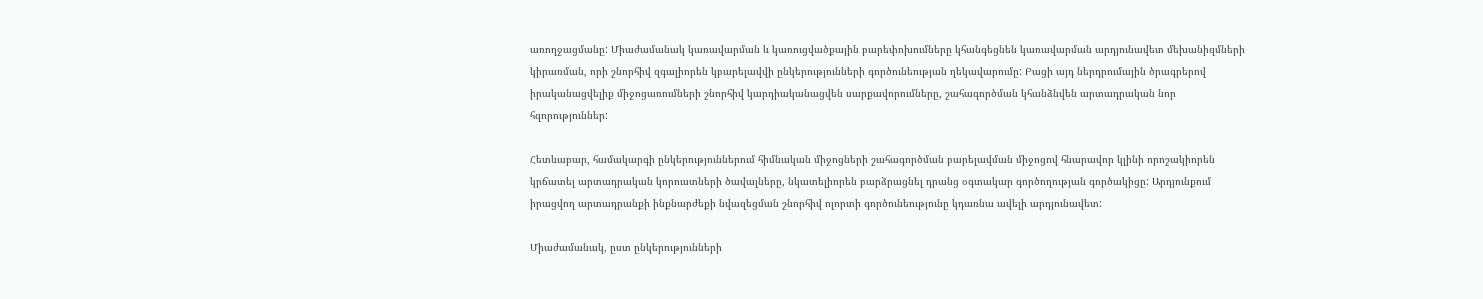առողջացմանը: Միաժամանակ կառավարման և կառուցվածքային բարեփոխումները կհանգեցնեն կառավարման արդյունավետ մեխանիզմների կիրառման, որի շնորհիվ զգալիորեն կբարելավվի ընկերությունների գործունեության ղեկավարումը: Բացի այդ ներդրումային ծրագրերով իրականացվելիք միջոցառումների շնորհիվ կարդիականացվեն սարքավորումները, շահագործման կհանձնվեն արտադրական նոր հզորություններ:

Հետևաբար, համակարգի ընկերություններում հիմնական միջոցների շահագործման բարելավման միջոցով հնարավոր կլինի որոշակիորեն կրճատել արտադրական կորուստների ծավալները, նկատելիորեն բարձրացնել դրանց օգտակար գործողության գործակիցը: Արդյունքում իրացվող արտադրանքի ինքնարժեքի նվազեցման շնորհիվ ոլորտի գործունեությունը կդառնա ավելի արդյունավետ:

Միաժամանակ, ըստ ընկերությունների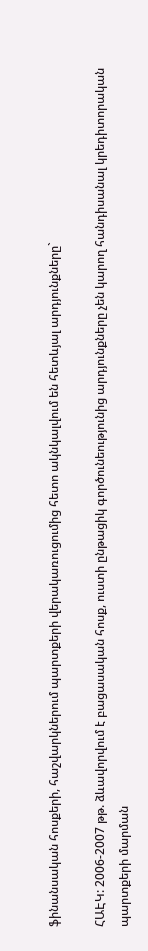ֆինանսական հոսքերի, հաշվարկներում պարտքերի վերակառուցումից հետո ակնկալվում են հետևյալ արդյունքները`

ՀԱԷԿ: 2006-2007 թթ. ձևավորվում է բացասական հոսք, ուստի ընթացիկ գործունեությունից արդյունքները չեն կարող հանդիսանալ կրեդիտորական պարտքերի մարման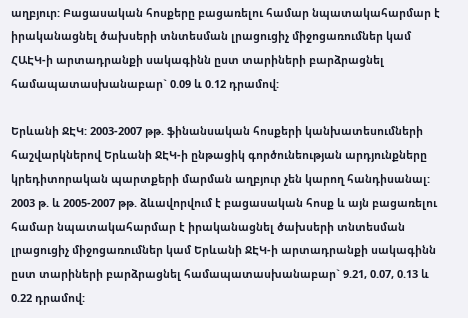աղբյուր: Բացասական հոսքերը բացառելու համար նպատակահարմար է իրականացնել ծախսերի տնտեսման լրացուցիչ միջոցառումներ կամ ՀԱԷԿ-ի արտադրանքի սակագինն ըստ տարիների բարձրացնել համապատասխանաբար` 0.09 և 0.12 դրամով:

Երևանի ՋԷԿ: 2003-2007 թթ. ֆինանսական հոսքերի կանխատեսումների հաշվարկներով Երևանի ՋԷԿ-ի ընթացիկ գործունեության արդյունքները կրեդիտորական պարտքերի մարման աղբյուր չեն կարող հանդիսանալ: 2003 թ. և 2005-2007 թթ. ձևավորվում է բացասական հոսք և այն բացառելու համար նպատակահարմար է իրականացնել ծախսերի տնտեսման լրացուցիչ միջոցառումներ կամ Երևանի ՋԷԿ-ի արտադրանքի սակագինն ըստ տարիների բարձրացնել համապատասխանաբար` 9.21, 0.07, 0.13 և 0.22 դրամով: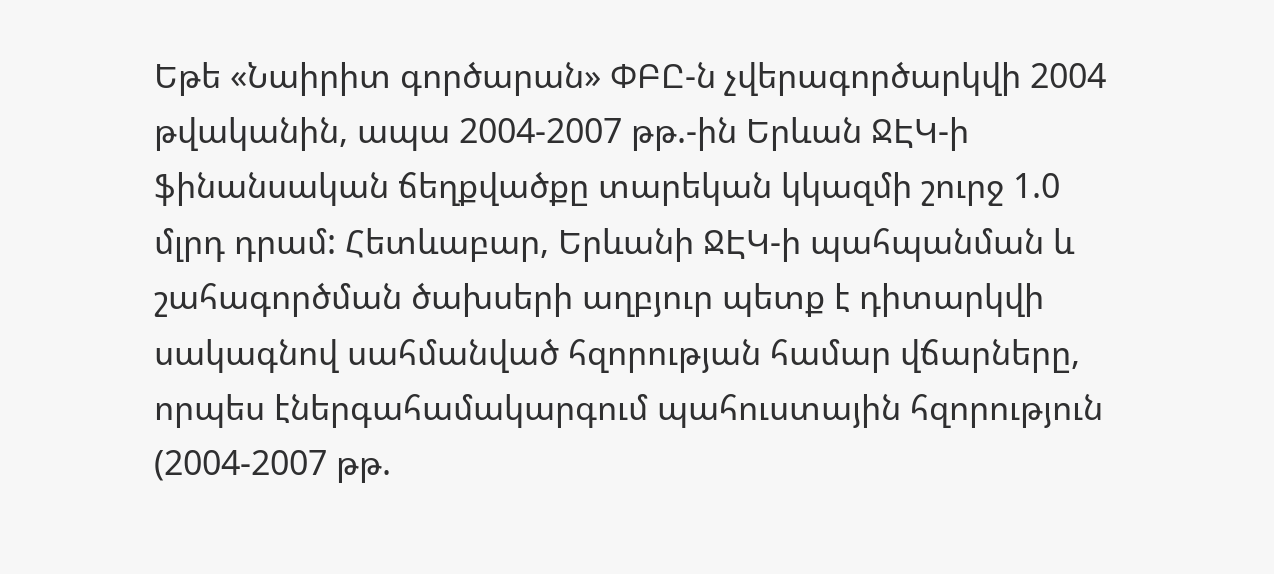Եթե «Նաիրիտ գործարան» ՓԲԸ-ն չվերագործարկվի 2004 թվականին, ապա 2004-2007 թթ.-ին Երևան ՋԷԿ-ի ֆինանսական ճեղքվածքը տարեկան կկազմի շուրջ 1.0 մլրդ դրամ: Հետևաբար, Երևանի ՋԷԿ-ի պահպանման և շահագործման ծախսերի աղբյուր պետք է դիտարկվի սակագնով սահմանված հզորության համար վճարները, որպես էներգահամակարգում պահուստային հզորություն (2004-2007 թթ.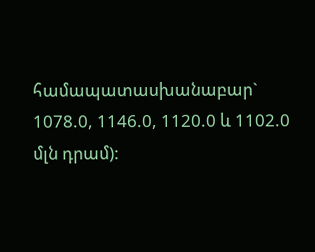համապատասխանաբար` 1078.0, 1146.0, 1120.0 և 1102.0 մլն դրամ):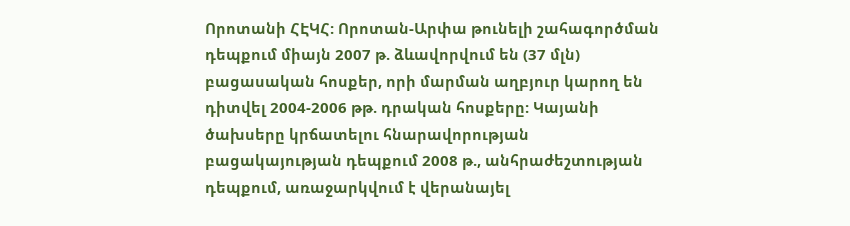Որոտանի ՀԷԿՀ: Որոտան-Արփա թունելի շահագործման դեպքում միայն 2007 թ. ձևավորվում են (37 մլն) բացասական հոսքեր, որի մարման աղբյուր կարող են դիտվել 2004-2006 թթ. դրական հոսքերը: Կայանի ծախսերը կրճատելու հնարավորության բացակայության դեպքում 2008 թ., անհրաժեշտության դեպքում, առաջարկվում է վերանայել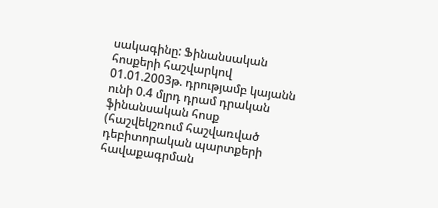սակագինը: Ֆինանսական հոսքերի հաշվարկով 01.01.2003թ. դրությամբ կայանն ունի 0.4 մլրդ դրամ դրական ֆինանսական հոսք (հաշվեկշռում հաշվառված դեբիտորական պարտքերի հավաքագրման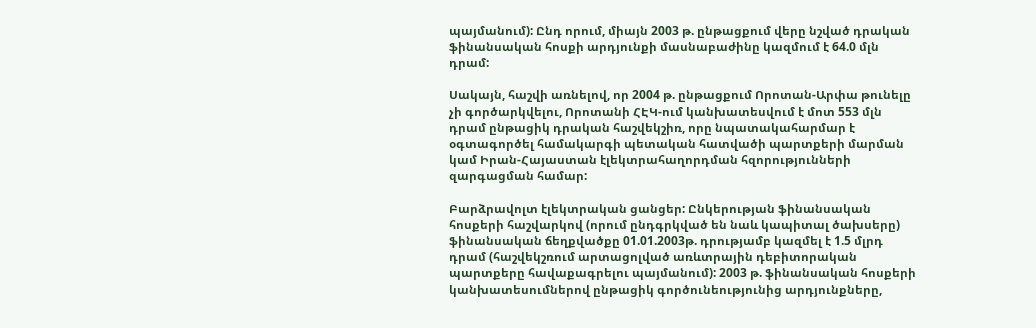պայմանում): Ընդ որում, միայն 2003 թ. ընթացքում վերը նշված դրական ֆինանսական հոսքի արդյունքի մասնաբաժինը կազմում է 64.0 մլն դրամ:

Սակայն, հաշվի առնելով, որ 2004 թ. ընթացքում Որոտան-Արփա թունելը չի գործարկվելու, Որոտանի ՀԷԿ-ում կանխատեսվում է մոտ 553 մլն դրամ ընթացիկ դրական հաշվեկշիռ, որը նպատակահարմար է օգտագործել համակարգի պետական հատվածի պարտքերի մարման կամ Իրան-Հայաստան էլեկտրահաղորդման հզորությունների զարգացման համար:

Բարձրավոլտ էլեկտրական ցանցեր: Ընկերության ֆինանսական հոսքերի հաշվարկով (որում ընդգրկված են նաև կապիտալ ծախսերը) ֆինանսական ճեղքվածքը 01.01.2003թ. դրությամբ կազմել է 1.5 մլրդ դրամ (հաշվեկշռում արտացոլված առևտրային դեբիտորական պարտքերը հավաքագրելու պայմանում): 2003 թ. ֆինանսական հոսքերի կանխատեսումներով ընթացիկ գործունեությունից արդյունքները,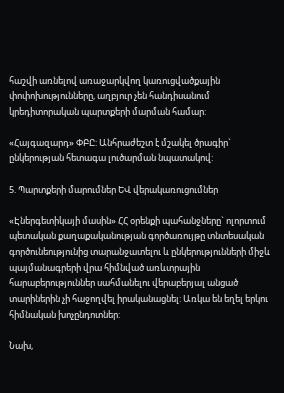հաշվի առնելով առաջարկվող կառուցվածքային փոփոխությունները, աղբյուր չեն հանդիսանում կրեդիտորական պարտքերի մարման համար:

«Հայգազարդ» ՓԲԸ: Անհրաժեշտ է մշակել ծրագիր` ընկերության հետագա լուծարման նպատակով:

5. Պարտքերի մարումներ ԵՎ վերակառուցումներ

«Էներգետիկայի մասին» ՀՀ օրենքի պահանջները` ոլորտում պետական քաղաքականության գործառույթը տնտեսական գործունեությունից տարանջատելու և ընկերությունների միջև պայմանագրերի վրա հիմնված առևտրային հարաբերություններ սահմանելու վերաբերյալ անցած տարիներին չի հաջողվել իրականացնել: Առկա են եղել երկու հիմնական խոչընդոտներ:

Նախ,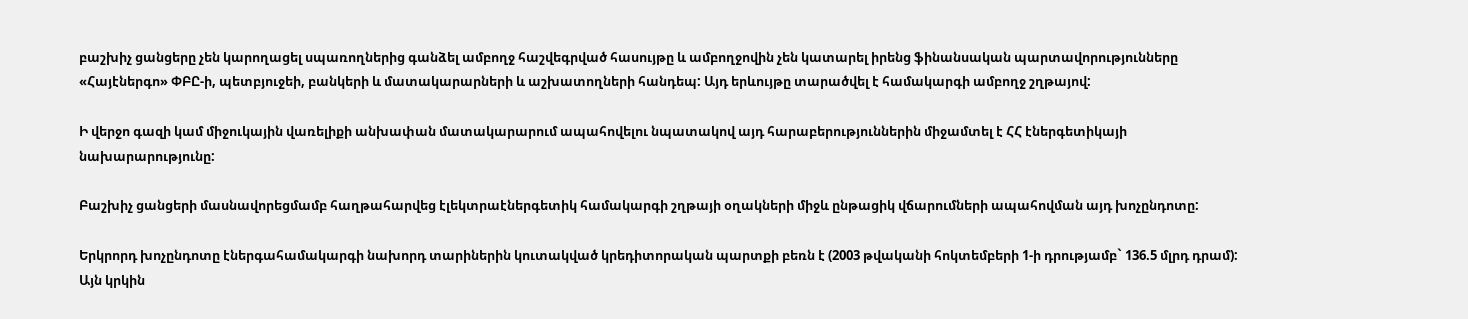բաշխիչ ցանցերը չեն կարողացել սպառողներից գանձել ամբողջ հաշվեգրված հասույթը և ամբողջովին չեն կատարել իրենց ֆինանսական պարտավորությունները «Հայէներգո» ՓԲԸ-ի, պետբյուջեի, բանկերի և մատակարարների և աշխատողների հանդեպ: Այդ երևույթը տարածվել է համակարգի ամբողջ շղթայով:

Ի վերջո գազի կամ միջուկային վառելիքի անխափան մատակարարում ապահովելու նպատակով այդ հարաբերություններին միջամտել է ՀՀ էներգետիկայի նախարարությունը:

Բաշխիչ ցանցերի մասնավորեցմամբ հաղթահարվեց էլեկտրաէներգետիկ համակարգի շղթայի օղակների միջև ընթացիկ վճարումների ապահովման այդ խոչընդոտը:

Երկրորդ խոչընդոտը էներգահամակարգի նախորդ տարիներին կուտակված կրեդիտորական պարտքի բեռն է (2003 թվականի հոկտեմբերի 1-ի դրությամբ` 136.5 մլրդ դրամ): Այն կրկին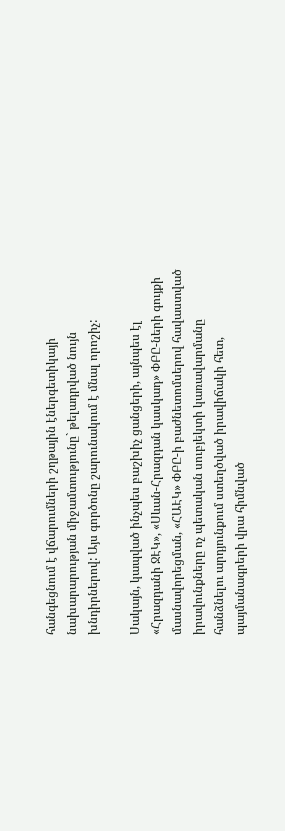հանգեցնում է վճարումների շղթային էներգետիկայի նախարարության միջամտությունը` թելադրված նույն խնդիրներով: Այս գործոնը շարունակում է մնալ որոշիչ:

Սակայն, կապված ինչպես բաշխիչ ցանցերի, այնպես էլ «Հրազդանի ՋԷԿ», «Սևան-Հրազդան կասկադ» ՓԲԸ-ների գույքի մասնավորեցման, «ՀԱԷԿ» ՓԲԸ-ի բաժնետոմսերով հավաստված իրավունքները ոչ պետական սուբյեկտի կառավարմանը հանձնելու արդյունքում ստեղծված իրավիճակի հետ, պայմանագրերի վրա հիմնված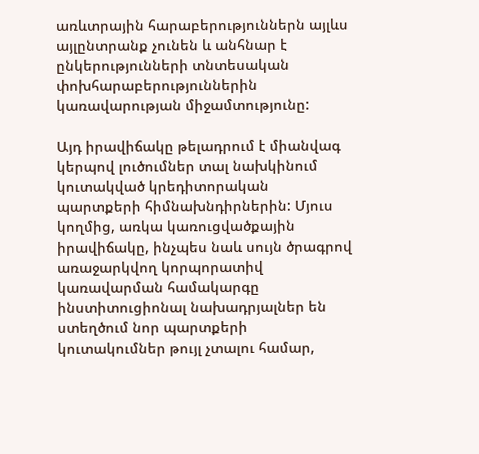առևտրային հարաբերություններն այլևս այլընտրանք չունեն և անհնար է ընկերությունների տնտեսական փոխհարաբերություններին կառավարության միջամտությունը:

Այդ իրավիճակը թելադրում է միանվագ կերպով լուծումներ տալ նախկինում կուտակված կրեդիտորական պարտքերի հիմնախնդիրներին: Մյուս կողմից, առկա կառուցվածքային իրավիճակը, ինչպես նաև սույն ծրագրով առաջարկվող կորպորատիվ կառավարման համակարգը ինստիտուցիոնալ նախադրյալներ են ստեղծում նոր պարտքերի կուտակումներ թույլ չտալու համար,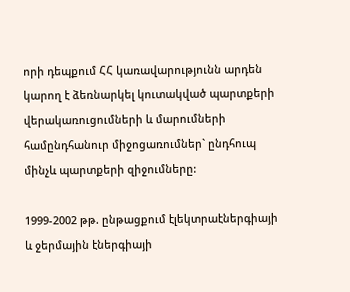որի դեպքում ՀՀ կառավարությունն արդեն կարող է ձեռնարկել կուտակված պարտքերի վերակառուցումների և մարումների համընդհանուր միջոցառումներ` ընդհուպ մինչև պարտքերի զիջումները:

1999-2002 թթ. ընթացքում էլեկտրաէներգիայի և ջերմային էներգիայի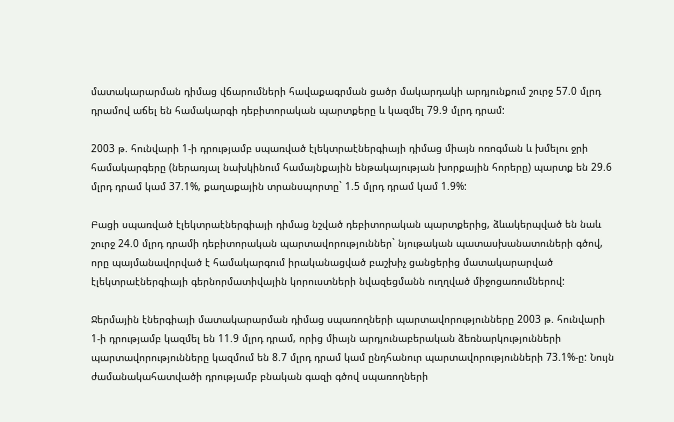մատակարարման դիմաց վճարումների հավաքագրման ցածր մակարդակի արդյունքում շուրջ 57.0 մլրդ դրամով աճել են համակարգի դեբիտորական պարտքերը և կազմել 79.9 մլրդ դրամ:

2003 թ. հունվարի 1-ի դրությամբ սպառված էլեկտրաէներգիայի դիմաց միայն ոռոգման և խմելու ջրի համակարգերը (ներառյալ նախկինում համայնքային ենթակայության խորքային հորերը) պարտք են 29.6 մլրդ դրամ կամ 37.1%, քաղաքային տրանսպորտը` 1.5 մլրդ դրամ կամ 1.9%:

Բացի սպառված էլեկտրաէներգիայի դիմաց նշված դեբիտորական պարտքերից, ձևակերպված են նաև շուրջ 24.0 մլրդ դրամի դեբիտորական պարտավորություններ` նյութական պատասխանատուների գծով, որը պայմանավորված է համակարգում իրականացված բաշխիչ ցանցերից մատակարարված էլեկտրաէներգիայի գերնորմատիվային կորուստների նվազեցմանն ուղղված միջոցառումներով:

Ջերմային էներգիայի մատակարարման դիմաց սպառողների պարտավորությունները 2003 թ. հունվարի 1-ի դրությամբ կազմել են 11.9 մլրդ դրամ, որից միայն արդյունաբերական ձեռնարկությունների պարտավորությունները կազմում են 8.7 մլրդ դրամ կամ ընդհանուր պարտավորությունների 73.1%-ը: Նույն ժամանակահատվածի դրությամբ բնական գազի գծով սպառողների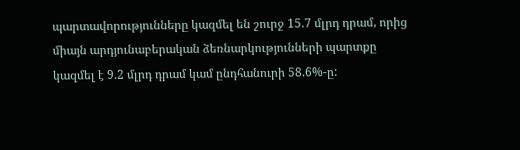պարտավորությունները կազմել են շուրջ 15.7 մլրդ դրամ, որից միայն արդյունաբերական ձեռնարկությունների պարտքը կազմել է 9.2 մլրդ դրամ կամ ընդհանուրի 58.6%-ը: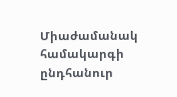Միաժամանակ համակարգի ընդհանուր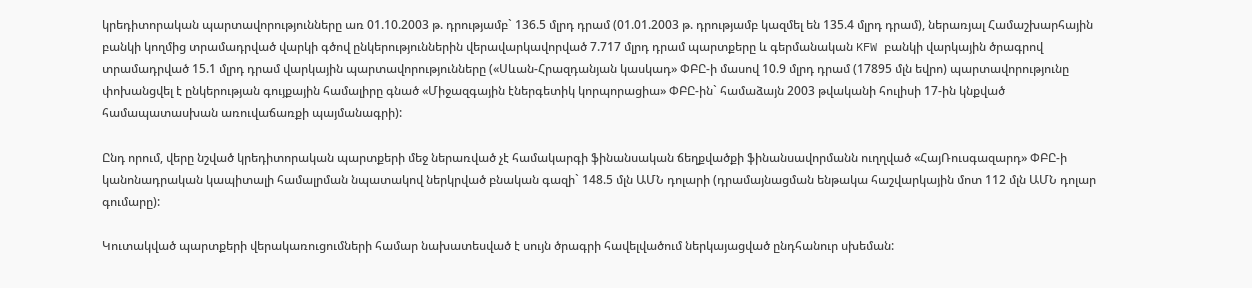կրեդիտորական պարտավորությունները առ 01.10.2003 թ. դրությամբ` 136.5 մլրդ դրամ (01.01.2003 թ. դրությամբ կազմել են 135.4 մլրդ դրամ), ներառյալ Համաշխարհային բանկի կողմից տրամադրված վարկի գծով ընկերություններին վերավարկավորված 7.717 մլրդ դրամ պարտքերը և գերմանական KFW բանկի վարկային ծրագրով տրամադրված 15.1 մլրդ դրամ վարկային պարտավորությունները («Սևան-Հրազդանյան կասկադ» ՓԲԸ-ի մասով 10.9 մլրդ դրամ (17895 մլն եվրո) պարտավորությունը փոխանցվել է ընկերության գույքային համալիրը գնած «Միջազգային էներգետիկ կորպորացիա» ՓԲԸ-ին` համաձայն 2003 թվականի հուլիսի 17-ին կնքված համապատասխան առուվաճառքի պայմանագրի):

Ընդ որում, վերը նշված կրեդիտորական պարտքերի մեջ ներառված չէ համակարգի ֆինանսական ճեղքվածքի ֆինանսավորմանն ուղղված «ՀայՌուսգազարդ» ՓԲԸ-ի կանոնադրական կապիտալի համալրման նպատակով ներկրված բնական գազի` 148.5 մլն ԱՄՆ դոլարի (դրամայնացման ենթակա հաշվարկային մոտ 112 մլն ԱՄՆ դոլար գումարը):

Կուտակված պարտքերի վերակառուցումների համար նախատեսված է սույն ծրագրի հավելվածում ներկայացված ընդհանուր սխեման: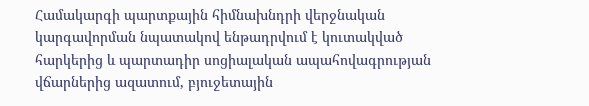Համակարգի պարտքային հիմնախնդրի վերջնական կարգավորման նպատակով ենթադրվում է կուտակված հարկերից և պարտադիր սոցիալական ապահովագրության վճարներից ազատում, բյուջետային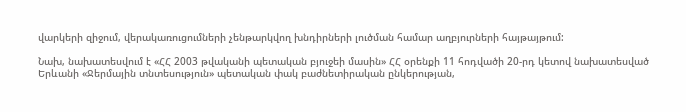վարկերի զիջում, վերակառուցումների չենթարկվող խնդիրների լուծման համար աղբյուրների հայթայթում:

Նախ, նախատեսվում է «ՀՀ 2003 թվականի պետական բյուջեի մասին» ՀՀ օրենքի 11 հոդվածի 20-րդ կետով նախատեսված Երևանի «Ջերմային տնտեսություն» պետական փակ բաժնետիրական ընկերության,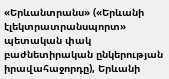«Երևանտրանս» («Երևանի էլեկտրատրանսպորտ» պետական փակ բաժնետիրական ընկերության իրավահաջորդը), Երևանի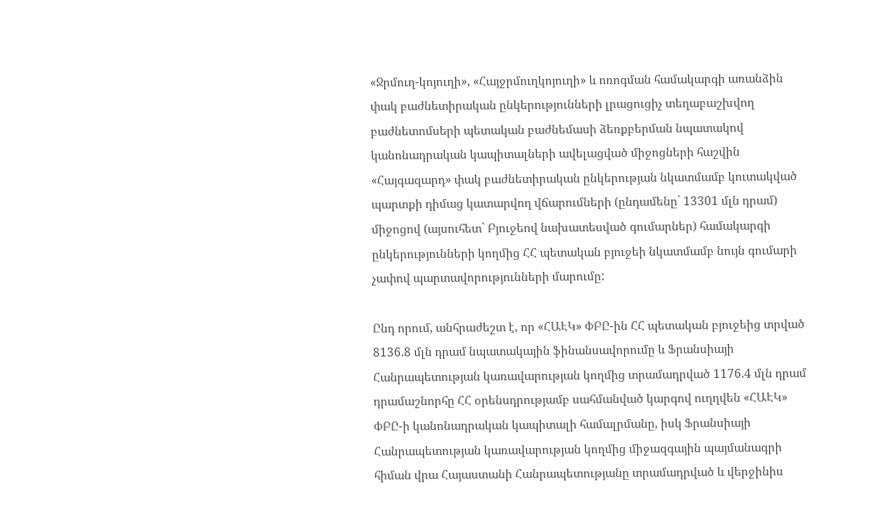«Ջրմուղ-կոյուղի», «Հայջրմուղկոյուղի» և ոռոգման համակարգի առանձին փակ բաժնետիրական ընկերությունների լրացուցիչ տեղաբաշխվող բաժնետոմսերի պետական բաժնեմասի ձեռքբերման նպատակով կանոնադրական կապիտալների ավելացված միջոցների հաշվին «Հայգազարդ» փակ բաժնետիրական ընկերության նկատմամբ կուտակված պարտքի դիմաց կատարվող վճարումների (ընդամենը` 13301 մլն դրամ) միջոցով (այսուհետ` Բյուջեով նախատեսված գումարներ) համակարգի ընկերությունների կողմից ՀՀ պետական բյուջեի նկատմամբ նույն գումարի չափով պարտավորությունների մարումը:

Ընդ որում, անհրաժեշտ է, որ «ՀԱԷԿ» ՓԲԸ-ին ՀՀ պետական բյուջեից տրված 8136.8 մլն դրամ նպատակային ֆինանսավորումը և Ֆրանսիայի Հանրապետության կառավարության կողմից տրամադրված 1176.4 մլն դրամ դրամաշնորհը ՀՀ օրենսդրությամբ սահմանված կարգով ուղղվեն «ՀԱԷԿ» ՓԲԸ-ի կանոնադրական կապիտալի համալրմանը, իսկ Ֆրանսիայի Հանրապետության կառավարության կողմից միջազգային պայմանագրի հիման վրա Հայաստանի Հանրապետությանը տրամադրված և վերջինիս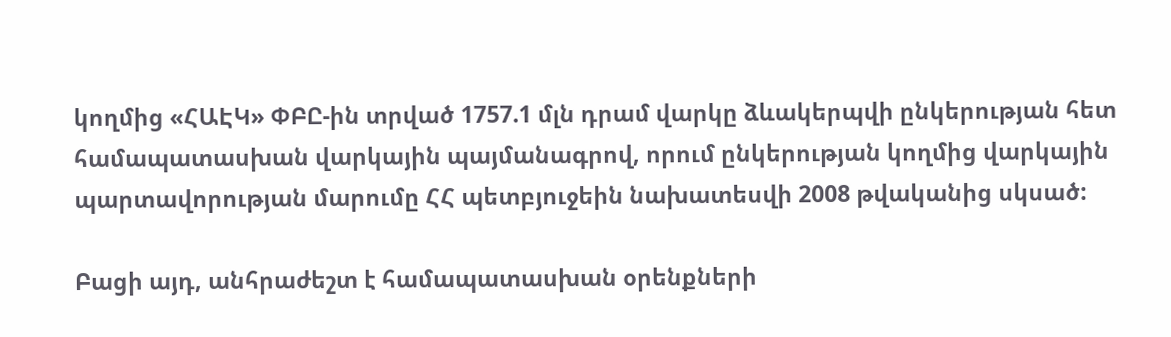կողմից «ՀԱԷԿ» ՓԲԸ-ին տրված 1757.1 մլն դրամ վարկը ձևակերպվի ընկերության հետ համապատասխան վարկային պայմանագրով, որում ընկերության կողմից վարկային պարտավորության մարումը ՀՀ պետբյուջեին նախատեսվի 2008 թվականից սկսած:

Բացի այդ, անհրաժեշտ է համապատասխան օրենքների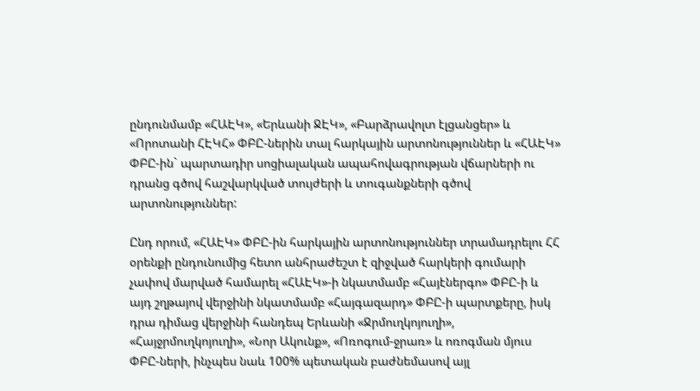ընդունմամբ «ՀԱԷԿ», «Երևանի ՋԷԿ», «Բարձրավոլտ էլցանցեր» և «Որոտանի ՀԷԿՀ» ՓԲԸ-ներին տալ հարկային արտոնություններ և «ՀԱԷԿ» ՓԲԸ-ին` պարտադիր սոցիալական ապահովագրության վճարների ու դրանց գծով հաշվարկված տույժերի և տուգանքների գծով արտոնություններ:

Ընդ որում, «ՀԱԷԿ» ՓԲԸ-ին հարկային արտոնություններ տրամադրելու ՀՀ օրենքի ընդունումից հետո անհրաժեշտ է զիջված հարկերի գումարի չափով մարված համարել «ՀԱԷԿ»-ի նկատմամբ «Հայէներգո» ՓԲԸ-ի և այդ շղթայով վերջինի նկատմամբ «Հայգազարդ» ՓԲԸ-ի պարտքերը, իսկ դրա դիմաց վերջինի հանդեպ Երևանի «Ջրմուղկոյուղի», «Հայջրմուղկոյուղի», «Նոր Ակունք», «Ոռոգում-ջրառ» և ոռոգման մյուս ՓԲԸ-ների, ինչպես նաև 100% պետական բաժնեմասով այլ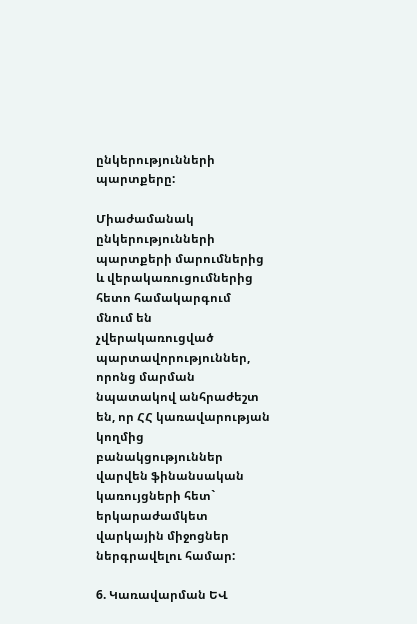ընկերությունների պարտքերը:

Միաժամանակ ընկերությունների պարտքերի մարումներից և վերակառուցումներից հետո համակարգում մնում են չվերակառուցված պարտավորություններ, որոնց մարման նպատակով անհրաժեշտ են, որ ՀՀ կառավարության կողմից բանակցություններ վարվեն ֆինանսական կառույցների հետ` երկարաժամկետ վարկային միջոցներ ներգրավելու համար:

6. Կառավարման ԵՎ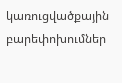կառուցվածքային բարեփոխումներ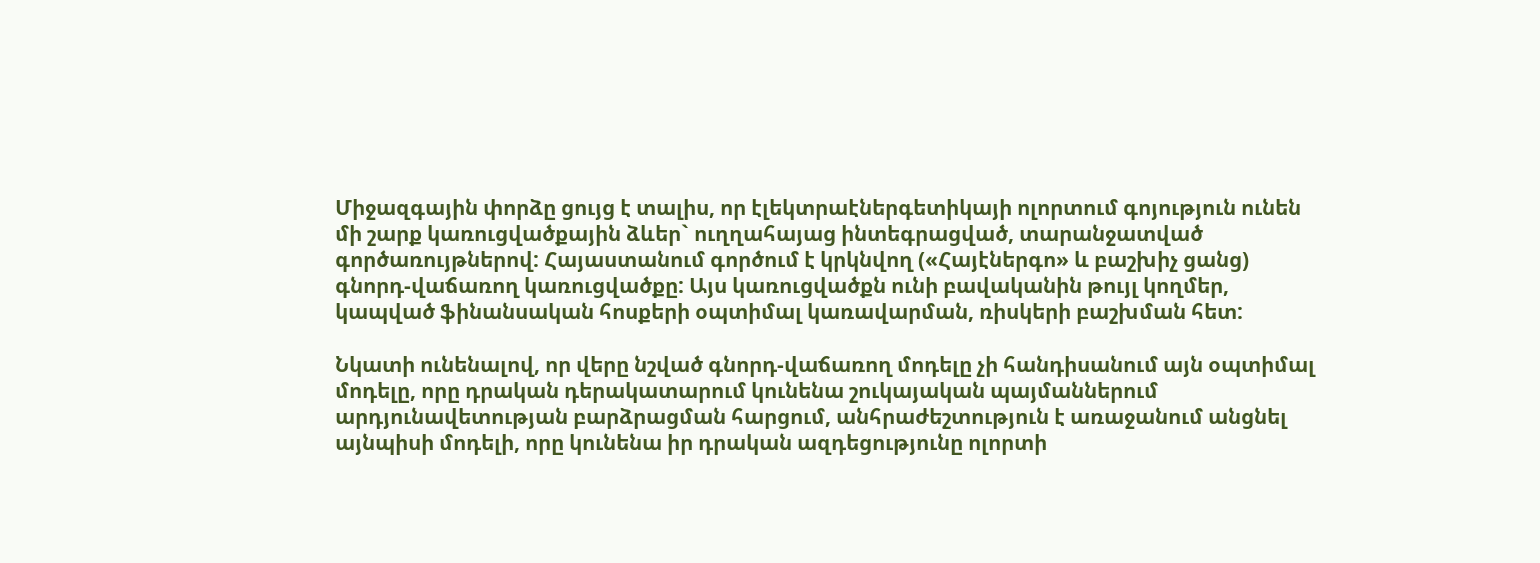Միջազգային փորձը ցույց է տալիս, որ էլեկտրաէներգետիկայի ոլորտում գոյություն ունեն մի շարք կառուցվածքային ձևեր` ուղղահայաց ինտեգրացված, տարանջատված գործառույթներով: Հայաստանում գործում է կրկնվող («Հայէներգո» և բաշխիչ ցանց) գնորդ-վաճառող կառուցվածքը: Այս կառուցվածքն ունի բավականին թույլ կողմեր, կապված ֆինանսական հոսքերի օպտիմալ կառավարման, ռիսկերի բաշխման հետ:

Նկատի ունենալով, որ վերը նշված գնորդ-վաճառող մոդելը չի հանդիսանում այն օպտիմալ մոդելը, որը դրական դերակատարում կունենա շուկայական պայմաններում արդյունավետության բարձրացման հարցում, անհրաժեշտություն է առաջանում անցնել այնպիսի մոդելի, որը կունենա իր դրական ազդեցությունը ոլորտի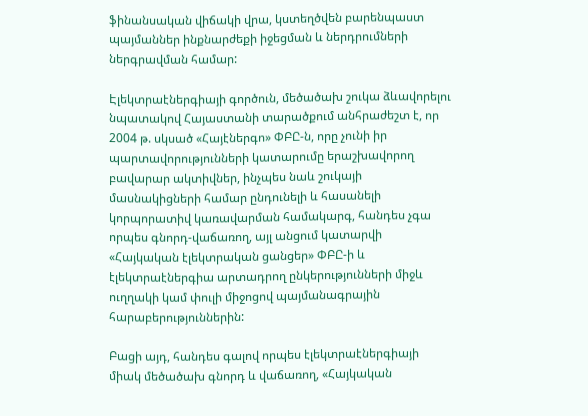ֆինանսական վիճակի վրա, կստեղծվեն բարենպաստ պայմաններ ինքնարժեքի իջեցման և ներդրումների ներգրավման համար:

Էլեկտրաէներգիայի գործուն, մեծածախ շուկա ձևավորելու նպատակով Հայաստանի տարածքում անհրաժեշտ է, որ 2004 թ. սկսած «Հայէներգո» ՓԲԸ-ն, որը չունի իր պարտավորությունների կատարումը երաշխավորող բավարար ակտիվներ, ինչպես նաև շուկայի մասնակիցների համար ընդունելի և հասանելի կորպորատիվ կառավարման համակարգ, հանդես չգա որպես գնորդ-վաճառող, այլ անցում կատարվի «Հայկական էլեկտրական ցանցեր» ՓԲԸ-ի և էլեկտրաէներգիա արտադրող ընկերությունների միջև ուղղակի կամ փուլի միջոցով պայմանագրային հարաբերություններին:

Բացի այդ, հանդես գալով որպես էլեկտրաէներգիայի միակ մեծածախ գնորդ և վաճառող, «Հայկական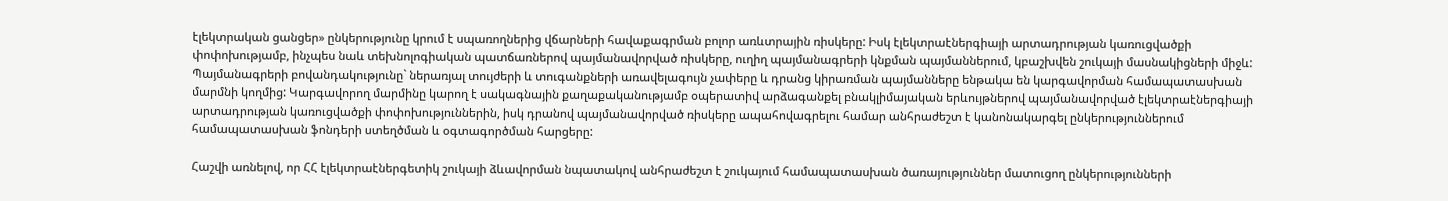էլեկտրական ցանցեր» ընկերությունը կրում է սպառողներից վճարների հավաքագրման բոլոր առևտրային ռիսկերը: Իսկ էլեկտրաէներգիայի արտադրության կառուցվածքի փոփոխությամբ, ինչպես նաև տեխնոլոգիական պատճառներով պայմանավորված ռիսկերը, ուղիղ պայմանագրերի կնքման պայմաններում, կբաշխվեն շուկայի մասնակիցների միջև: Պայմանագրերի բովանդակությունը` ներառյալ տույժերի և տուգանքների առավելագույն չափերը և դրանց կիրառման պայմանները ենթակա են կարգավորման համապատասխան մարմնի կողմից: Կարգավորող մարմինը կարող է սակագնային քաղաքականությամբ օպերատիվ արձագանքել բնակլիմայական երևույթներով պայմանավորված էլեկտրաէներգիայի արտադրության կառուցվածքի փոփոխություններին, իսկ դրանով պայմանավորված ռիսկերը ապահովագրելու համար անհրաժեշտ է կանոնակարգել ընկերություններում համապատասխան ֆոնդերի ստեղծման և օգտագործման հարցերը:

Հաշվի առնելով, որ ՀՀ էլեկտրաէներգետիկ շուկայի ձևավորման նպատակով անհրաժեշտ է շուկայում համապատասխան ծառայություններ մատուցող ընկերությունների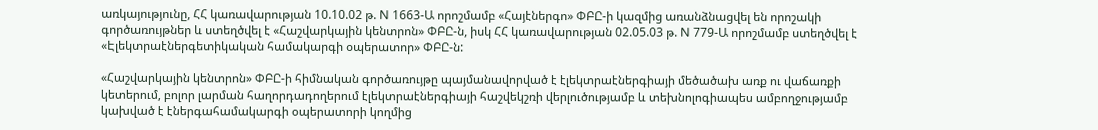առկայությունը, ՀՀ կառավարության 10.10.02 թ. N 1663-Ա որոշմամբ «Հայէներգո» ՓԲԸ-ի կազմից առանձնացվել են որոշակի գործառույթներ և ստեղծվել է «Հաշվարկային կենտրոն» ՓԲԸ-ն, իսկ ՀՀ կառավարության 02.05.03 թ. N 779-Ա որոշմամբ ստեղծվել է «Էլեկտրաէներգետիկական համակարգի օպերատոր» ՓԲԸ-ն:

«Հաշվարկային կենտրոն» ՓԲԸ-ի հիմնական գործառույթը պայմանավորված է էլեկտրաէներգիայի մեծածախ առք ու վաճառքի կետերում, բոլոր լարման հաղորդադողերում էլեկտրաէներգիայի հաշվեկշռի վերլուծությամբ և տեխնոլոգիապես ամբողջությամբ կախված է էներգահամակարգի օպերատորի կողմից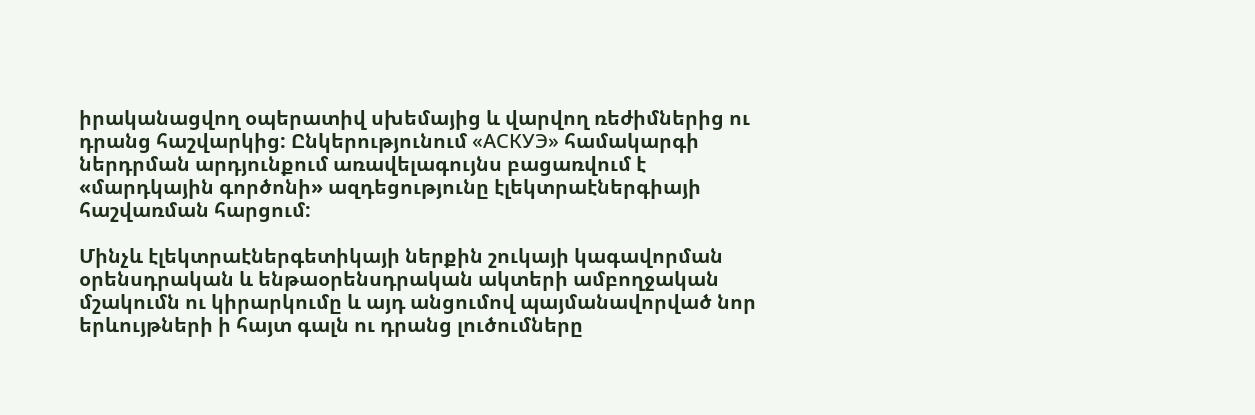իրականացվող օպերատիվ սխեմայից և վարվող ռեժիմներից ու դրանց հաշվարկից: Ընկերությունում «АСКУЭ» համակարգի ներդրման արդյունքում առավելագույնս բացառվում է «մարդկային գործոնի» ազդեցությունը էլեկտրաէներգիայի հաշվառման հարցում:

Մինչև էլեկտրաէներգետիկայի ներքին շուկայի կագավորման օրենսդրական և ենթաօրենսդրական ակտերի ամբողջական մշակումն ու կիրարկումը և այդ անցումով պայմանավորված նոր երևույթների ի հայտ գալն ու դրանց լուծումները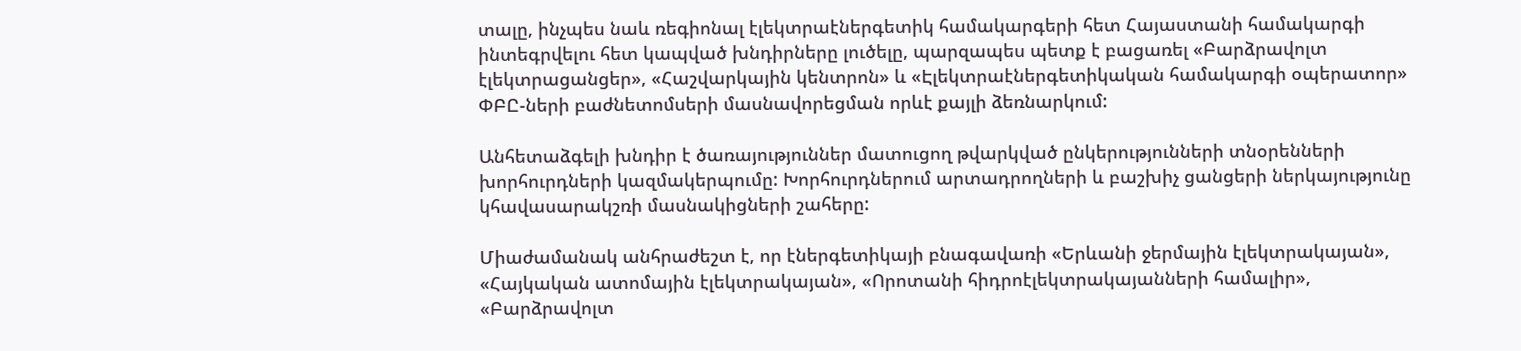տալը, ինչպես նաև ռեգիոնալ էլեկտրաէներգետիկ համակարգերի հետ Հայաստանի համակարգի ինտեգրվելու հետ կապված խնդիրները լուծելը, պարզապես պետք է բացառել «Բարձրավոլտ էլեկտրացանցեր», «Հաշվարկային կենտրոն» և «Էլեկտրաէներգետիկական համակարգի օպերատոր» ՓԲԸ-ների բաժնետոմսերի մասնավորեցման որևէ քայլի ձեռնարկում:

Անհետաձգելի խնդիր է ծառայություններ մատուցող թվարկված ընկերությունների տնօրենների խորհուրդների կազմակերպումը: Խորհուրդներում արտադրողների և բաշխիչ ցանցերի ներկայությունը կհավասարակշռի մասնակիցների շահերը:

Միաժամանակ անհրաժեշտ է, որ էներգետիկայի բնագավառի «Երևանի ջերմային էլեկտրակայան», «Հայկական ատոմային էլեկտրակայան», «Որոտանի հիդրոէլեկտրակայանների համալիր», «Բարձրավոլտ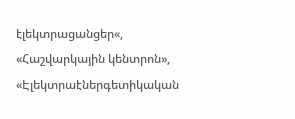էլեկտրացանցեր«, «Հաշվարկային կենտրոն», «Էլեկտրաէներգետիկական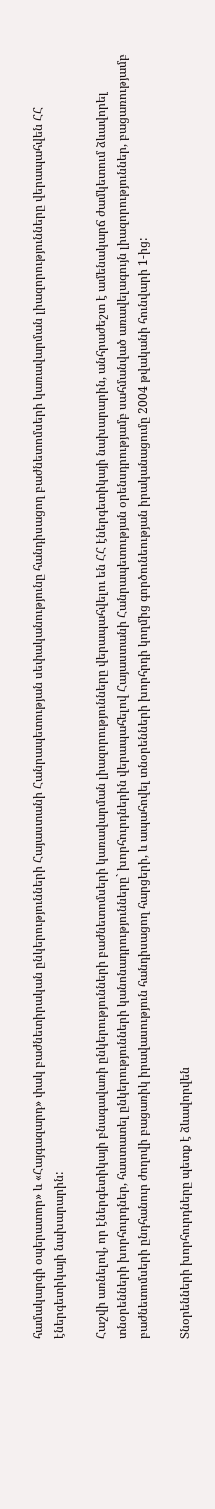համակարգի օպերատոր» և «Հայգազարդ» փակ բաժնետիրական ընկերությունների Հայաստանի Հանրապետության սեփականությունը հանդիսացող բաժնետոմսերի կառավարման լիազորությունները վերապահվեն ՀՀ էներգետիկայի նախարարին:

Հաշվի առնելով, որ էներգետիկայի բնագավառի ընկերությունների բաժնետոմսերի կառավարման լիազորությունները վերապահվելու են ՀՀ էներգետիկայի նախարարին, անհրաժեշտ է ամենակարճ ժամկետում ձևավորել տնօրենների խորհուրդներ, հաստատել ընկերությունների կանոնադրությունները` խորհուրդներին վերապահելով Հայաստանի Հանրապետության օրենսդրությամբ սահմանված առավելագույն լիազորություններ, բացառությամբ բաժնետոմսերի ընդհանուր ժողովի բացառիկ իրավասություն հանդիսացող հարցերի, և ապահովել տնօրենների խորհրդի կողմից գործունեության իրականացումը 2004 թվականի հունվարի 1-ից:

Տնօրենների խորհուրդները պետք է ձևավորվեն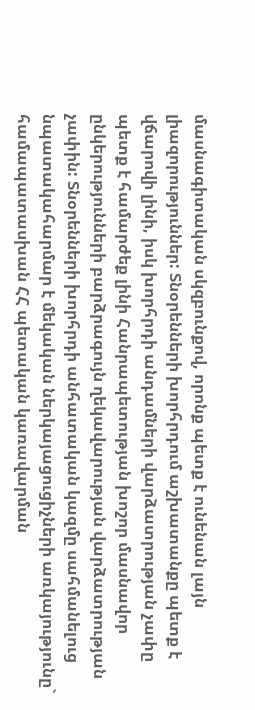մասնագիտական սկզբունքով, որոնք պետք է ունենան լայն լիազորություններ: Տնօրենների խորհրդում աշխատանքը պետք է վճարովի լինի, իսկ խորհրդի անդամների վարձատրության չափը պետք է համարժեք լինի Հանրապետության խոշոր մասնավոր ընկերությունների բարձրագույն ղեկավարության վարձատրության չափին: Տնօրենների խորհրդի անհատական կազմը սահմանելուց նպատակահարմար է մեկական ներկայացուցիչների առկայությունը` համապատասխան ՀՀ պետական կառավարման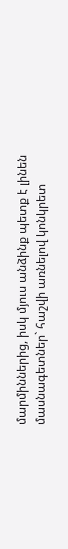մարմիններից, իսկ մյուս անձինք պետք է լինեն մասնագետներ` հաշվի առնելով կոնկրետ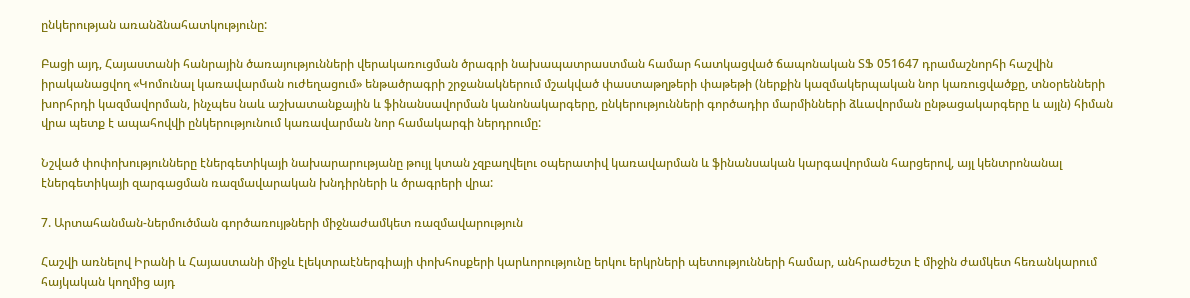ընկերության առանձնահատկությունը:

Բացի այդ, Հայաստանի հանրային ծառայությունների վերակառուցման ծրագրի նախապատրաստման համար հատկացված ճապոնական ՏՖ 051647 դրամաշնորհի հաշվին իրականացվող «Կոմունալ կառավարման ուժեղացում» ենթածրագրի շրջանակներում մշակված փաստաթղթերի փաթեթի (ներքին կազմակերպական նոր կառուցվածքը, տնօրենների խորհրդի կազմավորման, ինչպես նաև աշխատանքային և ֆինանսավորման կանոնակարգերը, ընկերությունների գործադիր մարմինների ձևավորման ընթացակարգերը և այլն) հիման վրա պետք է ապահովվի ընկերությունում կառավարման նոր համակարգի ներդրումը:

Նշված փոփոխությունները էներգետիկայի նախարարությանը թույլ կտան չզբաղվելու օպերատիվ կառավարման և ֆինանսական կարգավորման հարցերով, այլ կենտրոնանալ էներգետիկայի զարգացման ռազմավարական խնդիրների և ծրագրերի վրա:

7. Արտահանման-ներմուծման գործառույթների միջնաժամկետ ռազմավարություն

Հաշվի առնելով Իրանի և Հայաստանի միջև էլեկտրաէներգիայի փոխհոսքերի կարևորությունը երկու երկրների պետությունների համար, անհրաժեշտ է միջին ժամկետ հեռանկարում հայկական կողմից այդ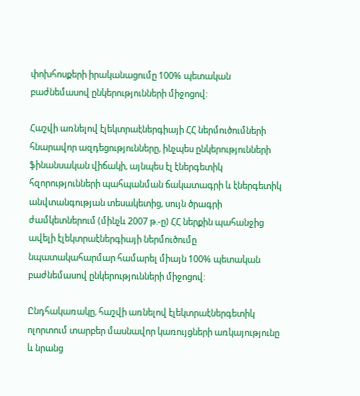փոխհոսքերի իրականացումը 100% պետական բաժնեմասով ընկերությունների միջոցով:

Հաշվի առնելով էլեկտրաէներգիայի ՀՀ ներմուծումների հնարավոր ազդեցությունները, ինչպես ընկերությունների ֆինանսական վիճակի, այնպես էլ էներգետիկ հզորությունների պահպանման ճակատագրի և էներգետիկ անվտանգության տեսակետից, սույն ծրագրի ժամկետներում (մինչև 2007 թ.-ը) ՀՀ ներքին պահանջից ավելի էլեկտրաէներգիայի ներմուծումը նպատակահարմար համարել միայն 100% պետական բաժնեմասով ընկերությունների միջոցով:

Ընդհակառակը, հաշվի առնելով էլեկտրաէներգետիկ ոլորտում տարբեր մասնավոր կառույցների առկայությունը և նրանց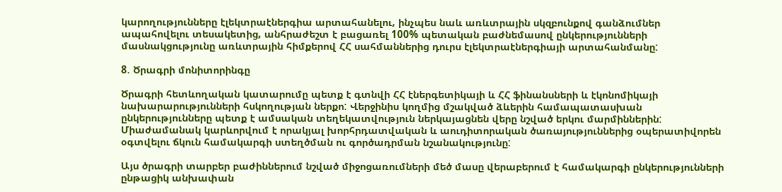կարողությունները էլեկտրաէներգիա արտահանելու, ինչպես նաև առևտրային սկզբունքով գանձումներ ապահովելու տեսակետից, անհրաժեշտ է բացառել 100% պետական բաժնեմասով ընկերությունների մասնակցությունը առևտրային հիմքերով ՀՀ սահմաններից դուրս էլեկտրաէներգիայի արտահանմանը:

8. Ծրագրի մոնիտորինգը

Ծրագրի հետևողական կատարումը պետք է գտնվի ՀՀ էներգետիկայի և ՀՀ ֆինանսների և էկոնոմիկայի նախարարությունների հսկողության ներքո: Վերջինիս կողմից մշակված ձևերին համապատասխան ընկերությունները պետք է ամսական տեղեկատվություն ներկայացնեն վերը նշված երկու մարմիններին: Միաժամանակ կարևորվում է որակյալ խորհրդատվական և աուդիտորական ծառայություններից օպերատիվորեն օգտվելու ճկուն համակարգի ստեղծման ու գործադրման նշանակությունը:

Այս ծրագրի տարբեր բաժիններում նշված միջոցառումների մեծ մասը վերաբերում է համակարգի ընկերությունների ընթացիկ անխափան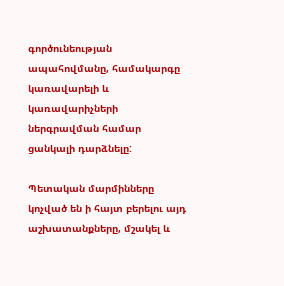գործունեության ապահովմանը, համակարգը կառավարելի և կառավարիչների ներգրավման համար ցանկալի դարձնելը:

Պետական մարմինները կոչված են ի հայտ բերելու այդ աշխատանքները, մշակել և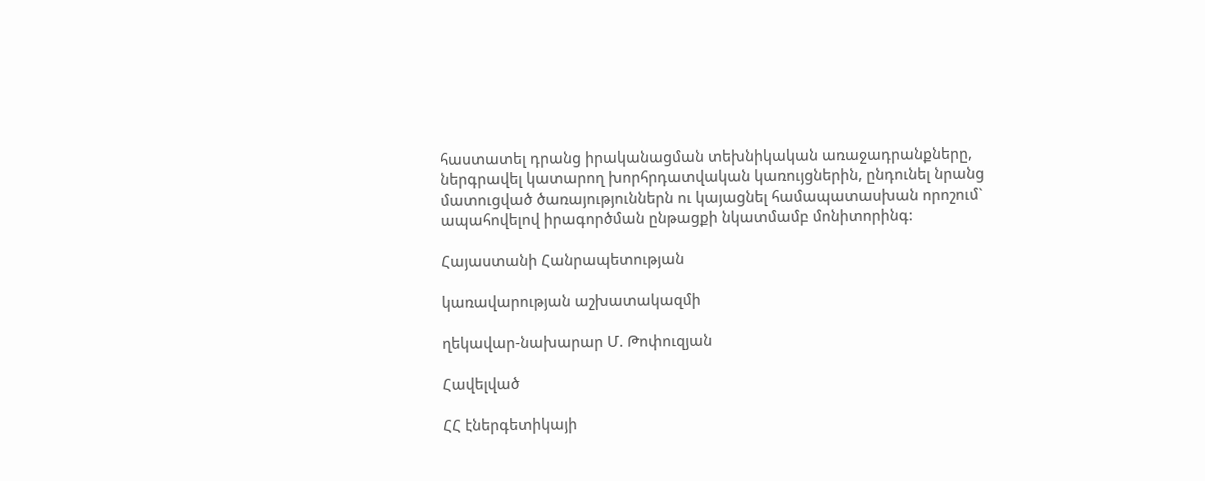հաստատել դրանց իրականացման տեխնիկական առաջադրանքները, ներգրավել կատարող խորհրդատվական կառույցներին, ընդունել նրանց մատուցված ծառայություններն ու կայացնել համապատասխան որոշում` ապահովելով իրագործման ընթացքի նկատմամբ մոնիտորինգ:

Հայաստանի Հանրապետության

կառավարության աշխատակազմի

ղեկավար-նախարար Մ. Թոփուզյան

Հավելված

ՀՀ էներգետիկայի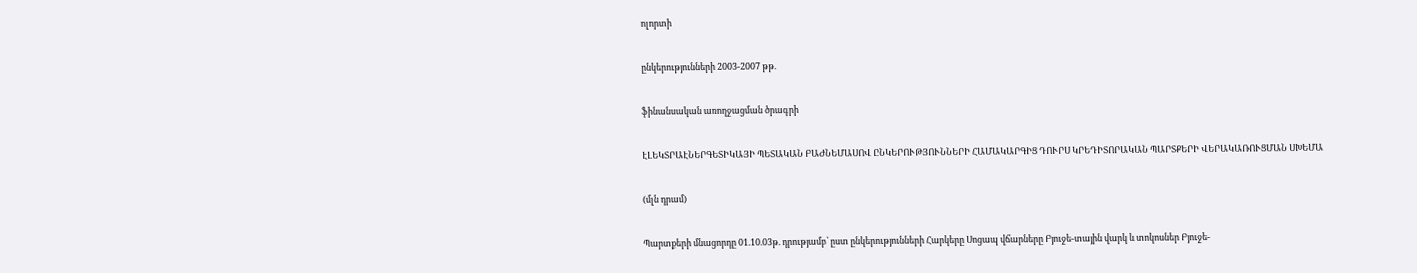ոլորտի

ընկերությունների 2003-2007 թթ.

ֆինանսական առողջացման ծրագրի

ԷԼԵԿՏՐԱԷՆԵՐԳԵՏԻԿԱՅԻ ՊԵՏԱԿԱՆ ԲԱԺՆԵՄԱՍՈՎ ԸՆԿԵՐՈՒԹՅՈՒՆՆԵՐԻ ՀԱՄԱԿԱՐԳԻՑ ԴՈՒՐՍ ԿՐԵԴԻՏՈՐԱԿԱՆ ՊԱՐՏՔԵՐԻ ՎԵՐԱԿԱՌՈՒՑՄԱՆ ՍԽԵՄԱ

(մլն դրամ)

Պարտքերի մնացորդը 01.10.03թ. դրությամբ՝ ըստ ընկերությունների Հարկերը Սոցապ վճարները Բյուջե-տային վարկ և տոկոսներ Բյուջե-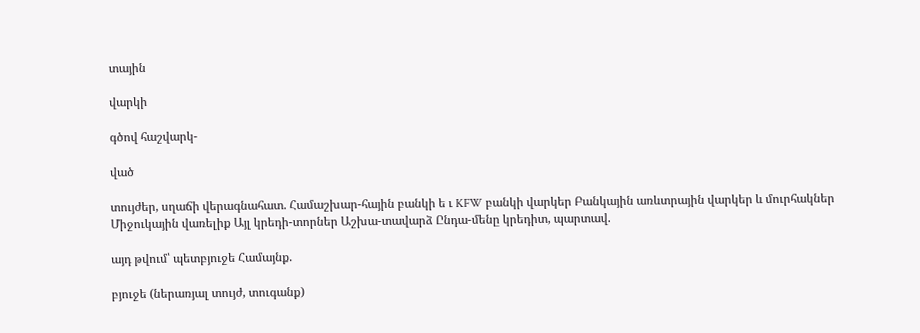տային

վարկի

գծով հաշվարկ-

ված

տույժեր, սղաճի վերագնահատ. Համաշխար-հային բանկի ե ւ KFW բանկի վարկեր Բանկային առևտրային վարկեր և մուրհակներ Միջուկային վառելիք Այլ կրեդի-տորներ Աշխա-տավարձ Ընդա-մենը կրեդիտ, պարտավ.

այդ թվում՝ պետբյուջե Համայնք.

բյուջե (ներառյալ տույժ, տուգանք)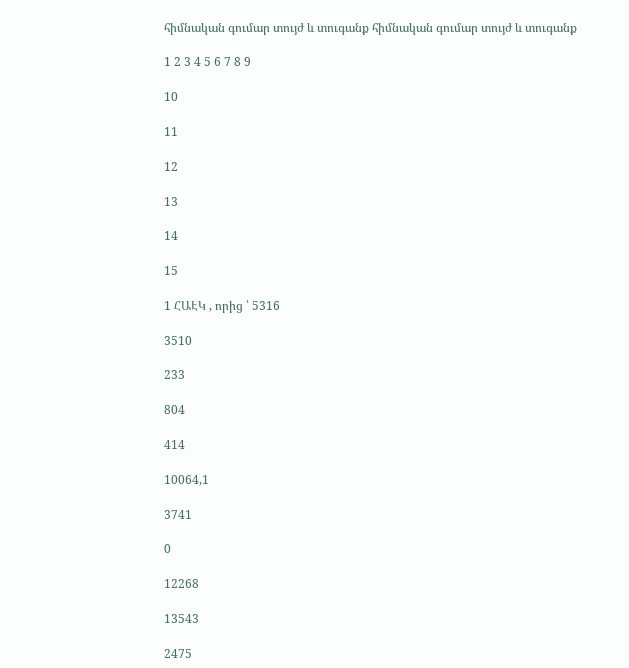հիմնական գումար տույժ և տուգանք հիմնական գումար տույժ և տուգանք

1 2 3 4 5 6 7 8 9

10

11

12

13

14

15

1 ՀԱԷԿ , որից ՝ 5316

3510

233

804

414

10064,1

3741

0

12268

13543

2475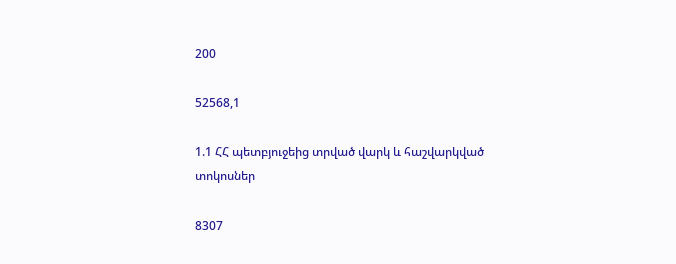200

52568,1

1.1 ՀՀ պետբյուջեից տրված վարկ և հաշվարկված տոկոսներ

8307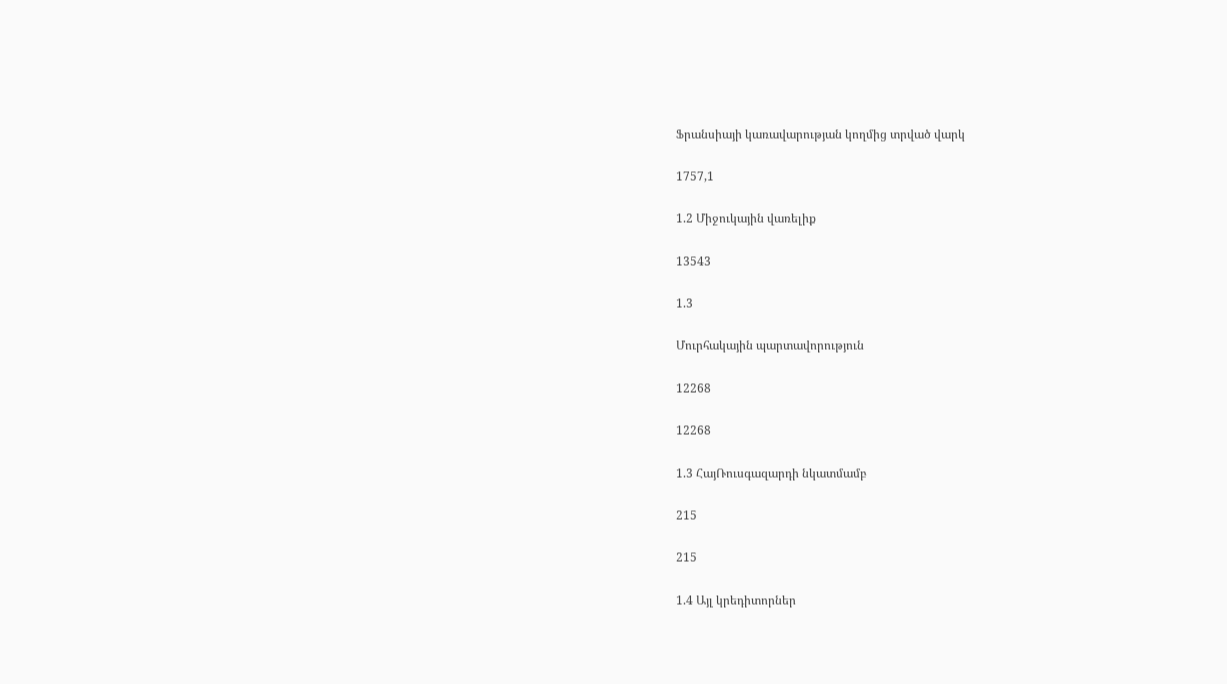Ֆրանսիայի կառավարության կողմից տրված վարկ

1757,1

1.2 Միջուկային վառելիք

13543

1.3

Մուրհակային պարտավորություն

12268

12268

1.3 ՀայՌուսգազարդի նկատմամբ

215

215

1.4 Այլ կրեդիտորներ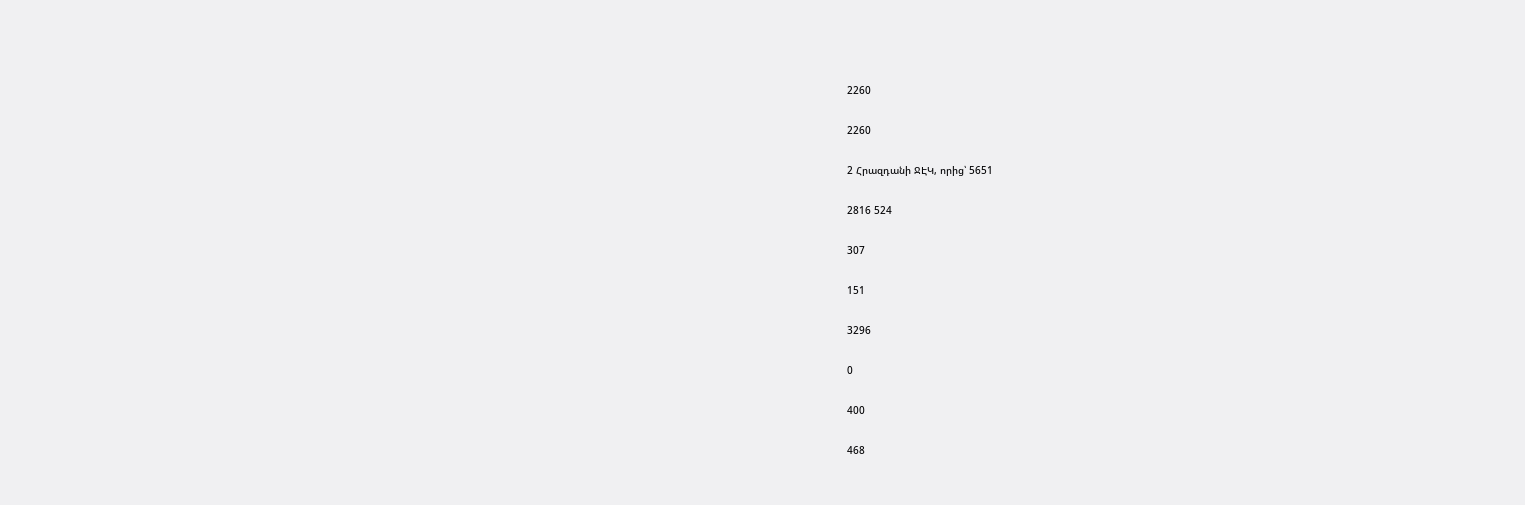2260

2260

2 Հրազդանի ՋԷԿ, որից՝ 5651

2816 524

307

151

3296

0

400

468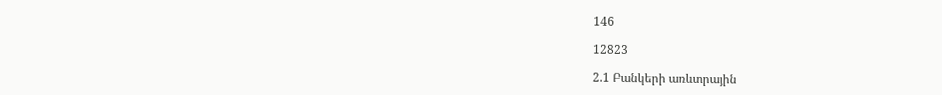146

12823

2.1 Բանկերի առևտրային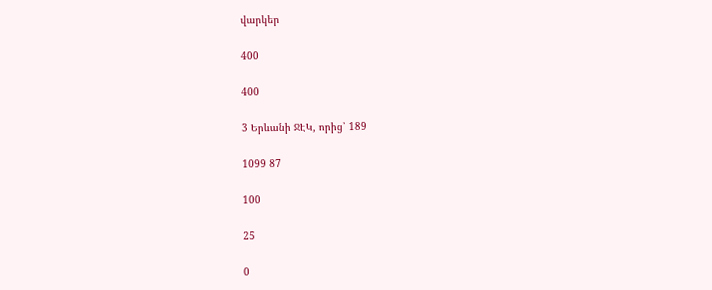վարկեր

400

400

3 Երևանի ՋԷԿ, որից՝ 189

1099 87

100

25

0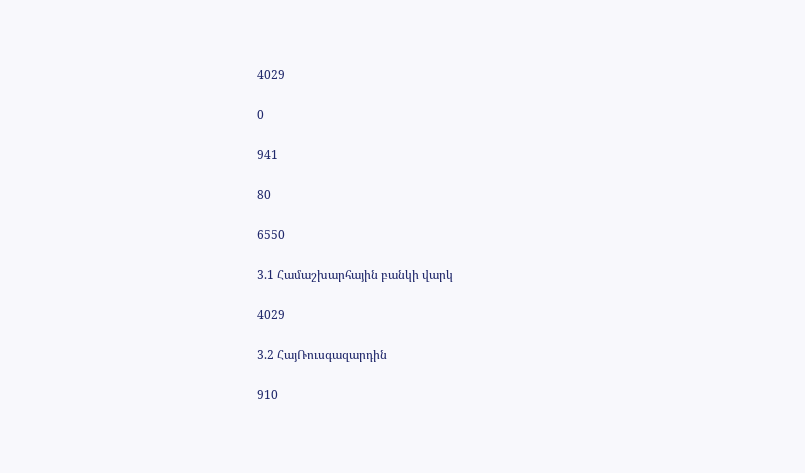4029

0

941

80

6550

3.1 Համաշխարհային բանկի վարկ

4029

3.2 ՀայՌուսգազարդին

910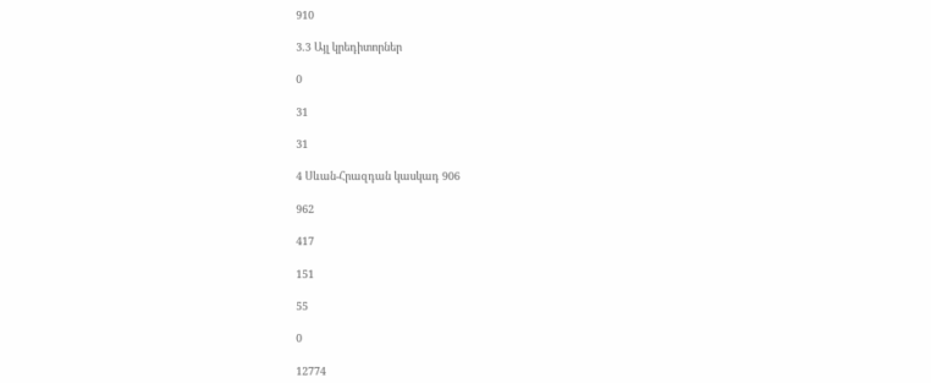910

3.3 Այլ կրեդիտորներ

0

31

31

4 Սևան-Հրազդան կասկադ 906

962

417

151

55

0

12774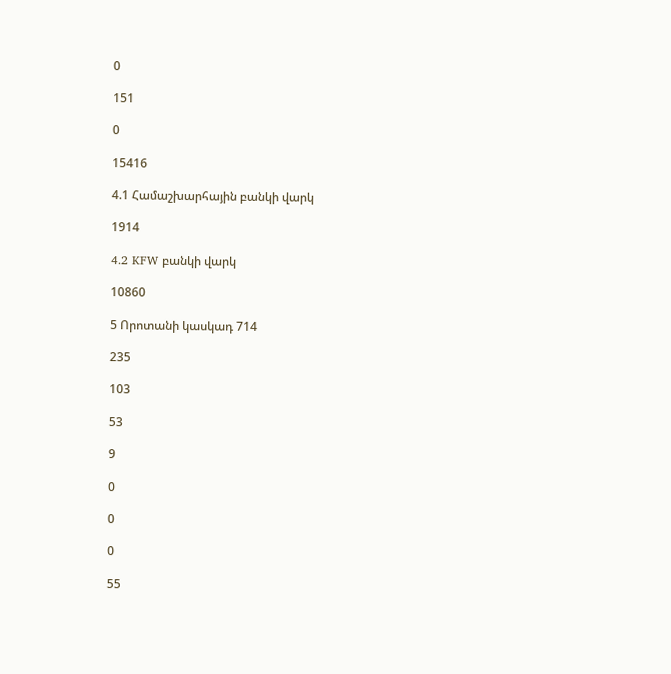0

151

0

15416

4.1 Համաշխարհային բանկի վարկ

1914

4.2 KFW բանկի վարկ

10860

5 Որոտանի կասկադ 714

235

103

53

9

0

0

0

55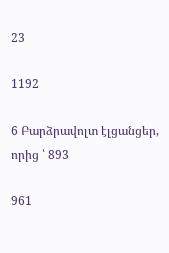23

1192

6 Բարձրավոլտ էլցանցեր, որից ՝ 893

961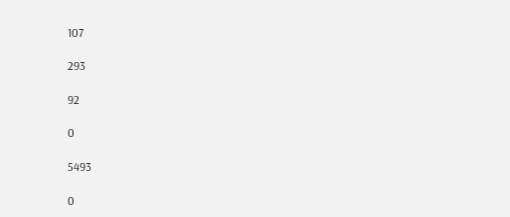107

293

92

0

5493

0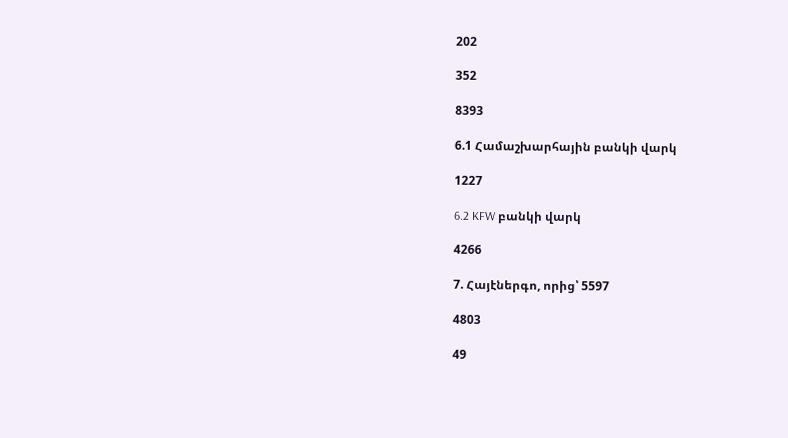202

352

8393

6.1 Համաշխարհային բանկի վարկ

1227

6.2 KFW բանկի վարկ

4266

7. Հայէներգո, որից՝ 5597

4803

49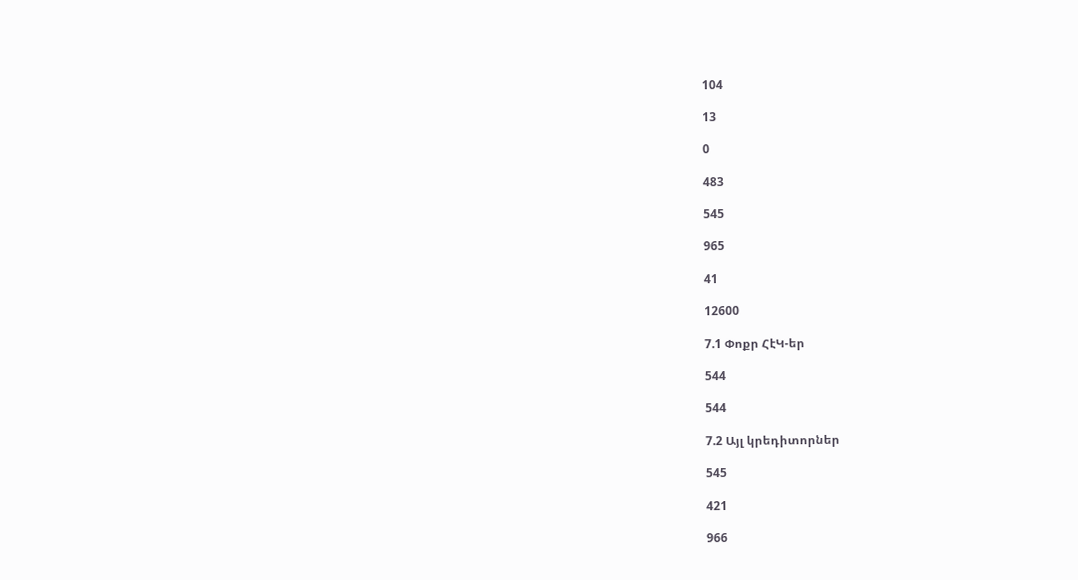104

13

0

483

545

965

41

12600

7.1 Փոքր ՀէԿ-եր

544

544

7.2 Այլ կրեդիտորներ

545

421

966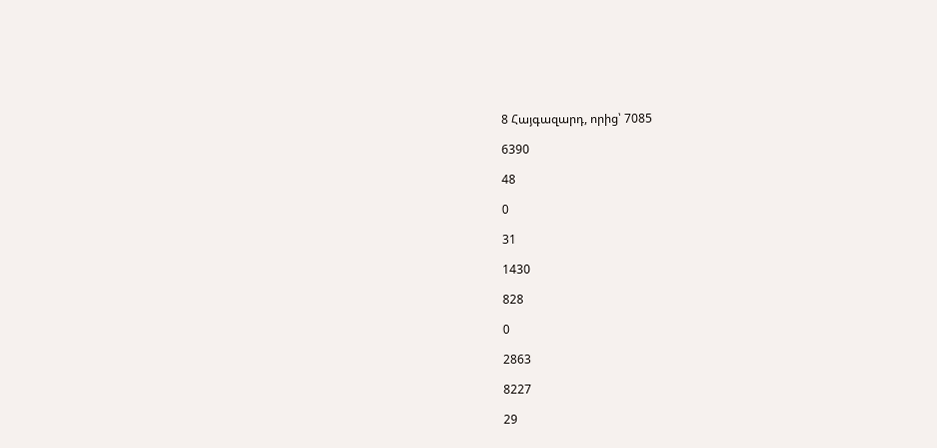8 Հայգազարդ, որից՝ 7085

6390

48

0

31

1430

828

0

2863

8227

29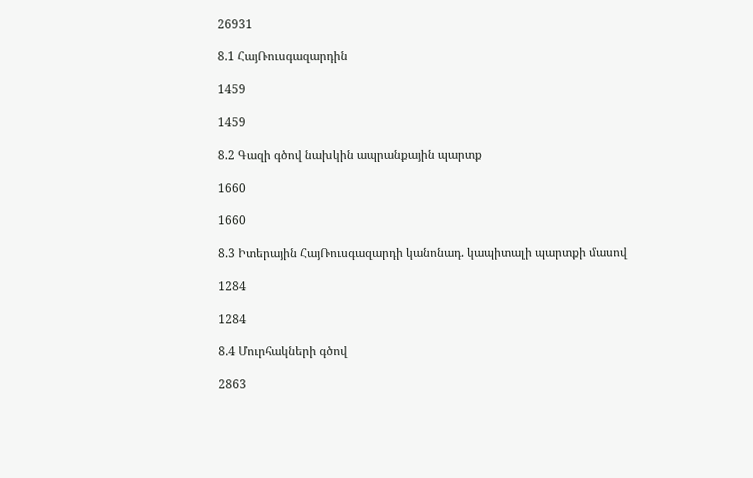26931

8.1 ՀայՌուսգազարդին

1459

1459

8.2 Գազի գծով նախկին ապրանքային պարտք

1660

1660

8.3 Իտերային ՀայՌուսգազարդի կանոնադ. կապիտալի պարտքի մասով

1284

1284

8.4 Մուրհակների գծով

2863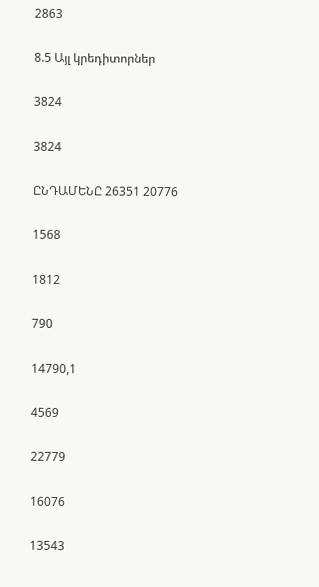2863

8.5 Այլ կրեդիտորներ

3824

3824

ԸՆԴԱՄԵՆԸ 26351 20776

1568

1812

790

14790,1

4569

22779

16076

13543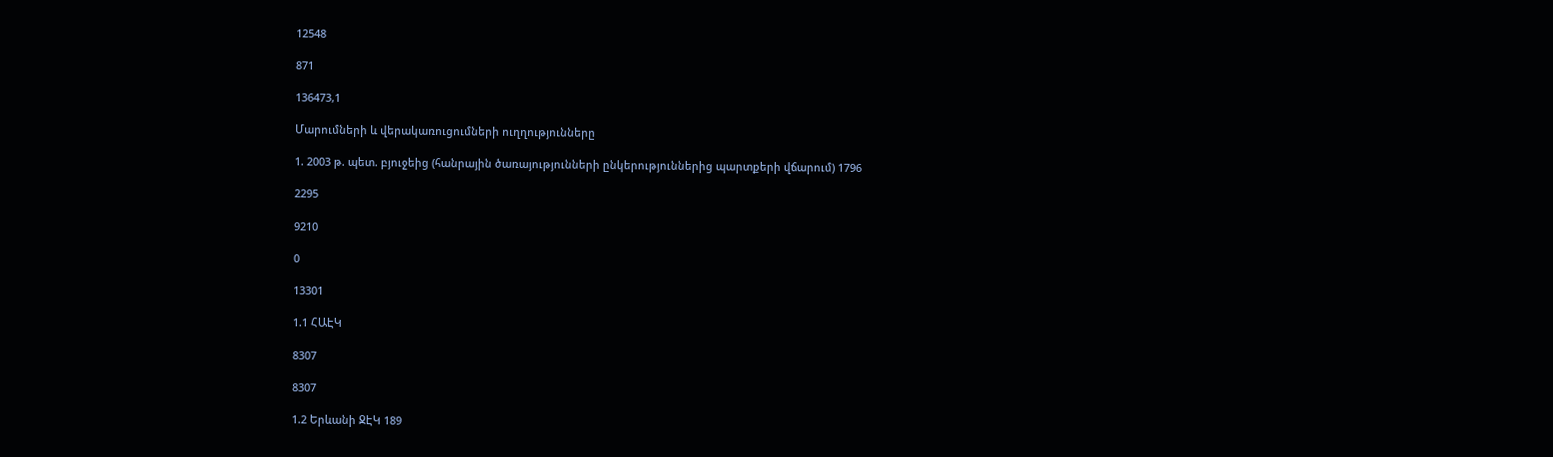12548

871

136473,1

Մարումների և վերակառուցումների ուղղությունները

1. 2003 թ. պետ. բյուջեից (հանրային ծառայությունների ընկերություններից պարտքերի վճարում) 1796

2295

9210

0

13301

1.1 ՀԱԷԿ

8307

8307

1.2 Երևանի ՋԷԿ 189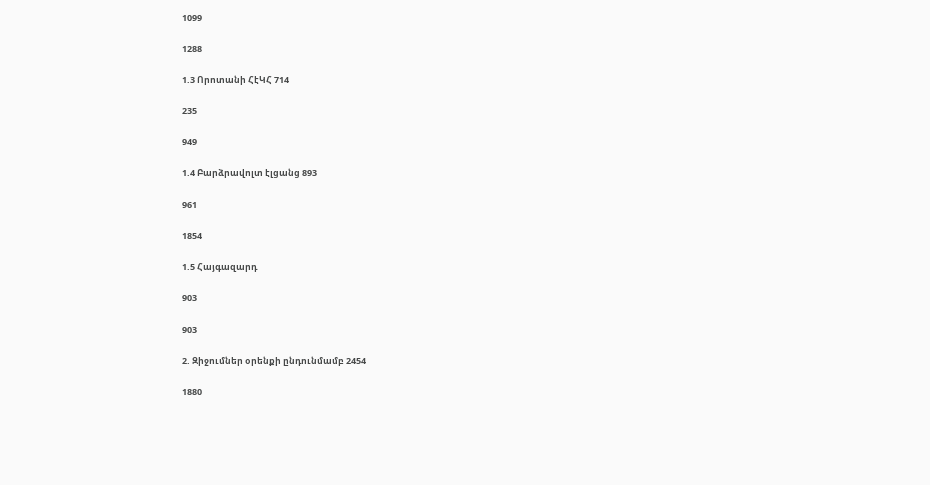1099

1288

1.3 Որոտանի ՀէԿՀ 714

235

949

1.4 Բարձրավոլտ էլցանց 893

961

1854

1.5 Հայգազարդ

903

903

2. Զիջումներ օրենքի ընդունմամբ 2454

1880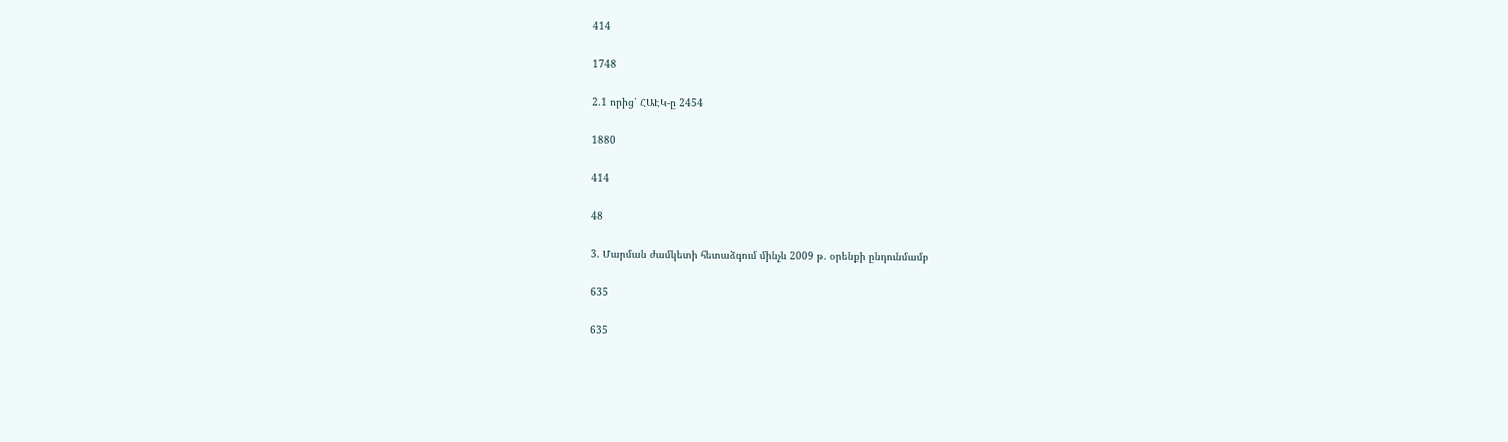414

1748

2.1 որից՝ ՀԱԷԿ-ը 2454

1880

414

48

3. Մարման ժամկետի հետաձգում մինչև 2009 թ. օրենքի ընդունմամբ

635

635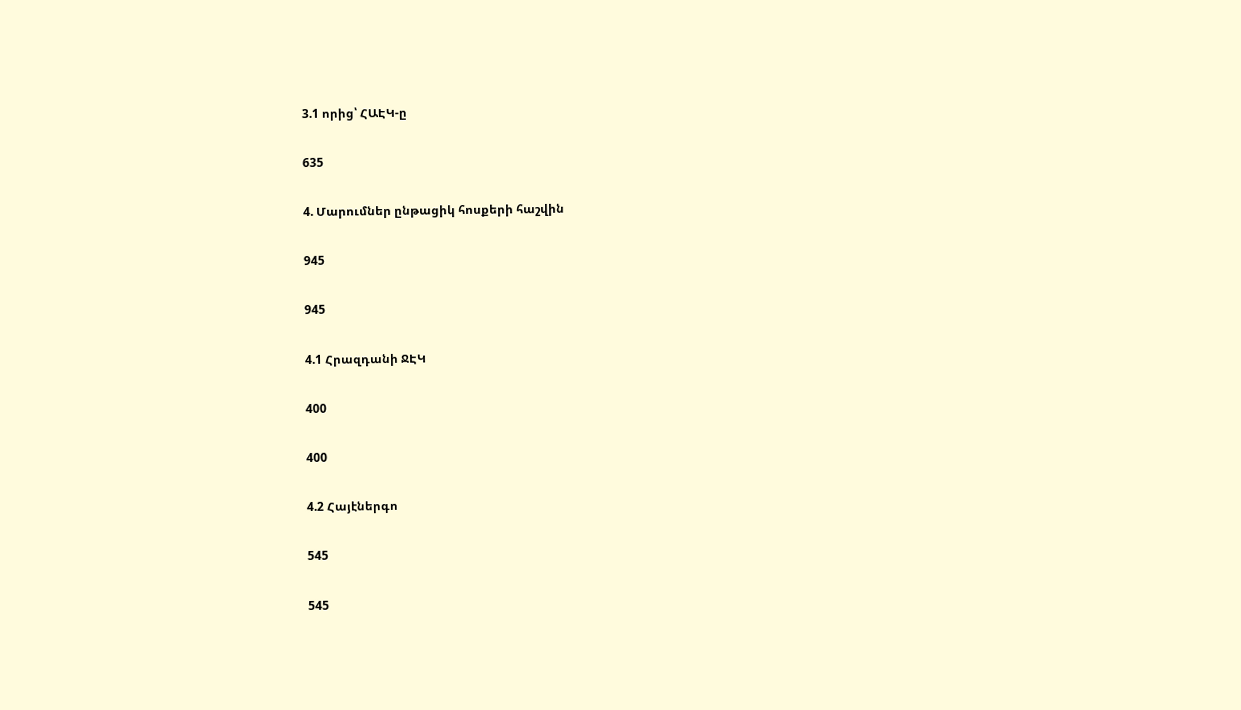3.1 որից՝ ՀԱԷԿ-ը

635

4. Մարումներ ընթացիկ հոսքերի հաշվին

945

945

4.1 Հրազդանի ՋԷԿ

400

400

4.2 Հայէներգո

545

545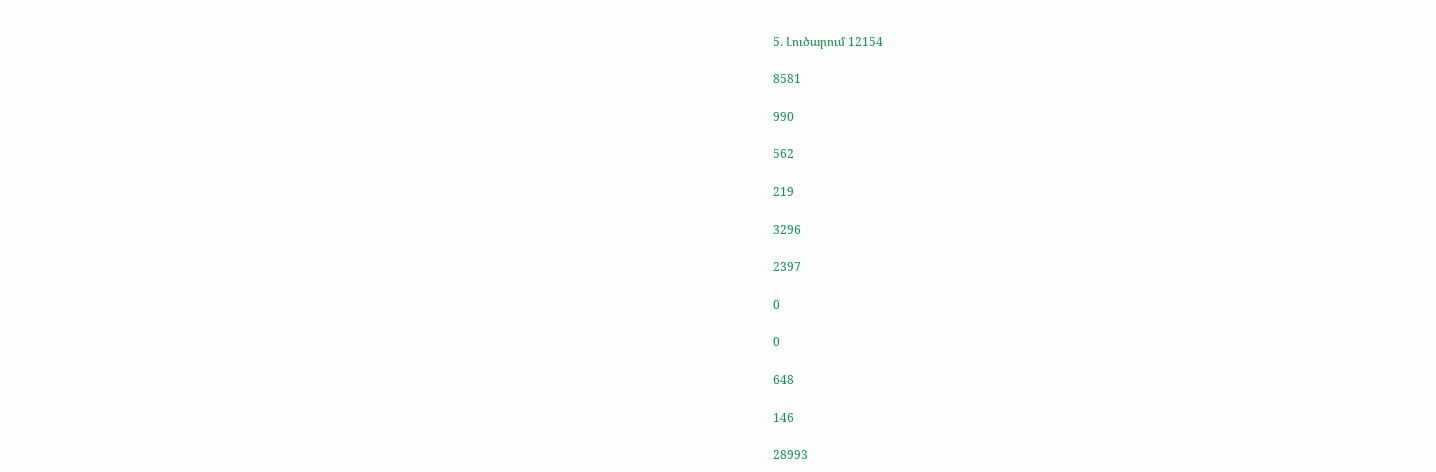5. Լուծարում 12154

8581

990

562

219

3296

2397

0

0

648

146

28993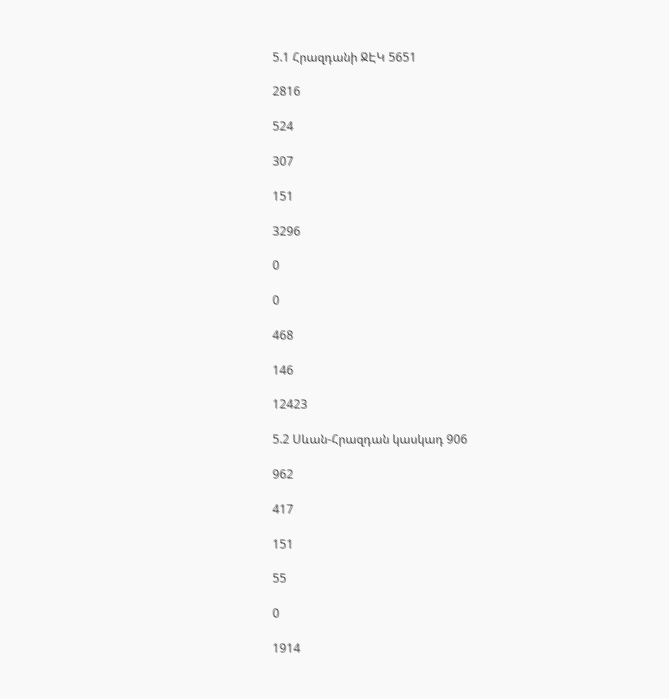5.1 Հրազդանի ՋԷԿ 5651

2816

524

307

151

3296

0

0

468

146

12423

5.2 Սևան-Հրազդան կասկադ 906

962

417

151

55

0

1914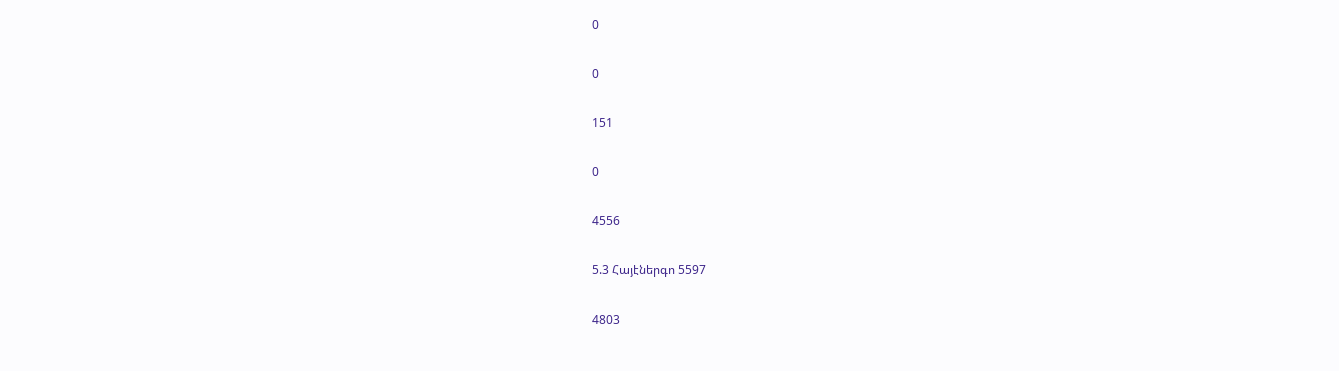0

0

151

0

4556

5.3 Հայէներգո 5597

4803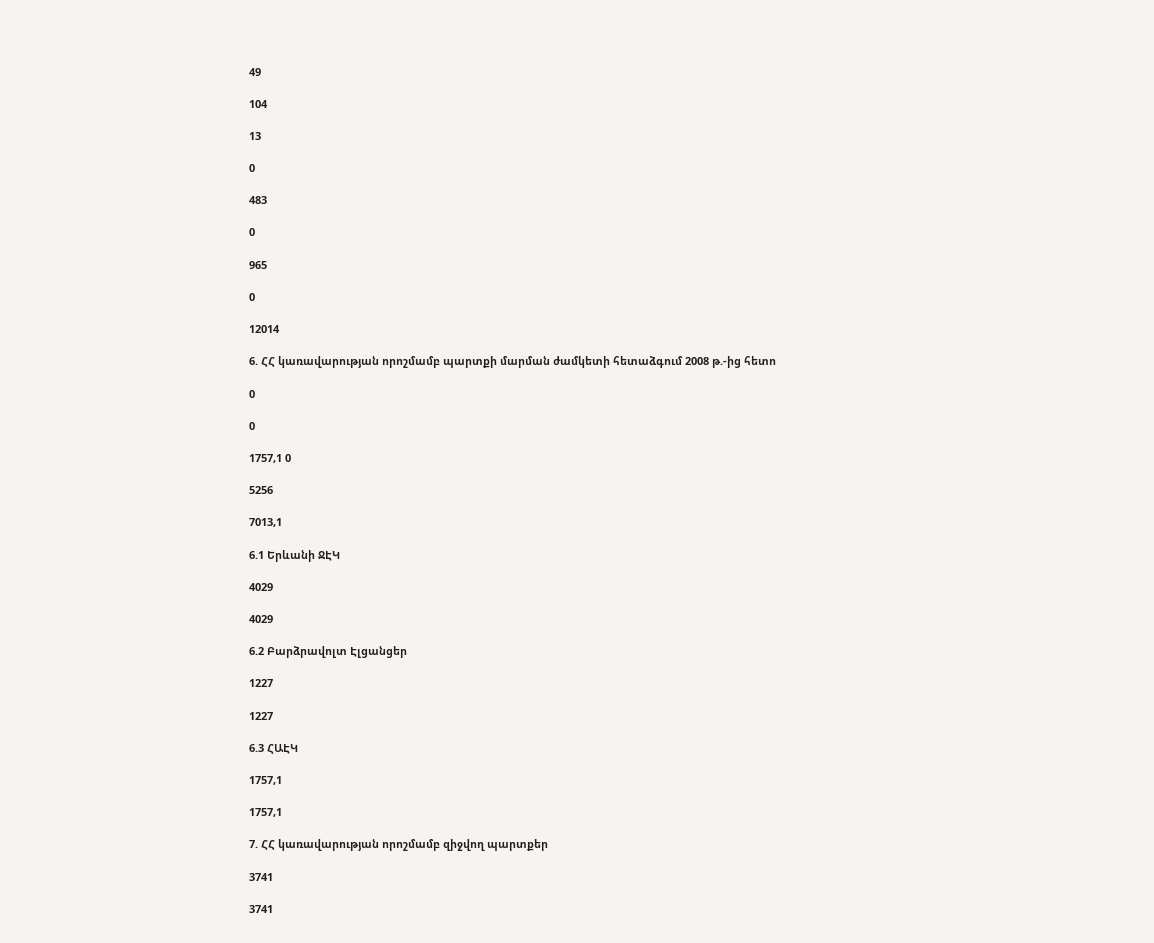49

104

13

0

483

0

965

0

12014

6. ՀՀ կառավարության որոշմամբ պարտքի մարման ժամկետի հետաձգում 2008 թ.-ից հետո

0

0

1757,1 0

5256

7013,1

6.1 Երևանի ՋԷԿ

4029

4029

6.2 Բարձրավոլտ Էլցանցեր

1227

1227

6.3 ՀԱԷԿ

1757,1

1757,1

7. ՀՀ կառավարության որոշմամբ զիջվող պարտքեր

3741

3741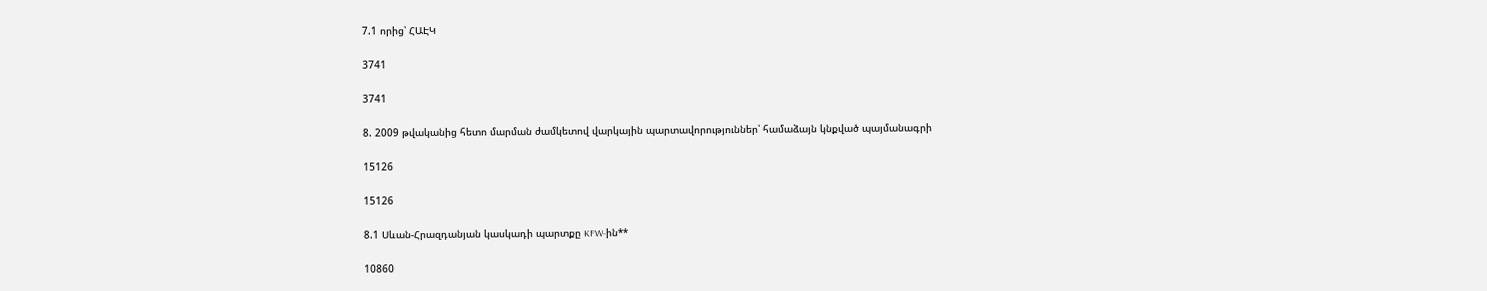7.1 որից՝ ՀԱԷԿ

3741

3741

8. 2009 թվականից հետո մարման ժամկետով վարկային պարտավորություններ՝ համաձայն կնքված պայմանագրի

15126

15126

8.1 Սևան-Հրազդանյան կասկադի պարտքը KFW-ին**

10860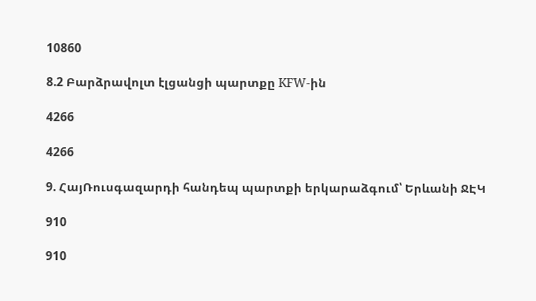10860

8.2 Բարձրավոլտ էլցանցի պարտքը KFW-ին

4266

4266

9. ՀայՌուսգազարդի հանդեպ պարտքի երկարաձգում՝ Երևանի ՋԷԿ

910

910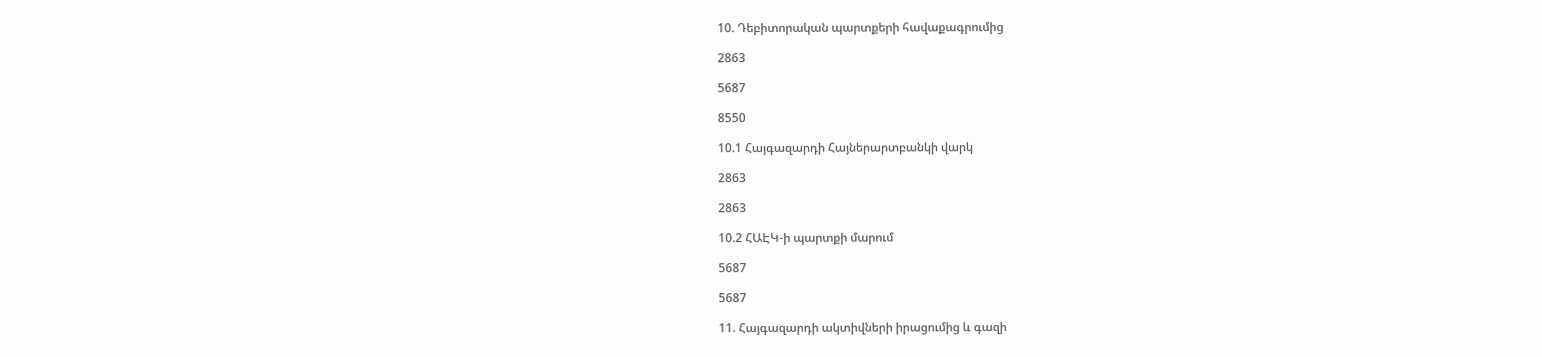10. Դեբիտորական պարտքերի հավաքագրումից

2863

5687

8550

10.1 Հայգազարդի Հայներարտբանկի վարկ

2863

2863

10.2 ՀԱԷԿ-ի պարտքի մարում

5687

5687

11. Հայգազարդի ակտիվների իրացումից և գազի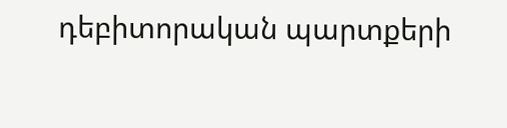դեբիտորական պարտքերի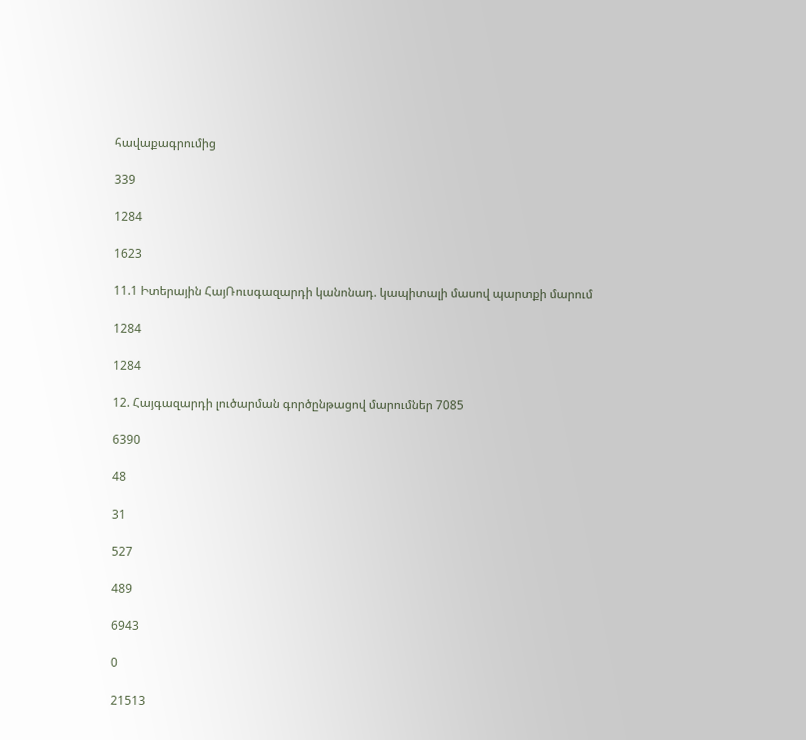հավաքագրումից

339

1284

1623

11.1 Իտերային ՀայՌուսգազարդի կանոնադ. կապիտալի մասով պարտքի մարում

1284

1284

12. Հայգազարդի լուծարման գործընթացով մարումներ 7085

6390

48

31

527

489

6943

0

21513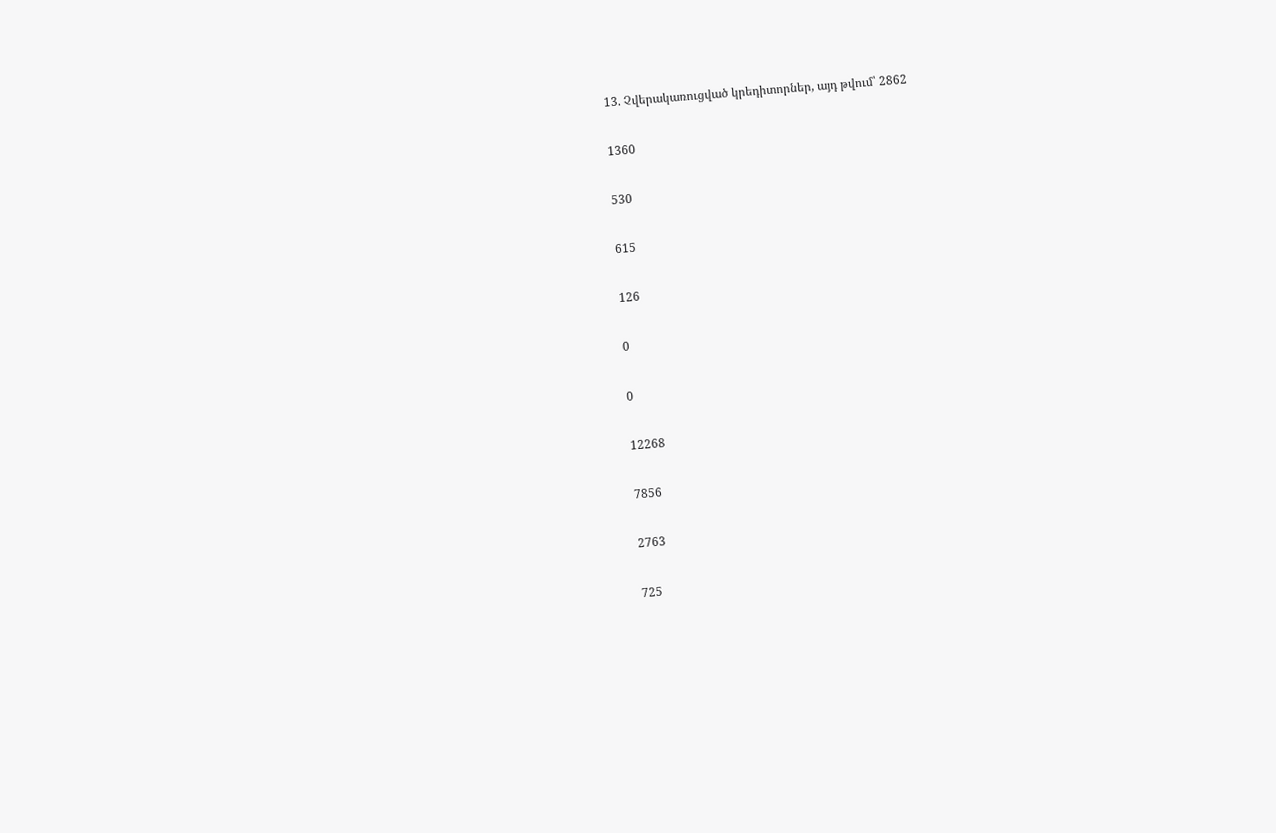13. Չվերակառուցված կրեդիտորներ, այդ թվում՝ 2862

1360

530

615

126

0

0

12268

7856

2763

725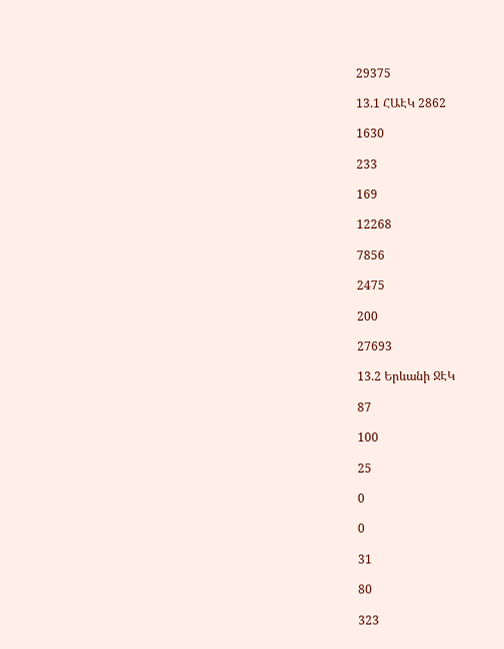29375

13.1 ՀԱԷԿ 2862

1630

233

169

12268

7856

2475

200

27693

13.2 Երևանի ՋԷԿ

87

100

25

0

0

31

80

323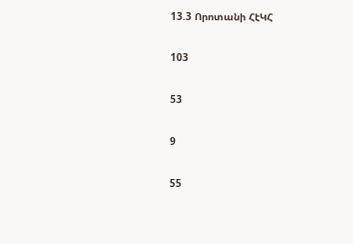13.3 Որոտանի ՀէԿՀ

103

53

9

55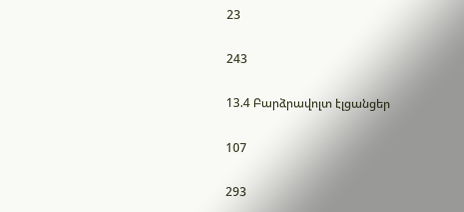23

243

13.4 Բարձրավոլտ էլցանցեր

107

293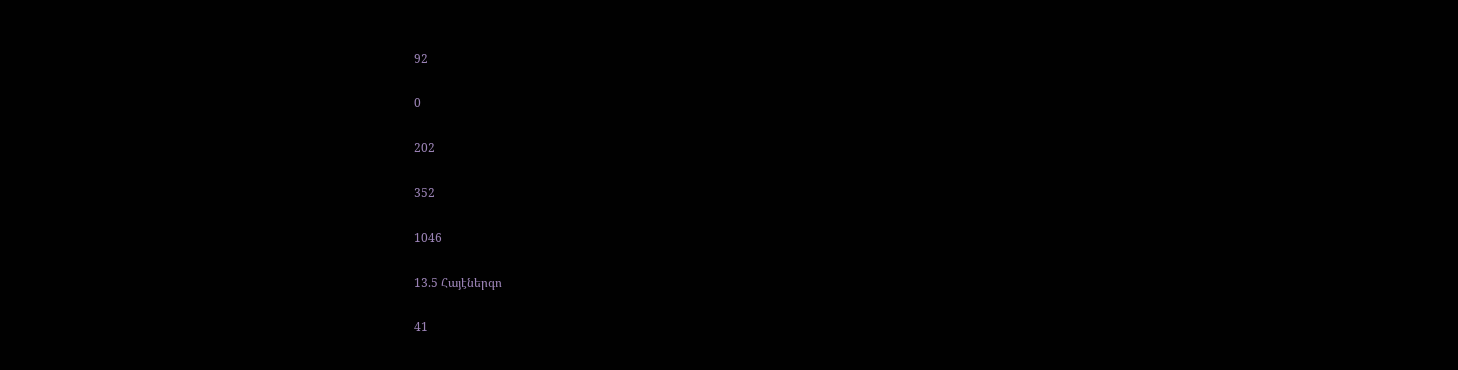92

0

202

352

1046

13.5 Հայէներգո

41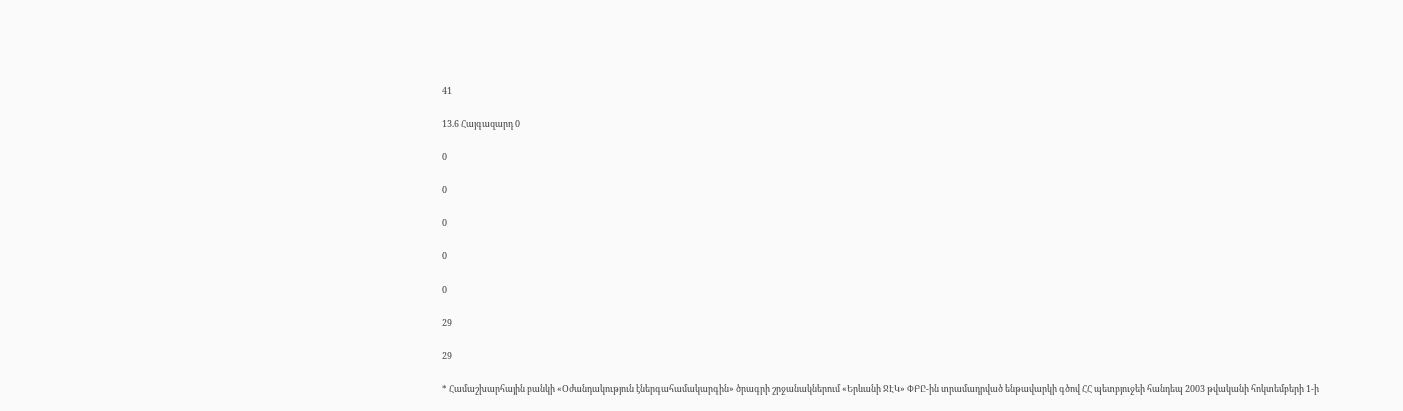41

13.6 Հայգազարդ 0

0

0

0

0

0

29

29

* Համաշխարհային բանկի «Օժանդակություն էներգահամակարգին» ծրագրի շրջանակներում «Երևանի ՋԷԿ» ՓԲԸ-ին տրամադրված ենթավարկի գծով ՀՀ պետբյուջեի հանդեպ 2003 թվականի հոկտեմբերի 1-ի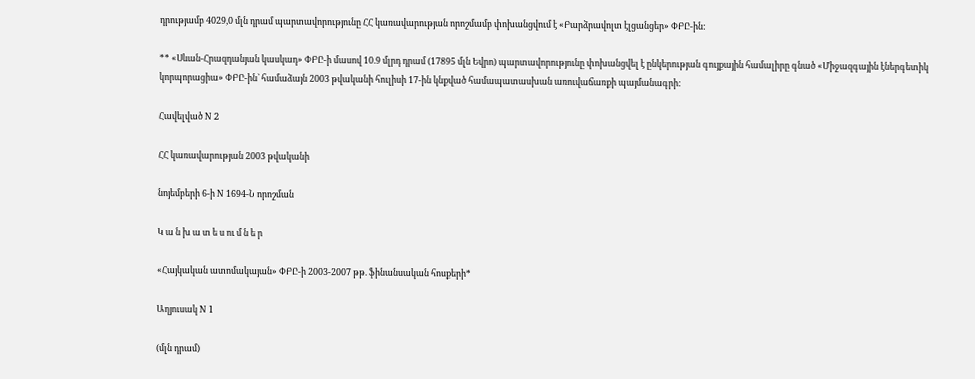դրությամբ 4029,0 մլն դրամ պարտավորությունը ՀՀ կառավարության որոշմամբ փոխանցվում է «Բարձրավոլտ էլցանցեր» ՓԲԸ-ին:

** «Սևան-Հրազդանյան կասկադ» ՓԲԸ-ի մասով 10.9 մլրդ դրամ (17895 մլն Եվրո) պարտավորությունը փոխանցվել է ընկերության գույքային համալիրը գնած «Միջազգային էներգետիկ կորպորացիա» ՓԲԸ-ին` համաձայն 2003 թվականի հուլիսի 17-ին կնքված համապատասխան առուվաճառքի պայմանագրի:

Հավելված N 2

ՀՀ կառավարության 2003 թվականի

նոյեմբերի 6-ի N 1694-Ն որոշման

Կ ա ն խ ա տ ե ս ու մ ն ե ր

«Հայկական ատոմակայան» ՓԲԸ-ի 2003-2007 թթ. ֆինանսական հոսքերի*

Աղյուսակ N 1

(մլն դրամ)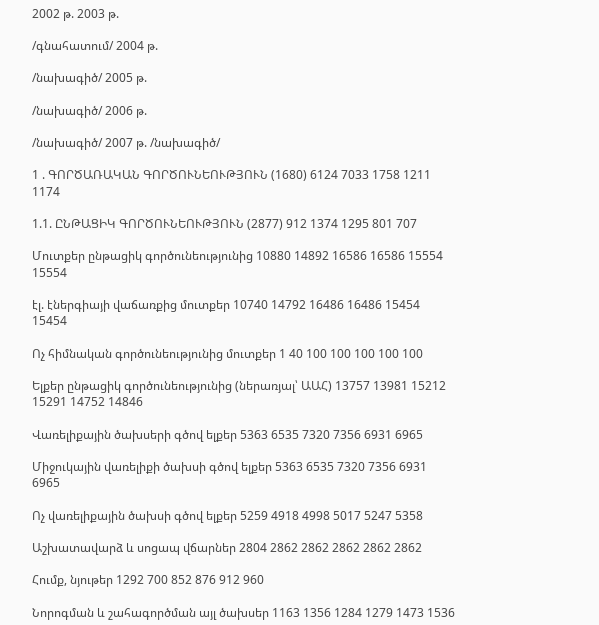2002 թ. 2003 թ.

/գնահատում/ 2004 թ.

/նախագիծ/ 2005 թ.

/նախագիծ/ 2006 թ.

/նախագիծ/ 2007 թ. /նախագիծ/

1 . ԳՈՐԾԱՌԱԿԱՆ ԳՈՐԾՈՒՆԵՈՒԹՅՈՒՆ (1680) 6124 7033 1758 1211 1174

1.1. ԸՆԹԱՑԻԿ ԳՈՐԾՈՒՆԵՈՒԹՅՈՒՆ (2877) 912 1374 1295 801 707

Մուտքեր ընթացիկ գործունեությունից 10880 14892 16586 16586 15554 15554

էլ. էներգիայի վաճառքից մուտքեր 10740 14792 16486 16486 15454 15454

Ոչ հիմնական գործունեությունից մուտքեր 1 40 100 100 100 100 100

Ելքեր ընթացիկ գործունեությունից (ներառյալ՝ ԱԱՀ) 13757 13981 15212 15291 14752 14846

Վառելիքային ծախսերի գծով ելքեր 5363 6535 7320 7356 6931 6965

Միջուկային վառելիքի ծախսի գծով ելքեր 5363 6535 7320 7356 6931 6965

Ոչ վառելիքային ծախսի գծով ելքեր 5259 4918 4998 5017 5247 5358

Աշխատավարձ և սոցապ վճարներ 2804 2862 2862 2862 2862 2862

Հումք, նյութեր 1292 700 852 876 912 960

Նորոգման և շահագործման այլ ծախսեր 1163 1356 1284 1279 1473 1536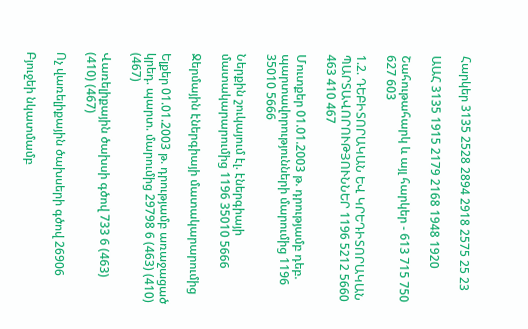Հարկեր 3135 2528 2894 2918 2575 25 23

ԱԱՀ 3135 1915 2179 2168 1948 1920

Շահութահարկ և այլ հարկեր - 613 715 750 627 603

1.2. ԴԵԲԻՏՈՐԱԿԱՆ ԵՎ ԿՐԵԴԻՏՈՐԱԿԱՆ ՊԱՐՏԱՎՈՐՈՒԹՅՈՒՆՆԵՐ 1196 5212 5660 463 410 467

Մուտքեր 01.01.2003 թ. դրությամբ դեբ. պարտավորությունների մարումից 1196 35010 5666

Ներքին շուկայում էլ. էներգիայի մատակարարումից 1196 35010 5666

Ջերմային էներգիայի մատակարարումից

Ելքեր 01.01.2003 թ. դրությամբ առաջացած կրեդ. պարտ. մարումից 29798 6 (463) (410) (467)

Վառելիքային ծախսի գծով 733 6 (463) (410) (467)

Ոչ վառելիքային ծախսերի գծով 26906

Բյուջեի նկատմամբ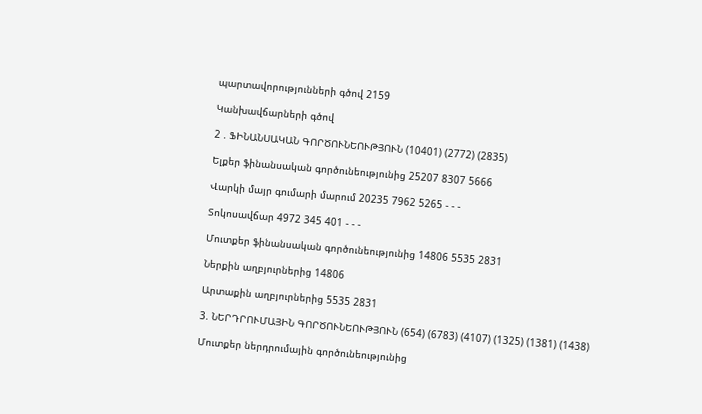պարտավորությունների գծով 2159

Կանխավճարների գծով

2 . ՖԻՆԱՆՍԱԿԱՆ ԳՈՐԾՈՒՆԵՈՒԹՅՈՒՆ (10401) (2772) (2835)

Ելքեր ֆինանսական գործունեությունից 25207 8307 5666

Վարկի մայր գումարի մարում 20235 7962 5265 - - -

Տոկոսավճար 4972 345 401 - - -

Մուտքեր ֆինանսական գործունեությունից 14806 5535 2831

Ներքին աղբյուրներից 14806

Արտաքին աղբյուրներից 5535 2831

3. ՆԵՐԴՐՈՒՄԱՅԻՆ ԳՈՐԾՈՒՆԵՈՒԹՅՈՒՆ (654) (6783) (4107) (1325) (1381) (1438)

Մուտքեր ներդրումային գործունեությունից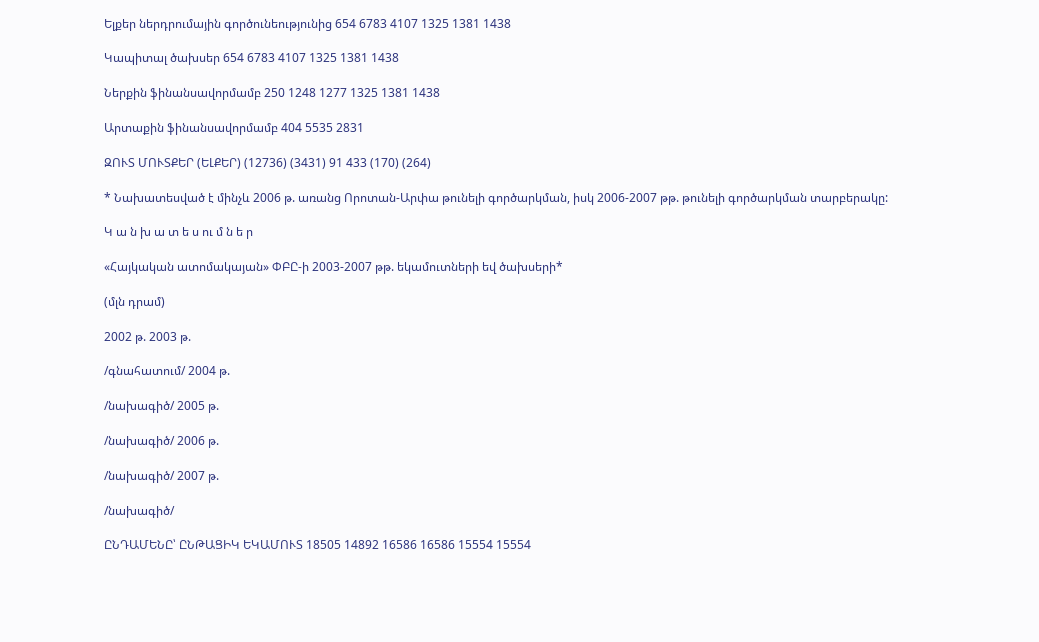Ելքեր ներդրումային գործունեությունից 654 6783 4107 1325 1381 1438

Կապիտալ ծախսեր 654 6783 4107 1325 1381 1438

Ներքին ֆինանսավորմամբ 250 1248 1277 1325 1381 1438

Արտաքին ֆինանսավորմամբ 404 5535 2831

ԶՈՒՏ ՄՈՒՏՔԵՐ (ԵԼՔԵՐ) (12736) (3431) 91 433 (170) (264)

* Նախատեսված է մինչև 2006 թ. առանց Որոտան-Արփա թունելի գործարկման, իսկ 2006-2007 թթ. թունելի գործարկման տարբերակը:

Կ ա ն խ ա տ ե ս ու մ ն ե ր

«Հայկական ատոմակայան» ՓԲԸ-ի 2003-2007 թթ. եկամուտների եվ ծախսերի*

(մլն դրամ)

2002 թ. 2003 թ.

/գնահատում/ 2004 թ.

/նախագիծ/ 2005 թ.

/նախագիծ/ 2006 թ.

/նախագիծ/ 2007 թ.

/նախագիծ/

ԸՆԴԱՄԵՆԸ՝ ԸՆԹԱՑԻԿ ԵԿԱՄՈՒՏ 18505 14892 16586 16586 15554 15554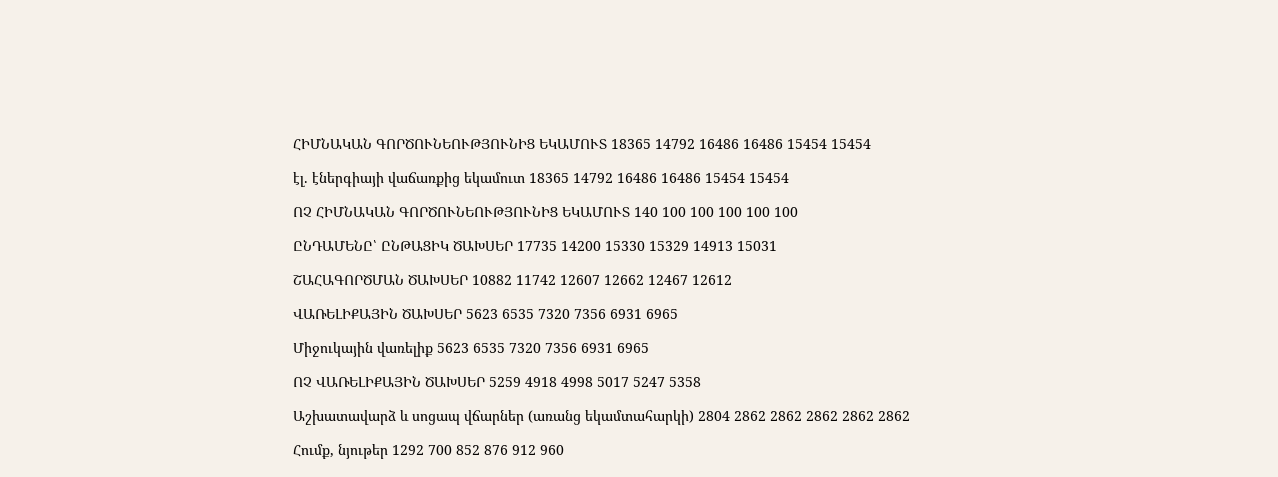ՀԻՄՆԱԿԱՆ ԳՈՐԾՈՒՆԵՈՒԹՅՈՒՆԻՑ ԵԿԱՄՈՒՏ 18365 14792 16486 16486 15454 15454

էլ. էներգիայի վաճառքից եկամուտ 18365 14792 16486 16486 15454 15454

ՈՉ ՀԻՄՆԱԿԱՆ ԳՈՐԾՈՒՆԵՈՒԹՅՈՒՆԻՑ ԵԿԱՄՈՒՏ 140 100 100 100 100 100

ԸՆԴԱՄԵՆԸ՝ ԸՆԹԱՑԻԿ ԾԱԽՍԵՐ 17735 14200 15330 15329 14913 15031

ՇԱՀԱԳՈՐԾՄԱՆ ԾԱԽՍԵՐ 10882 11742 12607 12662 12467 12612

ՎԱՌԵԼԻՔԱՅԻՆ ԾԱԽՍԵՐ 5623 6535 7320 7356 6931 6965

Միջուկային վառելիք 5623 6535 7320 7356 6931 6965

ՈՉ ՎԱՌԵԼԻՔԱՅԻՆ ԾԱԽՍԵՐ 5259 4918 4998 5017 5247 5358

Աշխատավարձ և սոցապ վճարներ (առանց եկամտահարկի) 2804 2862 2862 2862 2862 2862

Հումք, նյութեր 1292 700 852 876 912 960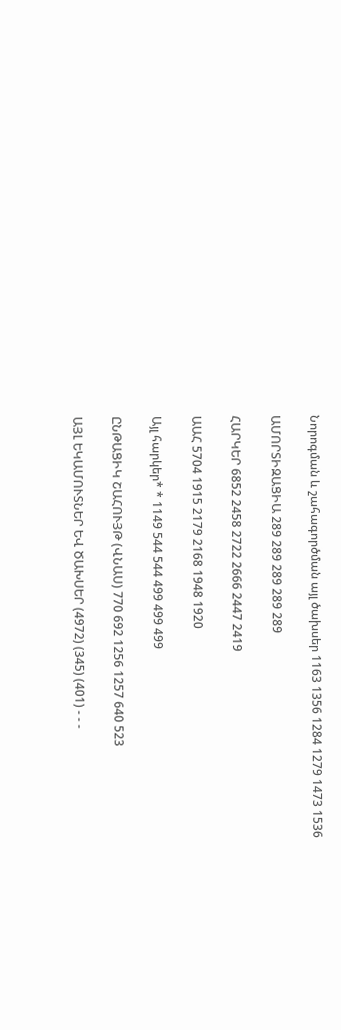Նորոգման և շահագործման այլ ծախսեր 1163 1356 1284 1279 1473 1536

ԱՄՈՐՏԻԶԱՑԻԱ 289 289 289 289 289

ՀԱՐԿԵՐ 6852 2458 2722 2666 2447 2419

ԱԱՀ 5704 1915 2179 2168 1948 1920

Այլ հարկեր* * 1149 544 544 499 499 499

ԸՆԹԱՑԻԿ ՇԱՀՈՒՅԹ (ՎՆԱՍ) 770 692 1256 1257 640 523

ԱՅԼ ԵԿԱՄՈՒՏՆԵՐ ԵՎ ԾԱԽՍԵՐ (4972) (345) (401) - - -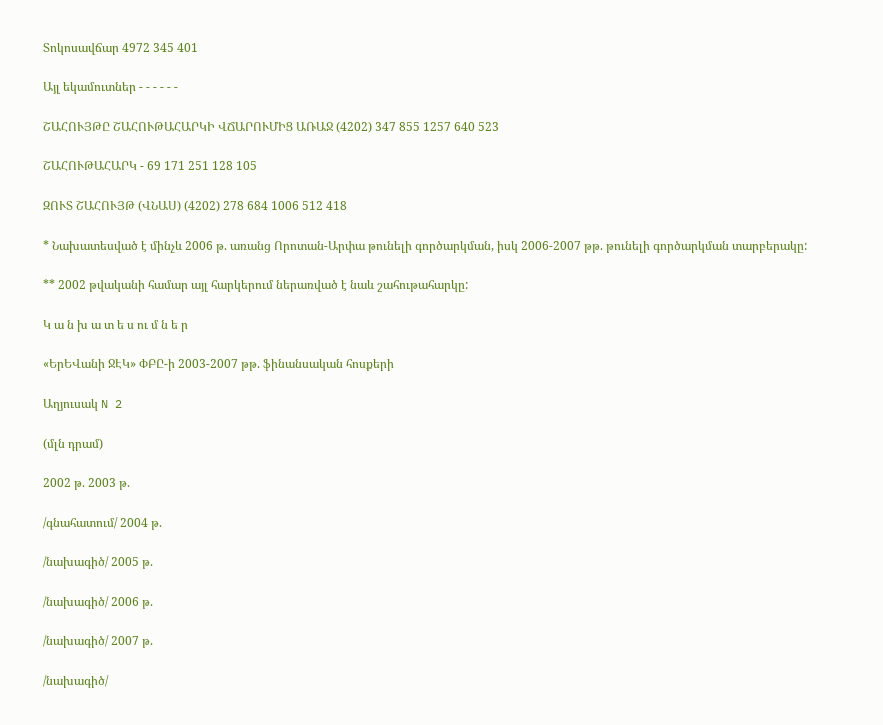Տոկոսավճար 4972 345 401

Այլ եկամուտներ - - - - - -

ՇԱՀՈՒՅԹԸ ՇԱՀՈՒԹԱՀԱՐԿԻ ՎՃԱՐՈՒՄԻՑ ԱՌԱՋ (4202) 347 855 1257 640 523

ՇԱՀՈՒԹԱՀԱՐԿ - 69 171 251 128 105

ԶՈՒՏ ՇԱՀՈՒՅԹ (ՎՆԱՍ) (4202) 278 684 1006 512 418

* Նախատեսված է մինչև 2006 թ. առանց Որոտան-Արփա թունելի գործարկման, իսկ 2006-2007 թթ. թունելի գործարկման տարբերակը:

** 2002 թվականի համար այլ հարկերում ներառված է նաև շահութահարկը:

Կ ա ն խ ա տ ե ս ու մ ն ե ր

«ԵրԵՎանի ՋԷԿ» ՓԲԸ-ի 2003-2007 թթ. ֆինանսական հոսքերի

Աղյուսակ N 2

(մլն դրամ)

2002 թ. 2003 թ.

/գնահատում/ 2004 թ.

/նախագիծ/ 2005 թ.

/նախագիծ/ 2006 թ.

/նախագիծ/ 2007 թ.

/նախագիծ/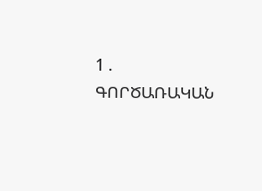1 . ԳՈՐԾԱՌԱԿԱՆ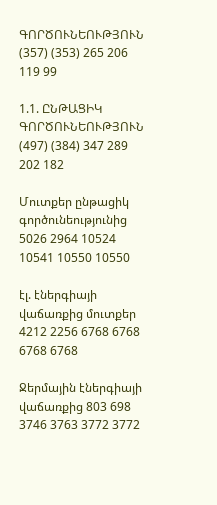ԳՈՐԾՈՒՆԵՈՒԹՅՈՒՆ (357) (353) 265 206 119 99

1.1. ԸՆԹԱՑԻԿ ԳՈՐԾՈՒՆԵՈՒԹՅՈՒՆ (497) (384) 347 289 202 182

Մուտքեր ընթացիկ գործունեությունից 5026 2964 10524 10541 10550 10550

էլ. էներգիայի վաճառքից մուտքեր 4212 2256 6768 6768 6768 6768

Ջերմային էներգիայի վաճառքից 803 698 3746 3763 3772 3772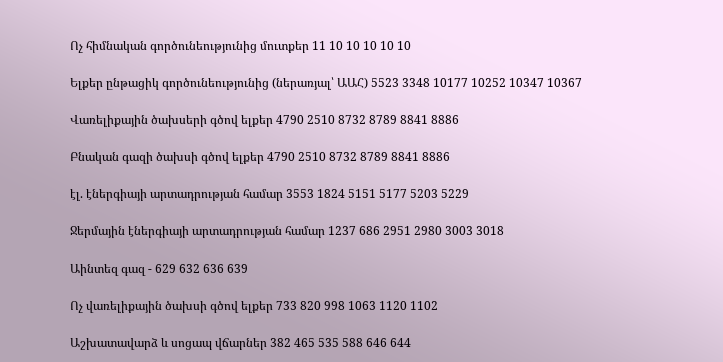Ոչ հիմնական գործունեությունից մուտքեր 11 10 10 10 10 10

Ելքեր ընթացիկ գործունեությունից (ներառյալ՝ ԱԱՀ) 5523 3348 10177 10252 10347 10367

Վառելիքային ծախսերի գծով ելքեր 4790 2510 8732 8789 8841 8886

Բնական գազի ծախսի գծով ելքեր 4790 2510 8732 8789 8841 8886

էլ. էներգիայի արտադրության համար 3553 1824 5151 5177 5203 5229

Ջերմային էներգիայի արտադրության համար 1237 686 2951 2980 3003 3018

Աինտեզ գազ - 629 632 636 639

Ոչ վառելիքային ծախսի գծով ելքեր 733 820 998 1063 1120 1102

Աշխատավարձ և սոցապ վճարներ 382 465 535 588 646 644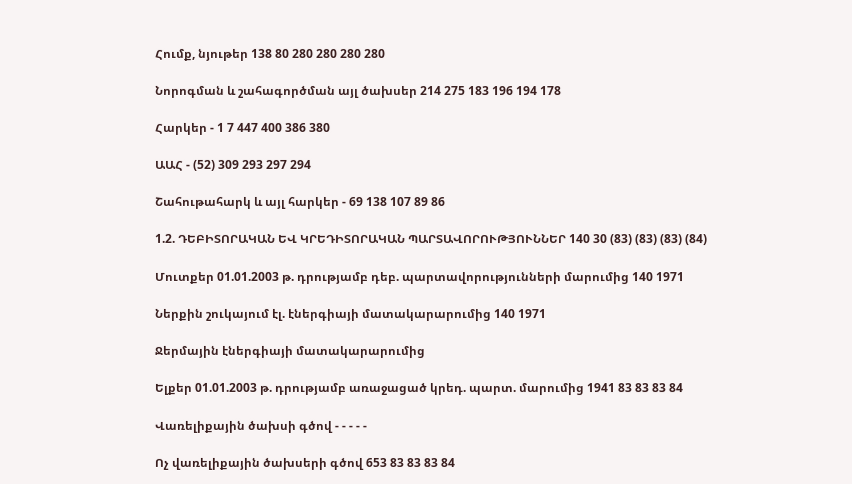Հումք, նյութեր 138 80 280 280 280 280

Նորոգման և շահագործման այլ ծախսեր 214 275 183 196 194 178

Հարկեր - 1 7 447 400 386 380

ԱԱՀ - (52) 309 293 297 294

Շահութահարկ և այլ հարկեր - 69 138 107 89 86

1.2. ԴԵԲԻՏՈՐԱԿԱՆ ԵՎ ԿՐԵԴԻՏՈՐԱԿԱՆ ՊԱՐՏԱՎՈՐՈՒԹՅՈՒՆՆԵՐ 140 30 (83) (83) (83) (84)

Մուտքեր 01.01.2003 թ. դրությամբ դեբ. պարտավորությունների մարումից 140 1971

Ներքին շուկայում էլ. էներգիայի մատակարարումից 140 1971

Ջերմային էներգիայի մատակարարումից

Ելքեր 01.01.2003 թ. դրությամբ առաջացած կրեդ. պարտ. մարումից 1941 83 83 83 84

Վառելիքային ծախսի գծով - - - - -

Ոչ վառելիքային ծախսերի գծով 653 83 83 83 84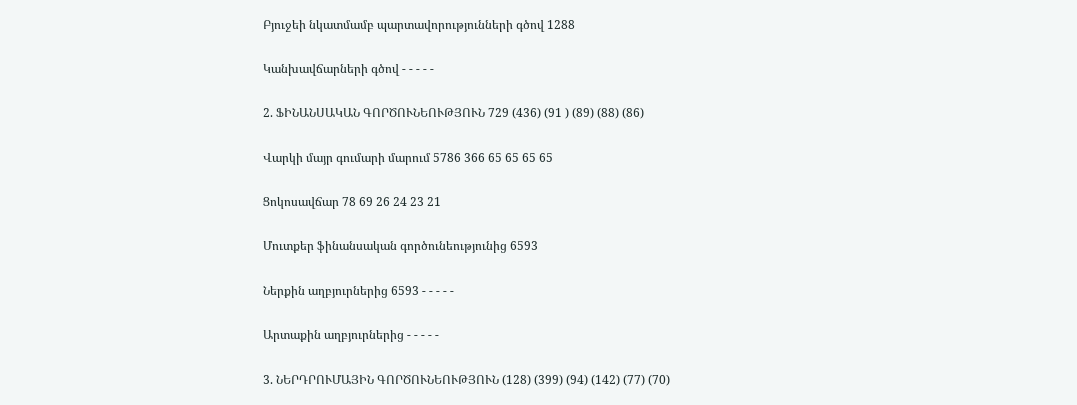Բյուջեի նկատմամբ պարտավորությունների գծով 1288

Կանխավճարների գծով - - - - -

2. ՖԻՆԱՆՍԱԿԱՆ ԳՈՐԾՈՒՆԵՈՒԹՅՈՒՆ 729 (436) (91 ) (89) (88) (86)

Վարկի մայր գումարի մարում 5786 366 65 65 65 65

Ցոկոսավճար 78 69 26 24 23 21

Մուտքեր ֆինանսական գործունեությունից 6593

Ներքին աղբյուրներից 6593 - - - - -

Արտաքին աղբյուրներից - - - - -

3. ՆԵՐԴՐՈՒՄԱՅԻՆ ԳՈՐԾՈՒՆԵՈՒԹՅՈՒՆ (128) (399) (94) (142) (77) (70)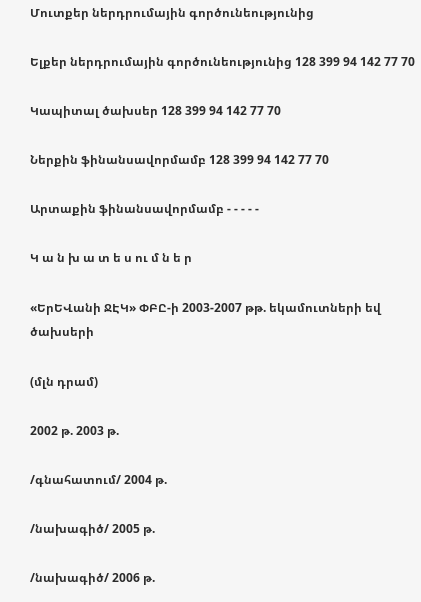Մուտքեր ներդրումային գործունեությունից

Ելքեր ներդրումային գործունեությունից 128 399 94 142 77 70

Կապիտալ ծախսեր 128 399 94 142 77 70

Ներքին ֆինանսավորմամբ 128 399 94 142 77 70

Արտաքին ֆինանսավորմամբ - - - - -

Կ ա ն խ ա տ ե ս ու մ ն ե ր

«ԵրԵՎանի ՋԷԿ» ՓԲԸ-ի 2003-2007 թթ. եկամուտների եվ ծախսերի

(մլն դրամ)

2002 թ. 2003 թ.

/գնահատում/ 2004 թ.

/նախագիծ/ 2005 թ.

/նախագիծ/ 2006 թ.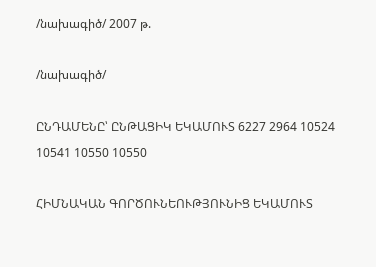/նախագիծ/ 2007 թ.

/նախագիծ/

ԸՆԴԱՄԵՆԸ՝ ԸՆԹԱՑԻԿ ԵԿԱՄՈՒՏ 6227 2964 10524 10541 10550 10550

ՀԻՄՆԱԿԱՆ ԳՈՐԾՈՒՆԵՈՒԹՅՈՒՆԻՑ ԵԿԱՄՈՒՏ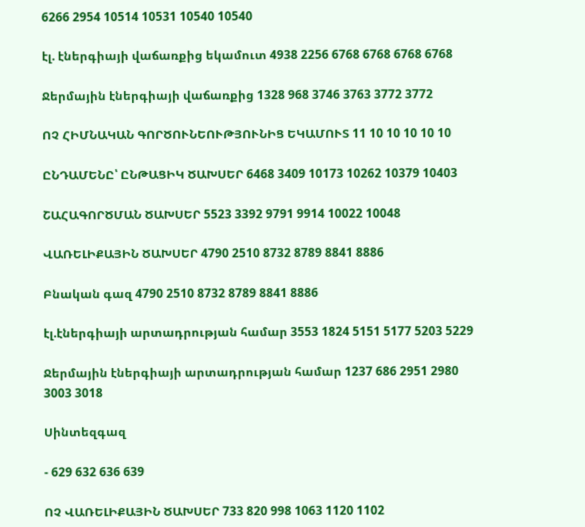6266 2954 10514 10531 10540 10540

էլ. էներգիայի վաճառքից եկամուտ 4938 2256 6768 6768 6768 6768

Ջերմային էներգիայի վաճառքից 1328 968 3746 3763 3772 3772

ՈՉ ՀԻՄՆԱԿԱՆ ԳՈՐԾՈՒՆԵՈՒԹՅՈՒՆԻՑ ԵԿԱՄՈՒՏ 11 10 10 10 10 10

ԸՆԴԱՄԵՆԸ՝ ԸՆԹԱՑԻԿ ԾԱԽՍԵՐ 6468 3409 10173 10262 10379 10403

ՇԱՀԱԳՈՐԾՄԱՆ ԾԱԽՍԵՐ 5523 3392 9791 9914 10022 10048

ՎԱՌԵԼԻՔԱՅԻՆ ԾԱԽՍԵՐ 4790 2510 8732 8789 8841 8886

Բնական գազ 4790 2510 8732 8789 8841 8886

էլ.էներգիայի արտադրության համար 3553 1824 5151 5177 5203 5229

Ջերմային էներգիայի արտադրության համար 1237 686 2951 2980 3003 3018

Սինտեզգազ

- 629 632 636 639

ՈՉ ՎԱՌԵԼԻՔԱՅԻՆ ԾԱԽՍԵՐ 733 820 998 1063 1120 1102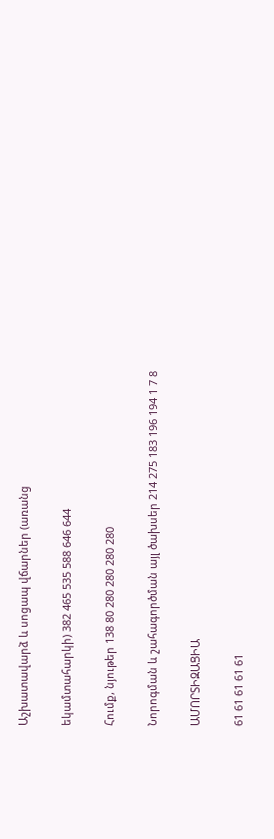Աշխատավարձ և սոցապ վճարներ (առանց

եկամտահարկի) 382 465 535 588 646 644

Հումք, նյութեր 138 80 280 280 280 280

Նորոգման և շահագործման այլ ծախսեր 214 275 183 196 194 1 7 8

ԱՄՈՐՏԻԶԱՑԻԱ

61 61 61 61 61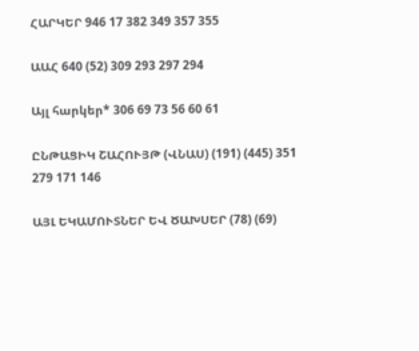ՀԱՐԿԵՐ 946 17 382 349 357 355

ԱԱՀ 640 (52) 309 293 297 294

Այլ հարկեր* 306 69 73 56 60 61

ԸՆԹԱՑԻԿ ՇԱՀՈՒՅԹ (ՎՆԱՍ) (191) (445) 351 279 171 146

ԱՅԼ ԵԿԱՄՈՒՏՆԵՐ ԵՎ ԾԱԽՍԵՐ (78) (69)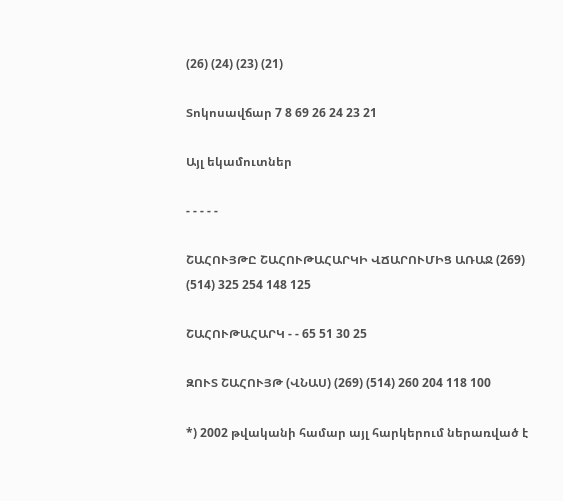(26) (24) (23) (21)

Տոկոսավճար 7 8 69 26 24 23 21

Այլ եկամուտներ

- - - - -

ՇԱՀՈՒՅԹԸ ՇԱՀՈՒԹԱՀԱՐԿԻ ՎՃԱՐՈՒՄԻՑ ԱՌԱՋ (269) (514) 325 254 148 125

ՇԱՀՈՒԹԱՀԱՐԿ - - 65 51 30 25

ԶՈՒՏ ՇԱՀՈՒՅԹ (ՎՆԱՍ) (269) (514) 260 204 118 100

*) 2002 թվականի համար այլ հարկերում ներառված է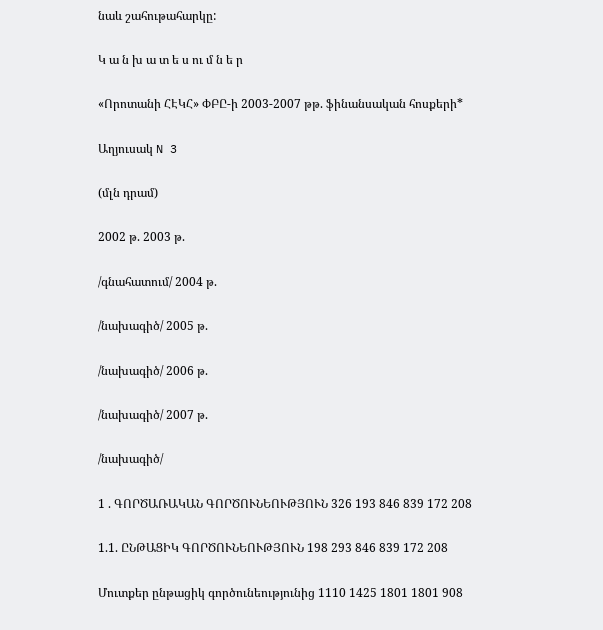նաև շահութահարկը:

Կ ա ն խ ա տ ե ս ու մ ն ե ր

«Որոտանի ՀԷԿՀ» ՓԲԸ-ի 2003-2007 թթ. ֆինանսական հոսքերի*

Աղյուսակ N 3

(մլն դրամ)

2002 թ. 2003 թ.

/գնահատում/ 2004 թ.

/նախագիծ/ 2005 թ.

/նախագիծ/ 2006 թ.

/նախագիծ/ 2007 թ.

/նախագիծ/

1 . ԳՈՐԾԱՌԱԿԱՆ ԳՈՐԾՈՒՆԵՈՒԹՅՈՒՆ 326 193 846 839 172 208

1.1. ԸՆԹԱՑԻԿ ԳՈՐԾՈՒՆԵՈՒԹՅՈՒՆ 198 293 846 839 172 208

Մուտքեր ընթացիկ գործունեությունից 1110 1425 1801 1801 908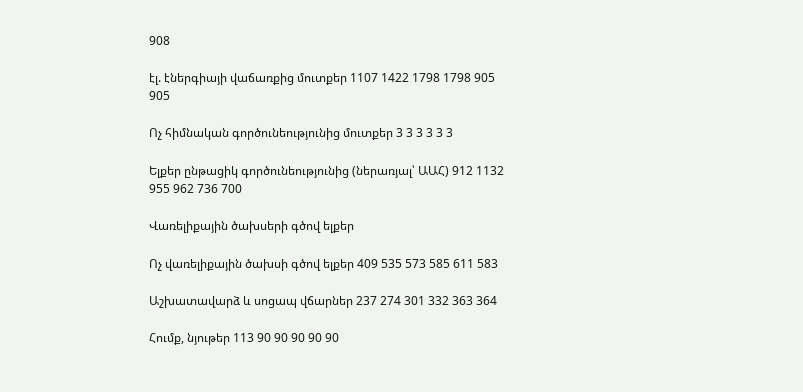908

էլ. էներգիայի վաճառքից մուտքեր 1107 1422 1798 1798 905 905

Ոչ հիմնական գործունեությունից մուտքեր 3 3 3 3 3 3

Ելքեր ընթացիկ գործունեությունից (ներառյալ՝ ԱԱՀ) 912 1132 955 962 736 700

Վառելիքային ծախսերի գծով ելքեր

Ոչ վառելիքային ծախսի գծով ելքեր 409 535 573 585 611 583

Աշխատավարձ և սոցապ վճարներ 237 274 301 332 363 364

Հումք, նյութեր 113 90 90 90 90 90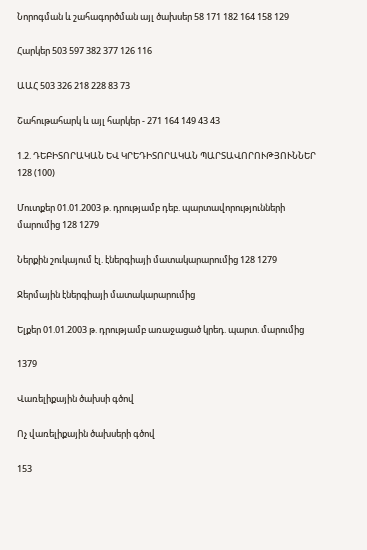Նորոգման և շահագործման այլ ծախսեր 58 171 182 164 158 129

Հարկեր 503 597 382 377 126 116

ԱԱՀ 503 326 218 228 83 73

Շահութահարկ և այլ հարկեր - 271 164 149 43 43

1.2. ԴԵԲԻՏՈՐԱԿԱՆ ԵՎ ԿՐԵԴԻՏՈՐԱԿԱՆ ՊԱՐՏԱՎՈՐՈՒԹՅՈՒՆՆԵՐ 128 (100)

Մուտքեր 01.01.2003 թ. դրությամբ դեբ. պարտավորությունների մարումից 128 1279

Ներքին շուկայում էլ. էներգիայի մատակարարումից 128 1279

Ջերմային էներգիայի մատակարարումից

Ելքեր 01.01.2003 թ. դրությամբ առաջացած կրեդ. պարտ. մարումից

1379

Վառելիքային ծախսի գծով

Ոչ վառելիքային ծախսերի գծով

153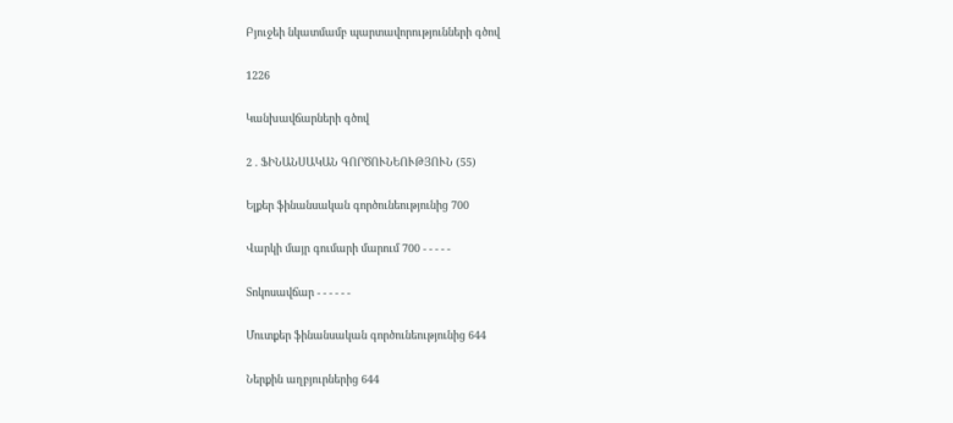Բյուջեի նկատմամբ պարտավորությունների գծով

1226

Կանխավճարների գծով

2 . ՖԻՆԱՆՍԱԿԱՆ ԳՈՐԾՈՒՆԵՈՒԹՅՈՒՆ (55)

Ելքեր ֆինանսական գործունեությունից 700

Վարկի մայր գումարի մարում 700 - - - - -

Տոկոսավճար - - - - - -

Մուտքեր ֆինանսական գործունեությունից 644

Ներքին աղբյուրներից 644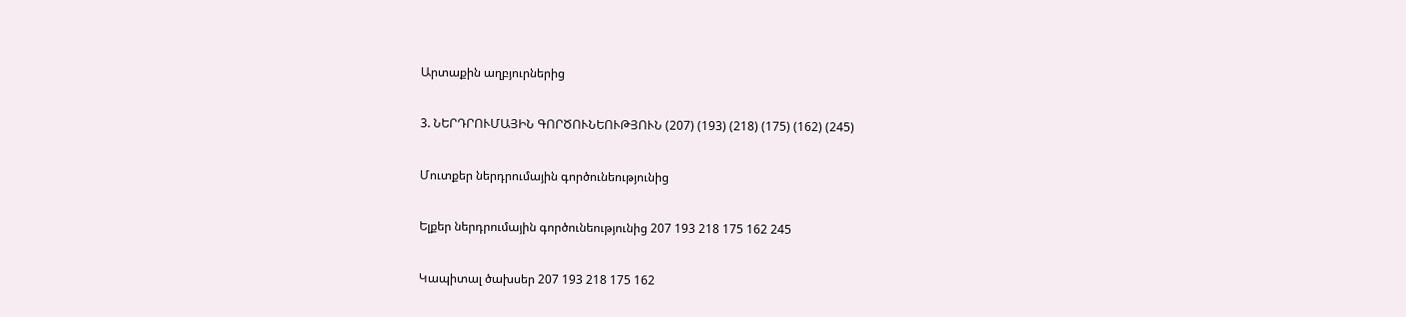Արտաքին աղբյուրներից

3. ՆԵՐԴՐՈՒՄԱՅԻՆ ԳՈՐԾՈՒՆԵՈՒԹՅՈՒՆ (207) (193) (218) (175) (162) (245)

Մուտքեր ներդրումային գործունեությունից

Ելքեր ներդրումային գործունեությունից 207 193 218 175 162 245

Կապիտալ ծախսեր 207 193 218 175 162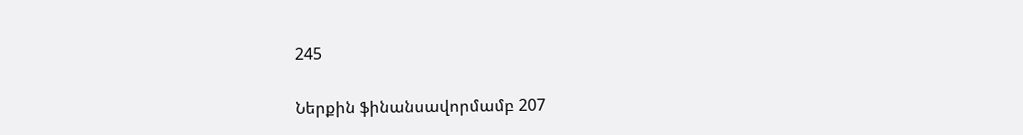245

Ներքին ֆինանսավորմամբ 207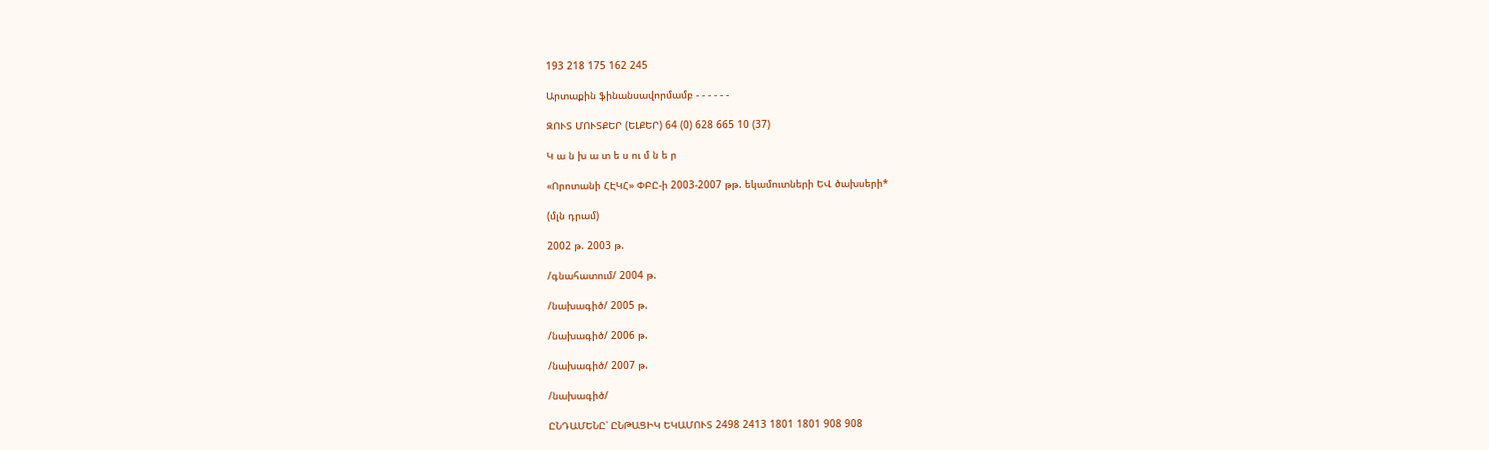193 218 175 162 245

Արտաքին ֆինանսավորմամբ - - - - - -

ԶՈՒՏ ՄՈՒՏՔԵՐ (ԵԼՔԵՐ) 64 (0) 628 665 10 (37)

Կ ա ն խ ա տ ե ս ու մ ն ե ր

«Որոտանի ՀԷԿՀ» ՓԲԸ-ի 2003-2007 թթ. եկամուտների ԵՎ ծախսերի*

(մլն դրամ)

2002 թ. 2003 թ.

/գնահատում/ 2004 թ.

/նախագիծ/ 2005 թ.

/նախագիծ/ 2006 թ.

/նախագիծ/ 2007 թ.

/նախագիծ/

ԸՆԴԱՄԵՆԸ՝ ԸՆԹԱՑԻԿ ԵԿԱՄՈՒՏ 2498 2413 1801 1801 908 908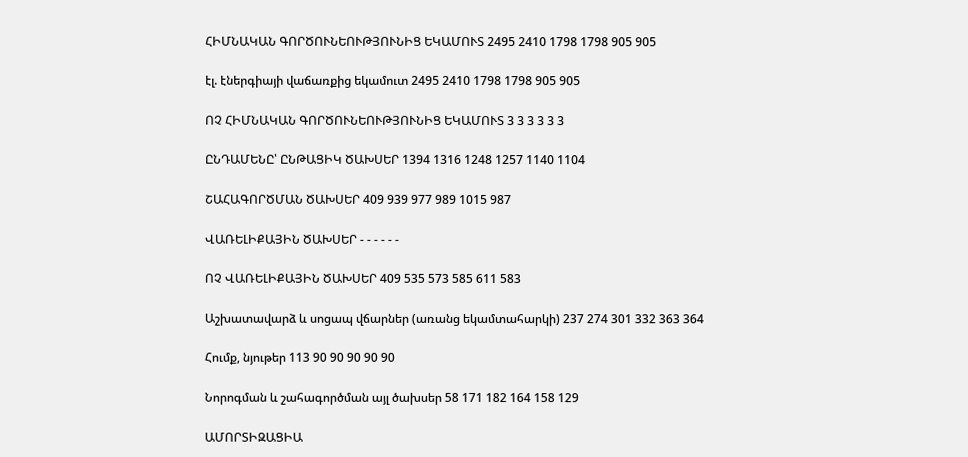ՀԻՄՆԱԿԱՆ ԳՈՐԾՈՒՆԵՈՒԹՅՈՒՆԻՑ ԵԿԱՄՈՒՏ 2495 2410 1798 1798 905 905

էլ. էներգիայի վաճառքից եկամուտ 2495 2410 1798 1798 905 905

ՈՉ ՀԻՄՆԱԿԱՆ ԳՈՐԾՈՒՆԵՈՒԹՅՈՒՆԻՑ ԵԿԱՄՈՒՏ 3 3 3 3 3 3

ԸՆԴԱՄԵՆԸ՝ ԸՆԹԱՑԻԿ ԾԱԽՍԵՐ 1394 1316 1248 1257 1140 1104

ՇԱՀԱԳՈՐԾՄԱՆ ԾԱԽՍԵՐ 409 939 977 989 1015 987

ՎԱՌԵԼԻՔԱՅԻՆ ԾԱԽՍԵՐ - - - - - -

ՈՉ ՎԱՌԵԼԻՔԱՅԻՆ ԾԱԽՍԵՐ 409 535 573 585 611 583

Աշխատավարձ և սոցապ վճարներ (առանց եկամտահարկի) 237 274 301 332 363 364

Հումք, նյութեր 113 90 90 90 90 90

Նորոգման և շահագործման այլ ծախսեր 58 171 182 164 158 129

ԱՄՈՐՏԻԶԱՑԻԱ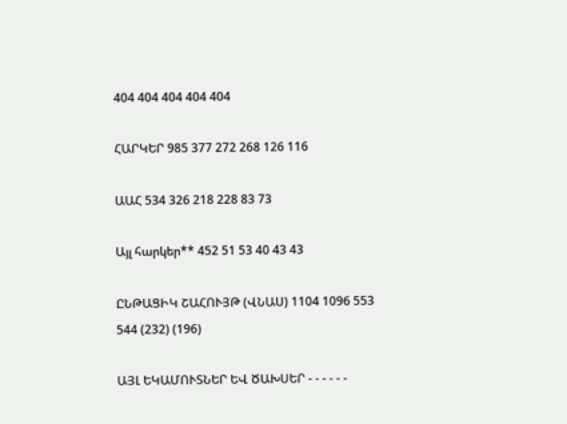404 404 404 404 404

ՀԱՐԿԵՐ 985 377 272 268 126 116

ԱԱՀ 534 326 218 228 83 73

Այլ հարկեր** 452 51 53 40 43 43

ԸՆԹԱՑԻԿ ՇԱՀՈՒՅԹ (ՎՆԱՍ) 1104 1096 553 544 (232) (196)

ԱՅԼ ԵԿԱՄՈՒՏՆԵՐ ԵՎ ԾԱԽՍԵՐ - - - - - -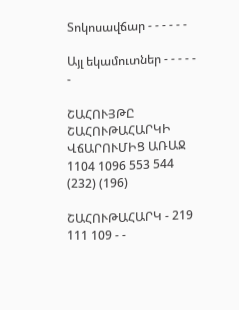Տոկոսավճար - - - - - -

Այլ եկամուտներ - - - - - -

ՇԱՀՈՒՅԹԸ ՇԱՀՈՒԹԱՀԱՐԿԻ ՎճԱՐՈՒՄԻՑ ԱՌԱՋ 1104 1096 553 544 (232) (196)

ՇԱՀՈՒԹԱՀԱՐԿ - 219 111 109 - -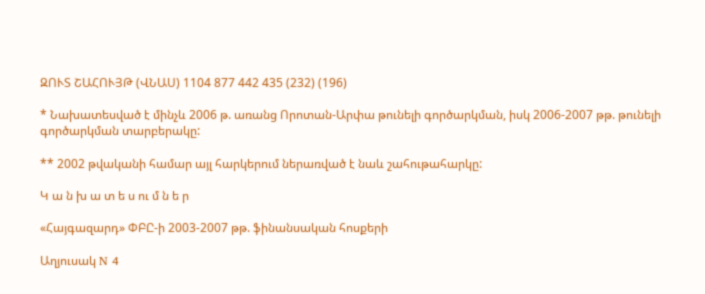ԶՈՒՏ ՇԱՀՈՒՅԹ (ՎՆԱՍ) 1104 877 442 435 (232) (196)

* Նախատեսված է մինչև 2006 թ. առանց Որոտան-Արփա թունելի գործարկման, իսկ 2006-2007 թթ. թունելի գործարկման տարբերակը:

** 2002 թվականի համար այլ հարկերում ներառված է նաև շահութահարկը:

Կ ա ն խ ա տ ե ս ու մ ն ե ր

«Հայգազարդ» ՓԲԸ-ի 2003-2007 թթ. ֆինանսական հոսքերի

Աղյուսակ N 4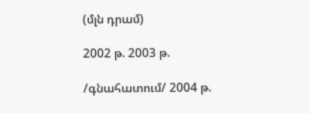(մլն դրամ)

2002 թ. 2003 թ.

/գնահատում/ 2004 թ.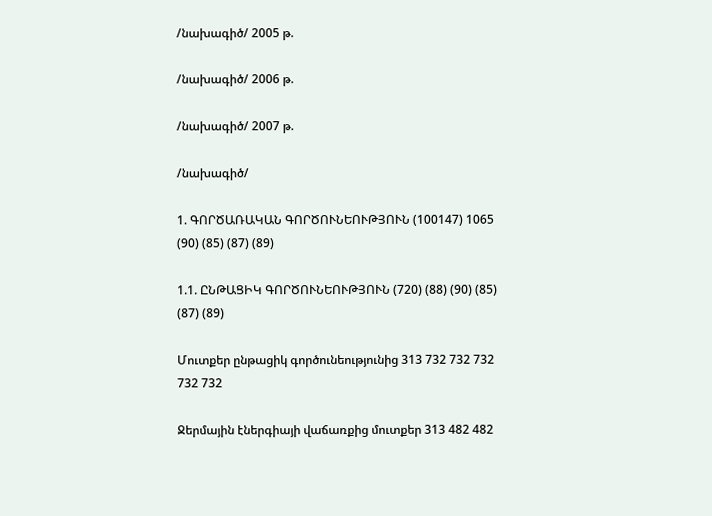/նախագիծ/ 2005 թ.

/նախագիծ/ 2006 թ.

/նախագիծ/ 2007 թ.

/նախագիծ/

1. ԳՈՐԾԱՌԱԿԱՆ ԳՈՐԾՈՒՆԵՈՒԹՅՈՒՆ (100147) 1065 (90) (85) (87) (89)

1.1. ԸՆԹԱՑԻԿ ԳՈՐԾՈՒՆԵՈՒԹՅՈՒՆ (720) (88) (90) (85) (87) (89)

Մուտքեր ընթացիկ գործունեությունից 313 732 732 732 732 732

Ջերմային էներգիայի վաճառքից մուտքեր 313 482 482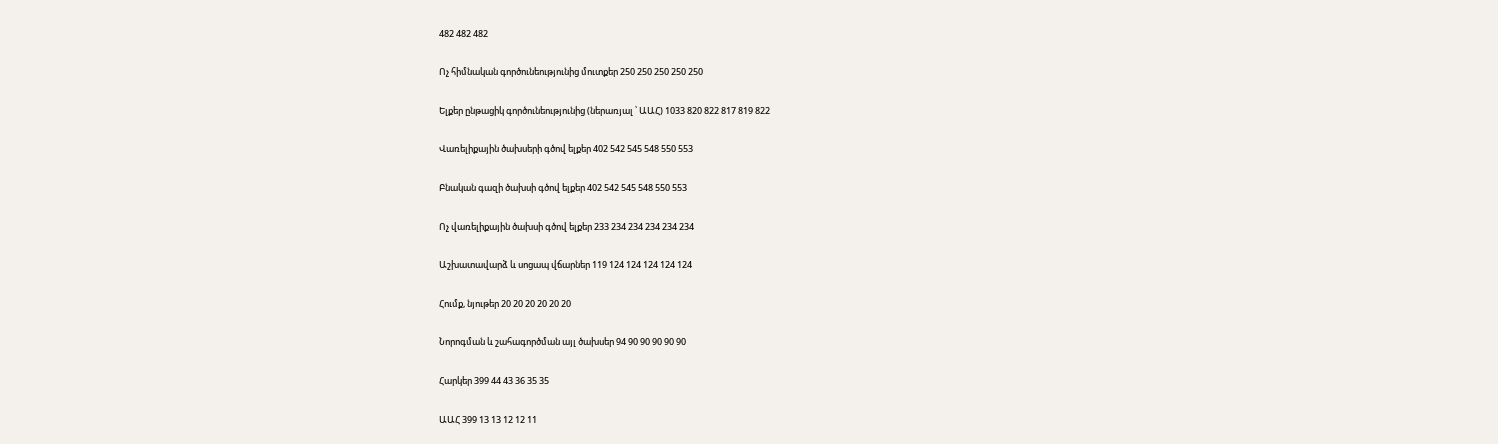482 482 482

Ոչ հիմնական գործունեությունից մուտքեր 250 250 250 250 250

Ելքեր ընթացիկ գործունեությունից (ներառյալ ՝ ԱԱՀ) 1033 820 822 817 819 822

Վառելիքային ծախսերի գծով ելքեր 402 542 545 548 550 553

Բնական գազի ծախսի գծով ելքեր 402 542 545 548 550 553

Ոչ վառելիքային ծախսի գծով ելքեր 233 234 234 234 234 234

Աշխատավարձ և սոցապ վճարներ 119 124 124 124 124 124

Հումք, նյութեր 20 20 20 20 20 20

Նորոգման և շահագործման այլ ծախսեր 94 90 90 90 90 90

Հարկեր 399 44 43 36 35 35

ԱԱՀ 399 13 13 12 12 11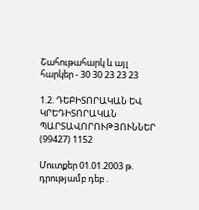Շահութահարկ և այլ հարկեր - 30 30 23 23 23

1.2. ԴԵԲԻՏՈՐԱԿԱՆ ԵՎ ԿՐԵԴԻՏՈՐԱԿԱՆ ՊԱՐՏԱՎՈՐՈՒԹՅՈՒՆՆԵՐ (99427) 1152

Մուտքեր 01.01.2003 թ. դրությամբ դեբ .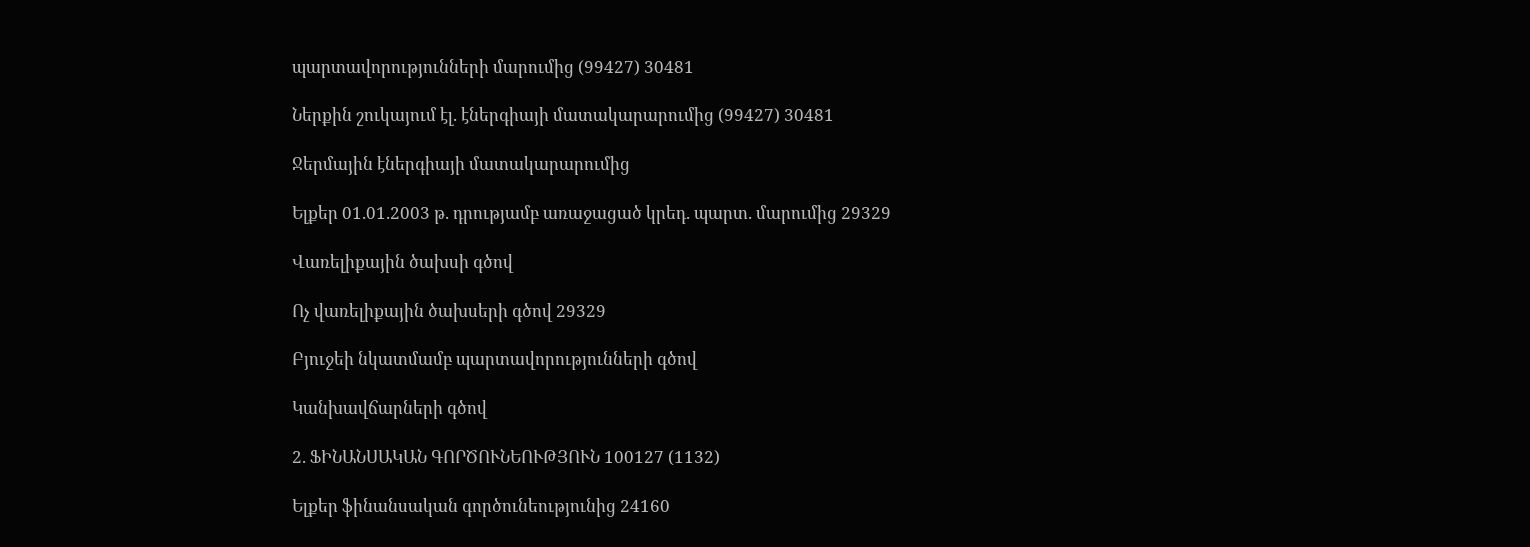պարտավորությունների մարումից (99427) 30481

Ներքին շուկայում էլ. էներգիայի մատակարարումից (99427) 30481

Ջերմային էներգիայի մատակարարումից

Ելքեր 01.01.2003 թ. դրությամբ առաջացած կրեդ. պարտ. մարումից 29329

Վառելիքային ծախսի գծով

Ոչ վառելիքային ծախսերի գծով 29329

Բյուջեի նկատմամբ պարտավորությունների գծով

Կանխավճարների գծով

2. ՖԻՆԱՆՍԱԿԱՆ ԳՈՐԾՈՒՆԵՈՒԹՅՈՒՆ 100127 (1132)

Ելքեր ֆինանսական գործունեությունից 24160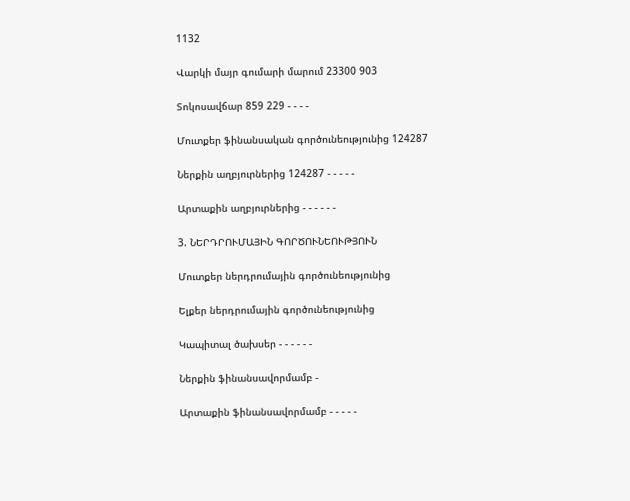1132

Վարկի մայր գումարի մարում 23300 903

Տոկոսավճար 859 229 - - - -

Մուտքեր ֆինանսական գործունեությունից 124287

Ներքին աղբյուրներից 124287 - - - - -

Արտաքին աղբյուրներից - - - - - -

3. ՆԵՐԴՐՈՒՄԱՅԻՆ ԳՈՐԾՈՒՆԵՈՒԹՅՈՒՆ

Մուտքեր ներդրումային գործունեությունից

Ելքեր ներդրումային գործունեությունից

Կապիտալ ծախսեր - - - - - -

Ներքին ֆինանսավորմամբ -

Արտաքին ֆինանսավորմամբ - - - - -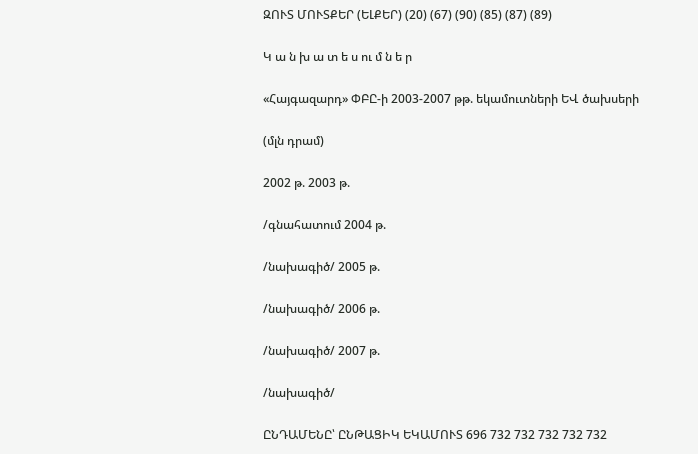ԶՈՒՏ ՄՈՒՏՔԵՐ (ԵԼՔԵՐ) (20) (67) (90) (85) (87) (89)

Կ ա ն խ ա տ ե ս ու մ ն ե ր

«Հայգազարդ» ՓԲԸ-ի 2003-2007 թթ. եկամուտների ԵՎ ծախսերի

(մլն դրամ)

2002 թ. 2003 թ.

/գնահատում 2004 թ.

/նախագիծ/ 2005 թ.

/նախագիծ/ 2006 թ.

/նախագիծ/ 2007 թ.

/նախագիծ/

ԸՆԴԱՄԵՆԸ՝ ԸՆԹԱՑԻԿ ԵԿԱՄՈՒՏ 696 732 732 732 732 732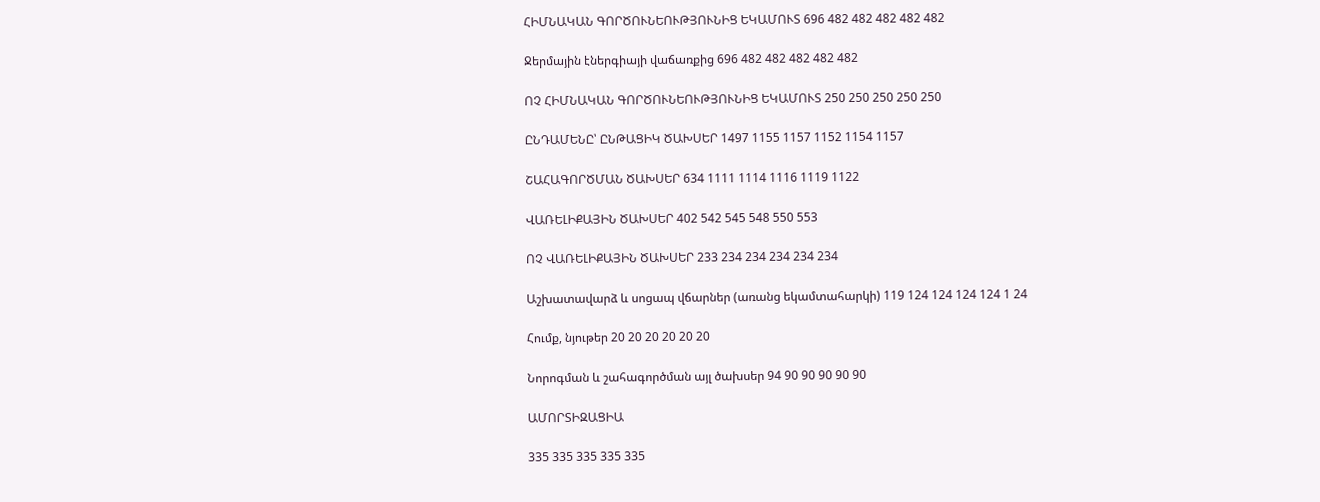ՀԻՄՆԱԿԱՆ ԳՈՐԾՈՒՆԵՈՒԹՅՈՒՆԻՑ ԵԿԱՄՈՒՏ 696 482 482 482 482 482

Ջերմային էներգիայի վաճառքից 696 482 482 482 482 482

ՈՉ ՀԻՄՆԱԿԱՆ ԳՈՐԾՈՒՆԵՈՒԹՅՈՒՆԻՑ ԵԿԱՄՈՒՏ 250 250 250 250 250

ԸՆԴԱՄԵՆԸ՝ ԸՆԹԱՑԻԿ ԾԱԽՍԵՐ 1497 1155 1157 1152 1154 1157

ՇԱՀԱԳՈՐԾՄԱՆ ԾԱԽՍԵՐ 634 1111 1114 1116 1119 1122

ՎԱՌԵԼԻՔԱՅԻՆ ԾԱԽՍԵՐ 402 542 545 548 550 553

ՈՉ ՎԱՌԵԼԻՔԱՅԻՆ ԾԱԽՍԵՐ 233 234 234 234 234 234

Աշխատավարձ և սոցապ վճարներ (առանց եկամտահարկի) 119 124 124 124 124 1 24

Հումք, նյութեր 20 20 20 20 20 20

Նորոգման և շահագործման այլ ծախսեր 94 90 90 90 90 90

ԱՄՈՐՏԻԶԱՑԻԱ

335 335 335 335 335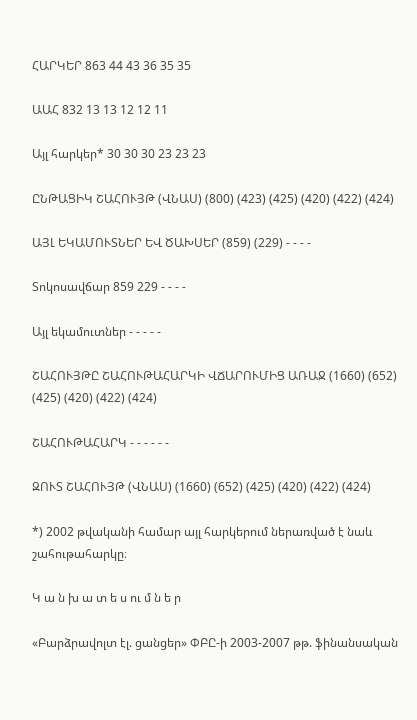ՀԱՐԿԵՐ 863 44 43 36 35 35

ԱԱՀ 832 13 13 12 12 11

Այլ հարկեր* 30 30 30 23 23 23

ԸՆԹԱՑԻԿ ՇԱՀՈՒՅԹ (ՎՆԱՍ) (800) (423) (425) (420) (422) (424)

ԱՅԼ ԵԿԱՄՈՒՏՆԵՐ ԵՎ ԾԱԽՍԵՐ (859) (229) - - - -

Տոկոսավճար 859 229 - - - -

Այլ եկամուտներ - - - - -

ՇԱՀՈՒՅԹԸ ՇԱՀՈՒԹԱՀԱՐԿԻ ՎՃԱՐՈՒՄԻՑ ԱՌԱՋ (1660) (652) (425) (420) (422) (424)

ՇԱՀՈՒԹԱՀԱՐԿ - - - - - -

ԶՈՒՏ ՇԱՀՈՒՅԹ (ՎՆԱՍ) (1660) (652) (425) (420) (422) (424)

*) 2002 թվականի համար այլ հարկերում ներառված է նաև շահութահարկը։

Կ ա ն խ ա տ ե ս ու մ ն ե ր

«Բարձրավոլտ էլ. ցանցեր» ՓԲԸ-ի 2003-2007 թթ. ֆինանսական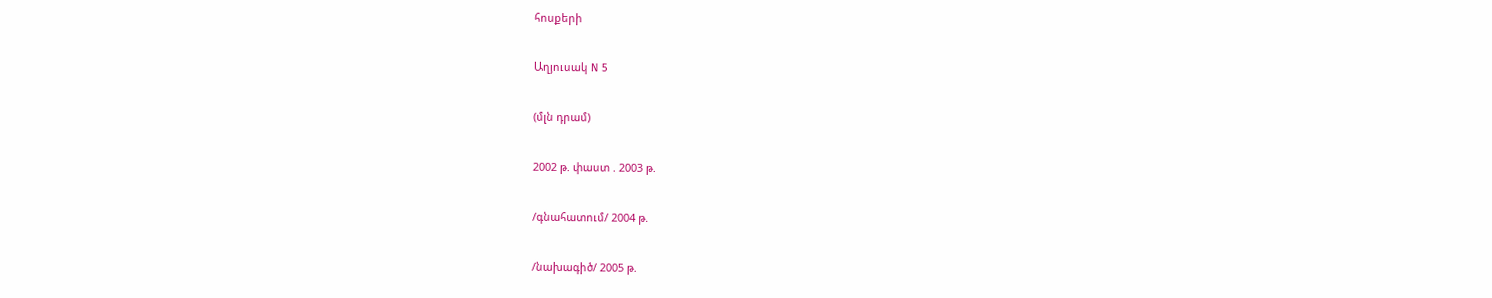հոսքերի

Աղյուսակ N 5

(մլն դրամ)

2002 թ. փաստ . 2003 թ.

/գնահատում/ 2004 թ.

/նախագիծ/ 2005 թ.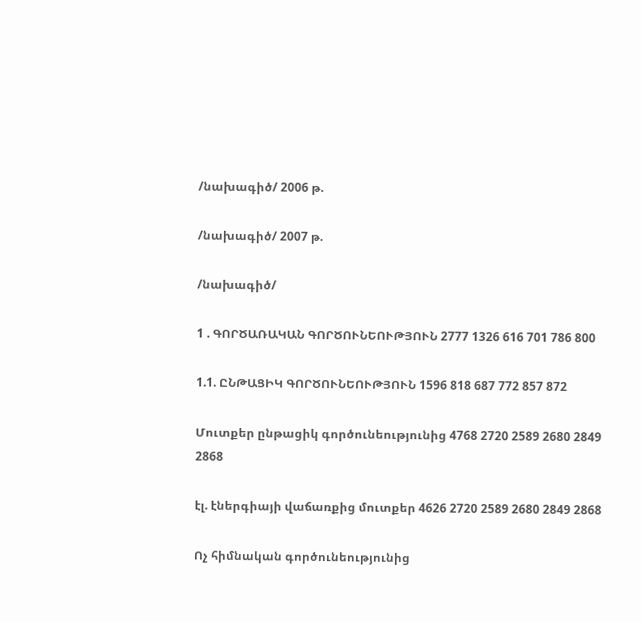/նախագիծ/ 2006 թ.

/նախագիծ/ 2007 թ.

/նախագիծ/

1 . ԳՈՐԾԱՌԱԿԱՆ ԳՈՐԾՈՒՆԵՈՒԹՅՈՒՆ 2777 1326 616 701 786 800

1.1. ԸՆԹԱՑԻԿ ԳՈՐԾՈՒՆԵՈՒԹՅՈՒՆ 1596 818 687 772 857 872

Մուտքեր ընթացիկ գործունեությունից 4768 2720 2589 2680 2849 2868

էլ. էներգիայի վաճառքից մուտքեր 4626 2720 2589 2680 2849 2868

Ոչ հիմնական գործունեությունից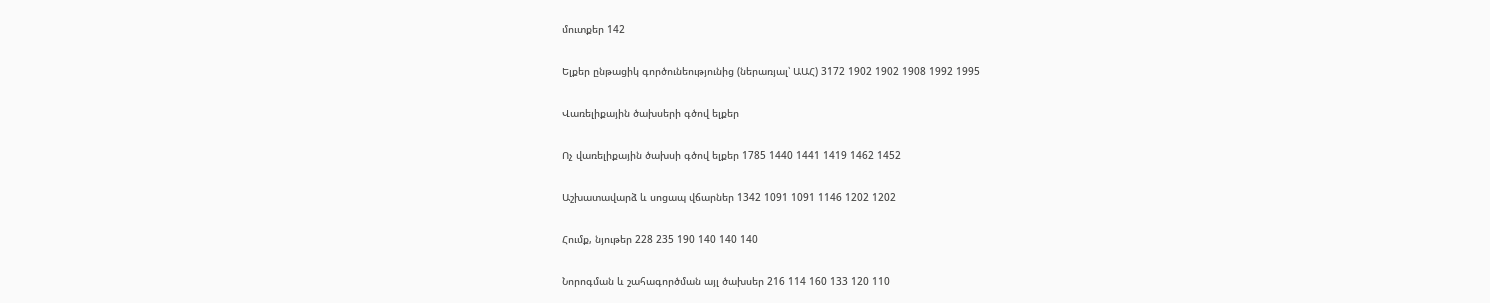մուտքեր 142

Ելքեր ընթացիկ գործունեությունից (ներառյալ՝ ԱԱՀ) 3172 1902 1902 1908 1992 1995

Վառելիքային ծախսերի գծով ելքեր

Ոչ վառելիքային ծախսի գծով ելքեր 1785 1440 1441 1419 1462 1452

Աշխատավարձ և սոցապ վճարներ 1342 1091 1091 1146 1202 1202

Հումք, նյութեր 228 235 190 140 140 140

Նորոգման և շահագործման այլ ծախսեր 216 114 160 133 120 110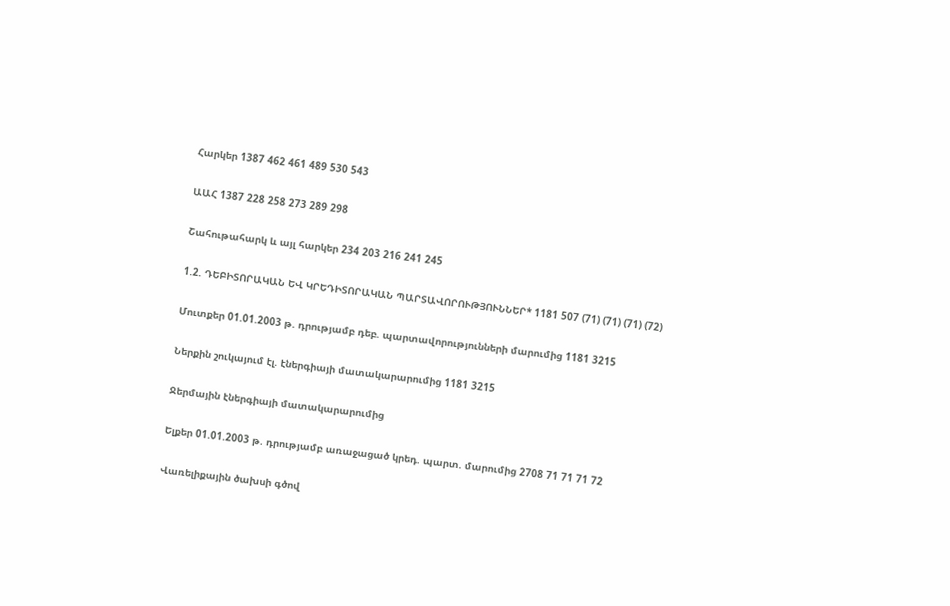Հարկեր 1387 462 461 489 530 543

ԱԱՀ 1387 228 258 273 289 298

Շահութահարկ և այլ հարկեր 234 203 216 241 245

1.2. ԴԵԲԻՏՈՐԱԿԱՆ ԵՎ ԿՐԵԴԻՏՈՐԱԿԱՆ ՊԱՐՏԱՎՈՐՈՒԹՅՈՒՆՆԵՐ* 1181 507 (71) (71) (71) (72)

Մուտքեր 01.01.2003 թ. դրությամբ դեբ. պարտավորությունների մարումից 1181 3215

Ներքին շուկայում էլ. էներգիայի մատակարարումից 1181 3215

Ջերմային էներգիայի մատակարարումից

Ելքեր 01.01.2003 թ. դրությամբ առաջացած կրեդ. պարտ. մարումից 2708 71 71 71 72

Վառելիքային ծախսի գծով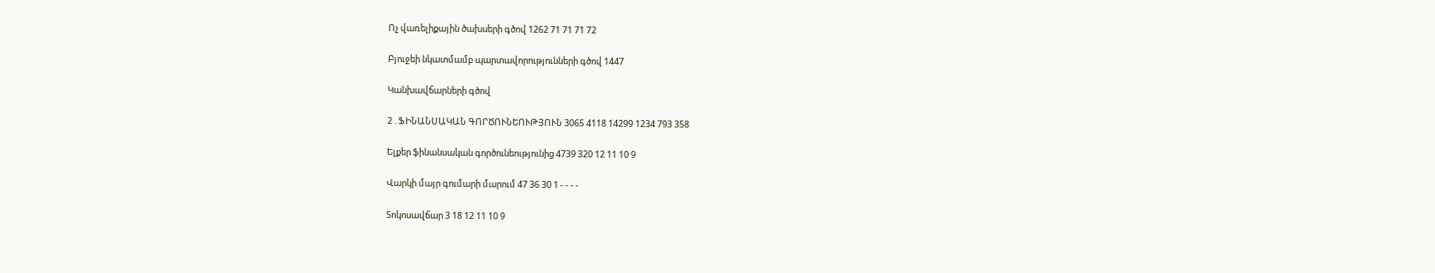Ոչ վառելիքային ծախսերի գծով 1262 71 71 71 72

Բյուջեի նկատմամբ պարտավորությունների գծով 1447

Կանխավճարների գծով

2 . ՖԻՆԱՆՍԱԿԱՆ ԳՈՐԾՈՒՆԵՈՒԹՅՈՒՆ 3065 4118 14299 1234 793 358

Ելքեր ֆինանսական գործունեությունից 4739 320 12 11 10 9

Վարկի մայր գումարի մարում 47 36 30 1 - - - -

Տոկոսավճար 3 18 12 11 10 9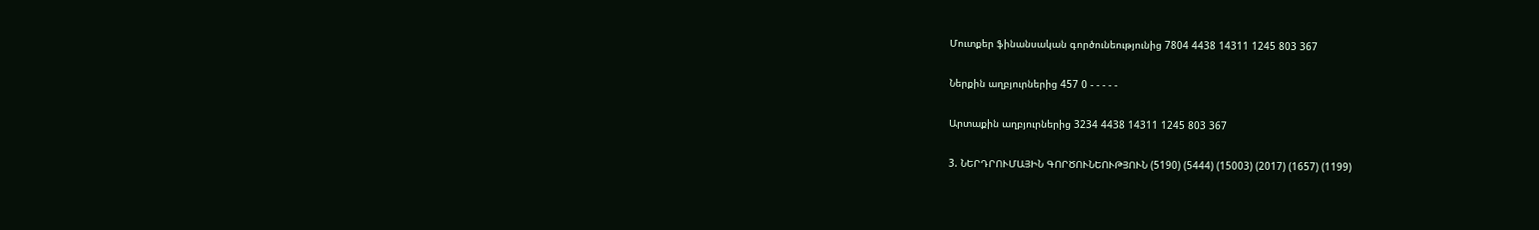Մուտքեր ֆինանսական գործունեությունից 7804 4438 14311 1245 803 367

Ներքին աղբյուրներից 457 0 - - - - -

Արտաքին աղբյուրներից 3234 4438 14311 1245 803 367

3. ՆԵՐԴՐՈՒՄԱՅԻՆ ԳՈՐԾՈՒՆԵՈՒԹՅՈՒՆ (5190) (5444) (15003) (2017) (1657) (1199)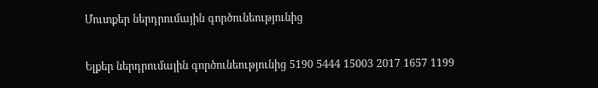Մուտքեր ներդրումային գործունեությունից

Ելքեր ներդրումային գործունեությունից 5190 5444 15003 2017 1657 1199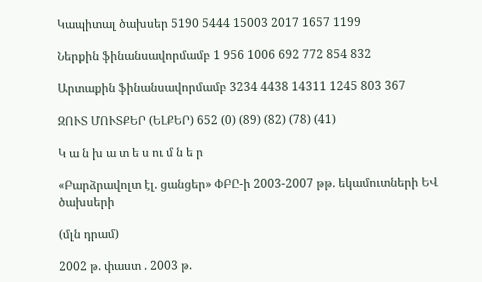Կապիտալ ծախսեր 5190 5444 15003 2017 1657 1199

Ներքին ֆինանսավորմամբ 1 956 1006 692 772 854 832

Արտաքին ֆինանսավորմամբ 3234 4438 14311 1245 803 367

ԶՈՒՏ ՄՈՒՏՔԵՐ (ԵԼՔԵՐ) 652 (0) (89) (82) (78) (41)

Կ ա ն խ ա տ ե ս ու մ ն ե ր

«Բարձրավոլտ էլ. ցանցեր» ՓԲԸ-ի 2003-2007 թթ. եկամուտների ԵՎ ծախսերի

(մլն դրամ)

2002 թ. փաստ . 2003 թ.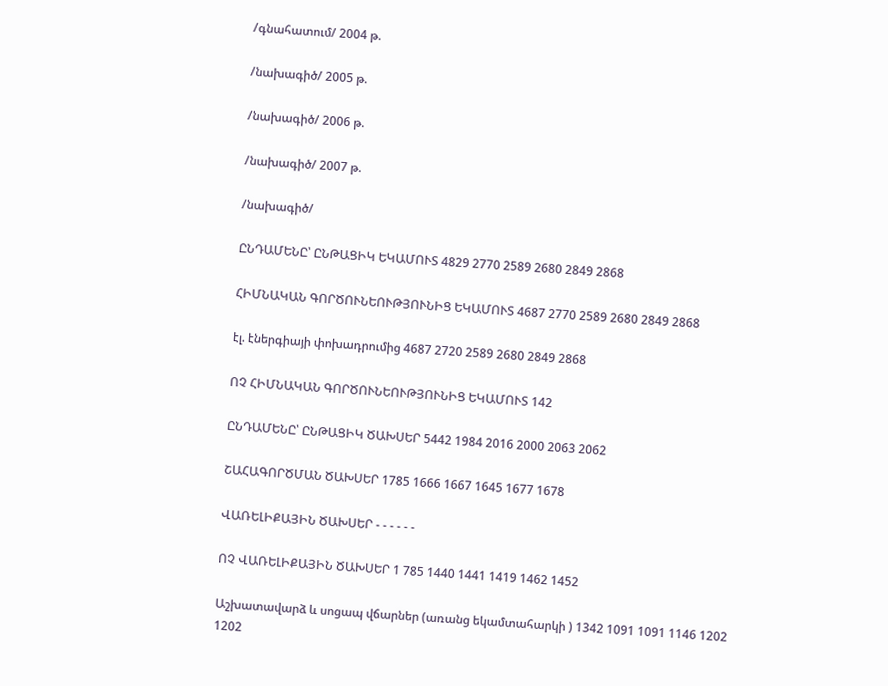/գնահատում/ 2004 թ.

/նախագիծ/ 2005 թ.

/նախագիծ/ 2006 թ.

/նախագիծ/ 2007 թ.

/նախագիծ/

ԸՆԴԱՄԵՆԸ՝ ԸՆԹԱՑԻԿ ԵԿԱՄՈՒՏ 4829 2770 2589 2680 2849 2868

ՀԻՄՆԱԿԱՆ ԳՈՐԾՈՒՆԵՈՒԹՅՈՒՆԻՑ ԵԿԱՄՈՒՏ 4687 2770 2589 2680 2849 2868

էլ. էներգիայի փոխադրումից 4687 2720 2589 2680 2849 2868

ՈՉ ՀԻՄՆԱԿԱՆ ԳՈՐԾՈՒՆԵՈՒԹՅՈՒՆԻՑ ԵԿԱՄՈՒՏ 142

ԸՆԴԱՄԵՆԸ՝ ԸՆԹԱՑԻԿ ԾԱԽՍԵՐ 5442 1984 2016 2000 2063 2062

ՇԱՀԱԳՈՐԾՄԱՆ ԾԱԽՍԵՐ 1785 1666 1667 1645 1677 1678

ՎԱՌԵԼԻՔԱՅԻՆ ԾԱԽՍԵՐ - - - - - -

ՈՉ ՎԱՌԵԼԻՔԱՅԻՆ ԾԱԽՍԵՐ 1 785 1440 1441 1419 1462 1452

Աշխատավարձ և սոցապ վճարներ (առանց եկամտահարկի ) 1342 1091 1091 1146 1202 1202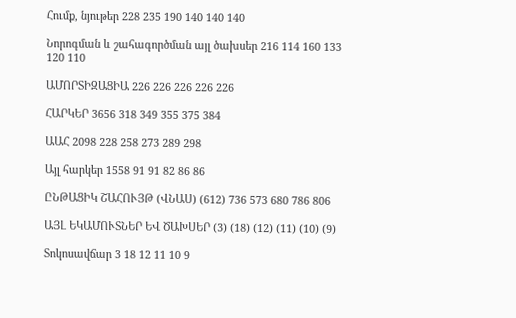Հումք, նյութեր 228 235 190 140 140 140

Նորոգման և շահագործման այլ ծախսեր 216 114 160 133 120 110

ԱՄՈՐՏԻԶԱՑԻԱ 226 226 226 226 226

ՀԱՐԿԵՐ 3656 318 349 355 375 384

ԱԱՀ 2098 228 258 273 289 298

Այլ հարկեր 1558 91 91 82 86 86

ԸՆԹԱՑԻԿ ՇԱՀՈՒՅԹ (ՎՆԱՍ) (612) 736 573 680 786 806

ԱՅԼ ԵԿԱՄՈՒՏՆԵՐ ԵՎ ԾԱԽՍԵՐ (3) (18) (12) (11) (10) (9)

Տոկոսավճար 3 18 12 11 10 9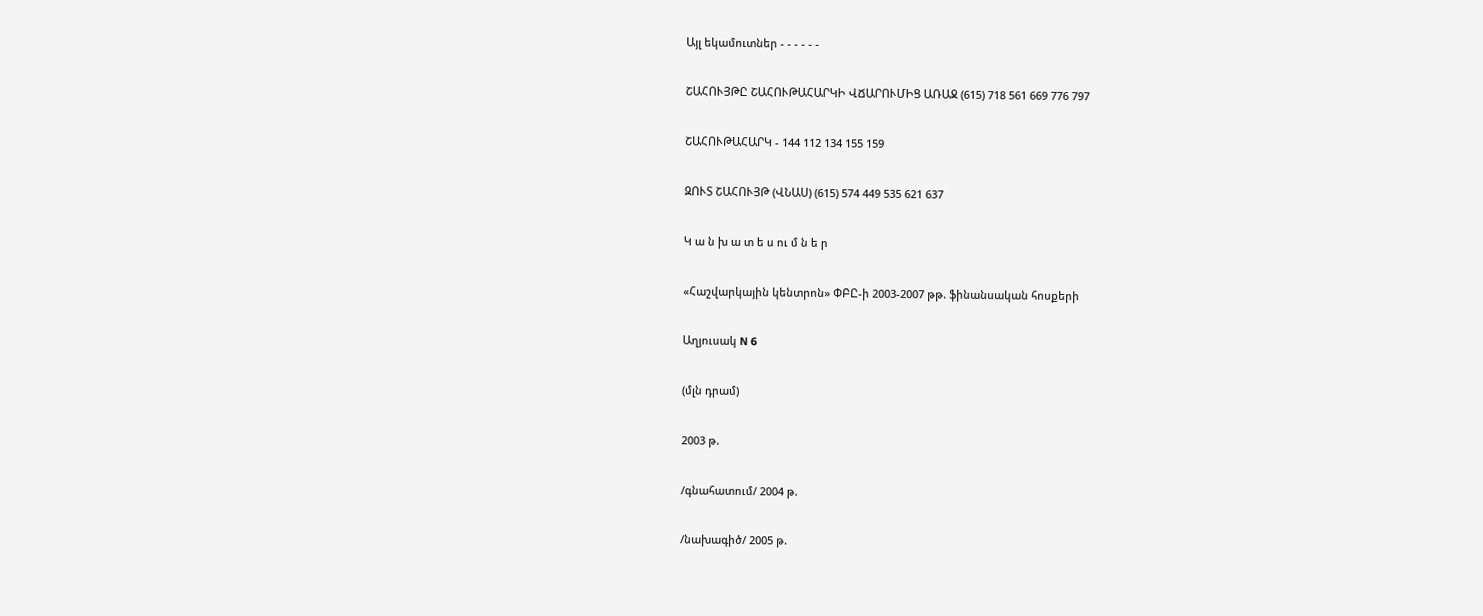Այլ եկամուտներ - - - - - -

ՇԱՀՈՒՅԹԸ ՇԱՀՈՒԹԱՀԱՐԿԻ ՎՃԱՐՈՒՄԻՑ ԱՌԱՋ (615) 718 561 669 776 797

ՇԱՀՈՒԹԱՀԱՐԿ - 144 112 134 155 159

ԶՈՒՏ ՇԱՀՈՒՅԹ (ՎՆԱՍ) (615) 574 449 535 621 637

Կ ա ն խ ա տ ե ս ու մ ն ե ր

«Հաշվարկային կենտրոն» ՓԲԸ-ի 2003-2007 թթ. ֆինանսական հոսքերի

Աղյուսակ N 6

(մլն դրամ)

2003 թ.

/գնահատում/ 2004 թ.

/նախագիծ/ 2005 թ.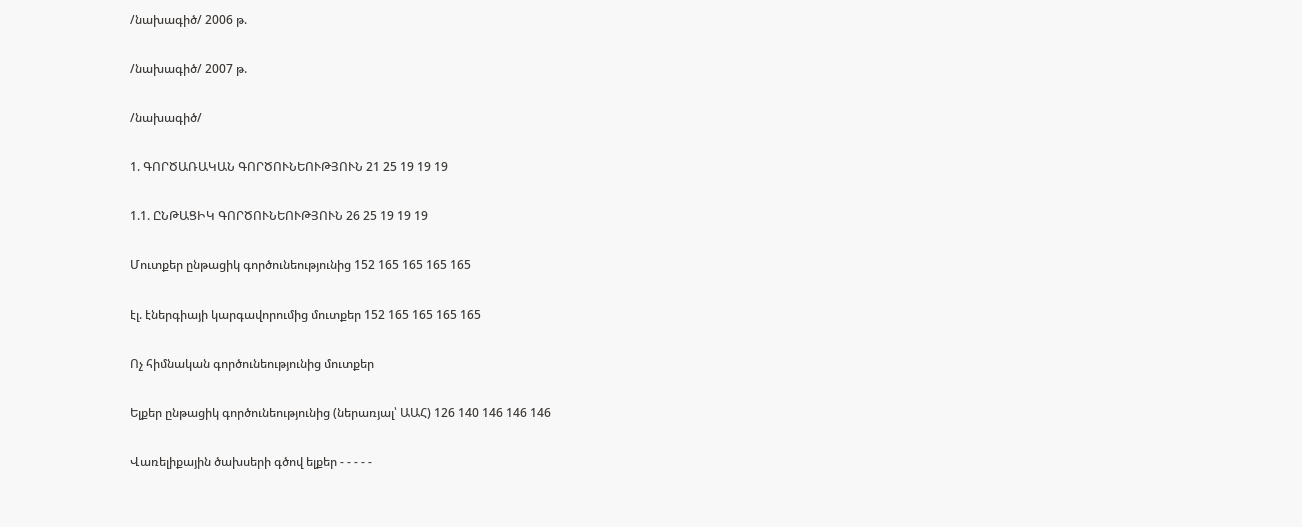/նախագիծ/ 2006 թ.

/նախագիծ/ 2007 թ.

/նախագիծ/

1. ԳՈՐԾԱՌԱԿԱՆ ԳՈՐԾՈՒՆԵՈՒԹՅՈՒՆ 21 25 19 19 19

1.1. ԸՆԹԱՑԻԿ ԳՈՐԾՈՒՆԵՈՒԹՅՈՒՆ 26 25 19 19 19

Մուտքեր ընթացիկ գործունեությունից 152 165 165 165 165

էլ. էներգիայի կարգավորումից մուտքեր 152 165 165 165 165

Ոչ հիմնական գործունեությունից մուտքեր

Ելքեր ընթացիկ գործունեությունից (ներառյալ՝ ԱԱՀ) 126 140 146 146 146

Վառելիքային ծախսերի գծով ելքեր - - - - -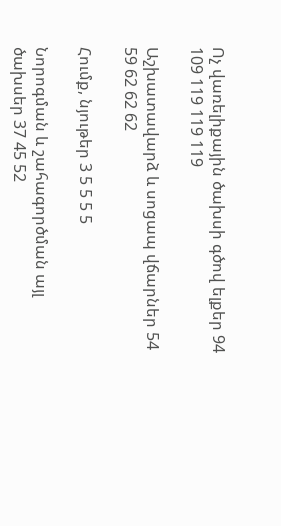Ոչ վառելիքային ծախսի գծով ելքեր 94 109 119 119 119

Աշխատավարձ և սոցապ վճարներ 54 59 62 62 62

Հումք, նյութեր 3 5 5 5 5

Նորոգման և շահագործման այլ ծախսեր 37 45 52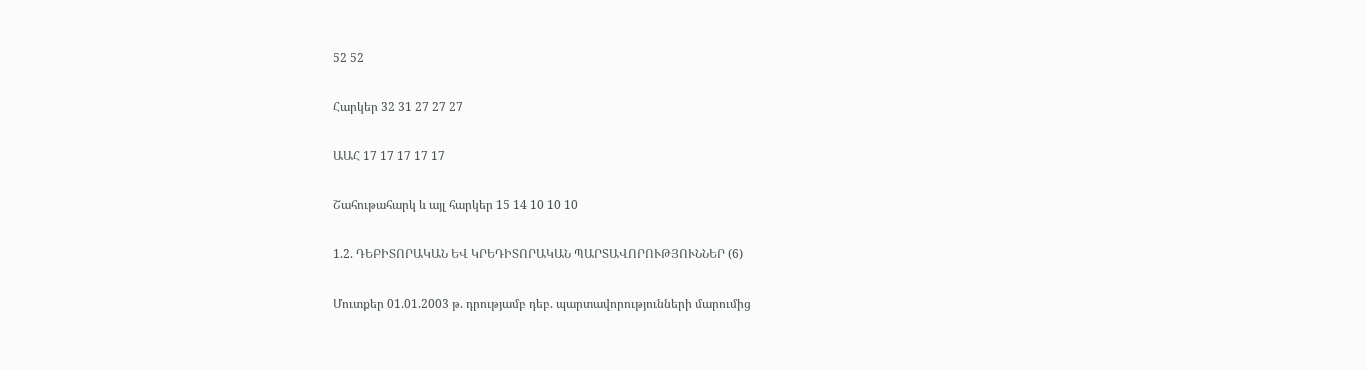52 52

Հարկեր 32 31 27 27 27

ԱԱՀ 17 17 17 17 17

Շահութահարկ և այլ հարկեր 15 14 10 10 10

1.2. ԴԵԲԻՏՈՐԱԿԱՆ ԵՎ ԿՐԵԴԻՏՈՐԱԿԱՆ ՊԱՐՏԱՎՈՐՈՒԹՅՈՒՆՆԵՐ (6)

Մուտքեր 01.01.2003 թ. դրությամբ դեբ. պարտավորությունների մարումից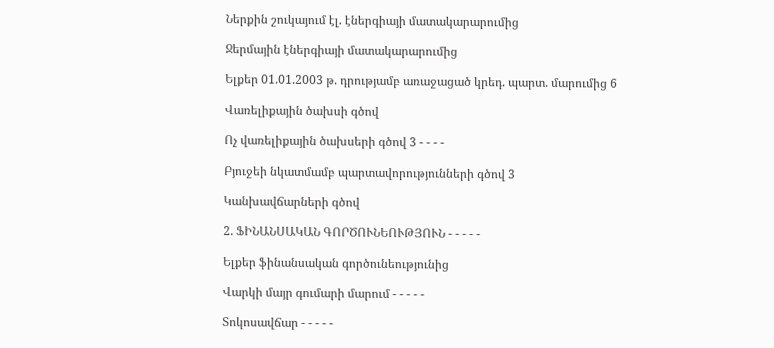Ներքին շուկայում էլ. էներգիայի մատակարարումից

Ջերմային էներգիայի մատակարարումից

Ելքեր 01.01.2003 թ. դրությամբ առաջացած կրեդ. պարտ. մարումից 6

Վառելիքային ծախսի գծով

Ոչ վառելիքային ծախսերի գծով 3 - - - -

Բյուջեի նկատմամբ պարտավորությունների գծով 3

Կանխավճարների գծով

2. ՖԻՆԱՆՍԱԿԱՆ ԳՈՐԾՈՒՆԵՈՒԹՅՈՒՆ - - - - -

Ելքեր ֆինանսական գործունեությունից

Վարկի մայր գումարի մարում - - - - -

Տոկոսավճար - - - - -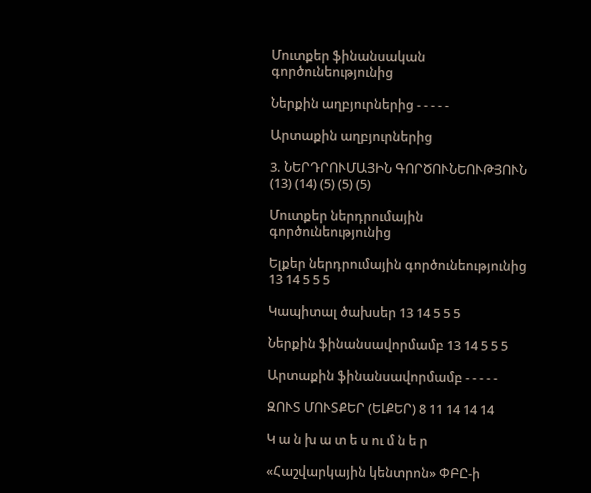Մուտքեր ֆինանսական գործունեությունից

Ներքին աղբյուրներից - - - - -

Արտաքին աղբյուրներից

3. ՆԵՐԴՐՈՒՄԱՅԻՆ ԳՈՐԾՈՒՆԵՈՒԹՅՈՒՆ (13) (14) (5) (5) (5)

Մուտքեր ներդրումային գործունեությունից

Ելքեր ներդրումային գործունեությունից 13 14 5 5 5

Կապիտալ ծախսեր 13 14 5 5 5

Ներքին ֆինանսավորմամբ 13 14 5 5 5

Արտաքին ֆինանսավորմամբ - - - - -

ԶՈՒՏ ՄՈՒՏՔԵՐ (ԵԼՔԵՐ) 8 11 14 14 14

Կ ա ն խ ա տ ե ս ու մ ն ե ր

«Հաշվարկային կենտրոն» ՓԲԸ-ի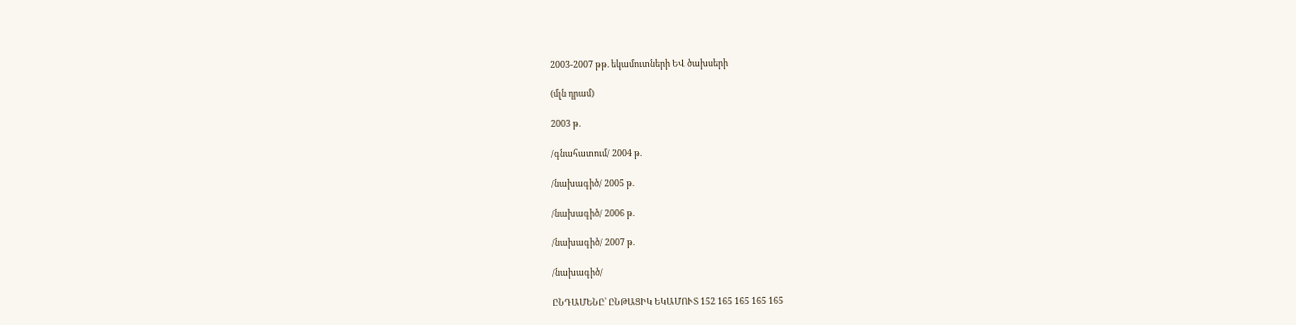2003-2007 թթ. եկամուտների ԵՎ ծախսերի

(մլն դրամ)

2003 թ.

/գնահատում/ 2004 թ.

/նախագիծ/ 2005 թ.

/նախագիծ/ 2006 թ.

/նախագիծ/ 2007 թ.

/նախագիծ/

ԸՆԴԱՄԵՆԸ՝ ԸՆԹԱՑԻԿ ԵԿԱՄՈՒՏ 152 165 165 165 165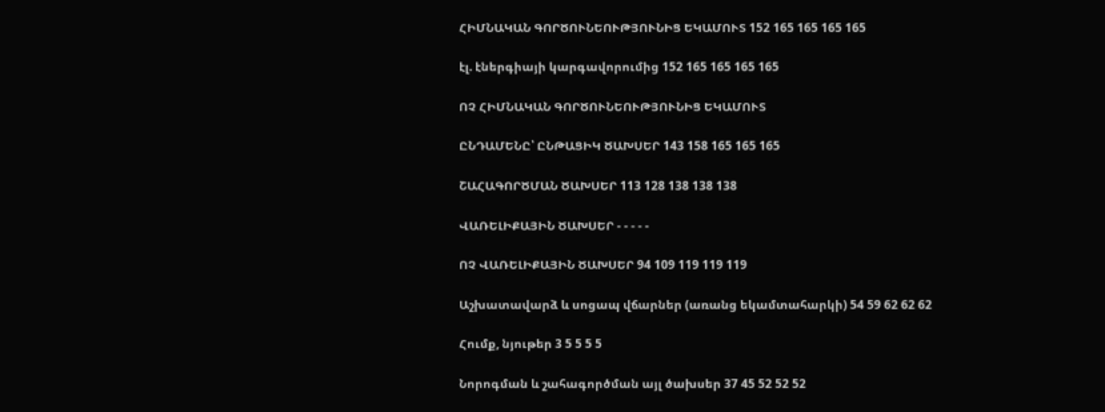ՀԻՄՆԱԿԱՆ ԳՈՐԾՈՒՆԵՈՒԹՅՈՒՆԻՑ ԵԿԱՄՈՒՏ 152 165 165 165 165

էլ. էներգիայի կարգավորումից 152 165 165 165 165

ՈՉ ՀԻՄՆԱԿԱՆ ԳՈՐԾՈՒՆԵՈՒԹՅՈՒՆԻՑ ԵԿԱՄՈՒՏ

ԸՆԴԱՄԵՆԸ՝ ԸՆԹԱՑԻԿ ԾԱԽՍԵՐ 143 158 165 165 165

ՇԱՀԱԳՈՐԾՄԱՆ ԾԱԽՍԵՐ 113 128 138 138 138

ՎԱՌԵԼԻՔԱՅԻՆ ԾԱԽՍԵՐ - - - - -

ՈՉ ՎԱՌԵԼԻՔԱՅԻՆ ԾԱԽՍԵՐ 94 109 119 119 119

Աշխատավարձ և սոցապ վճարներ (առանց եկամտահարկի) 54 59 62 62 62

Հումք, նյութեր 3 5 5 5 5

Նորոգման և շահագործման այլ ծախսեր 37 45 52 52 52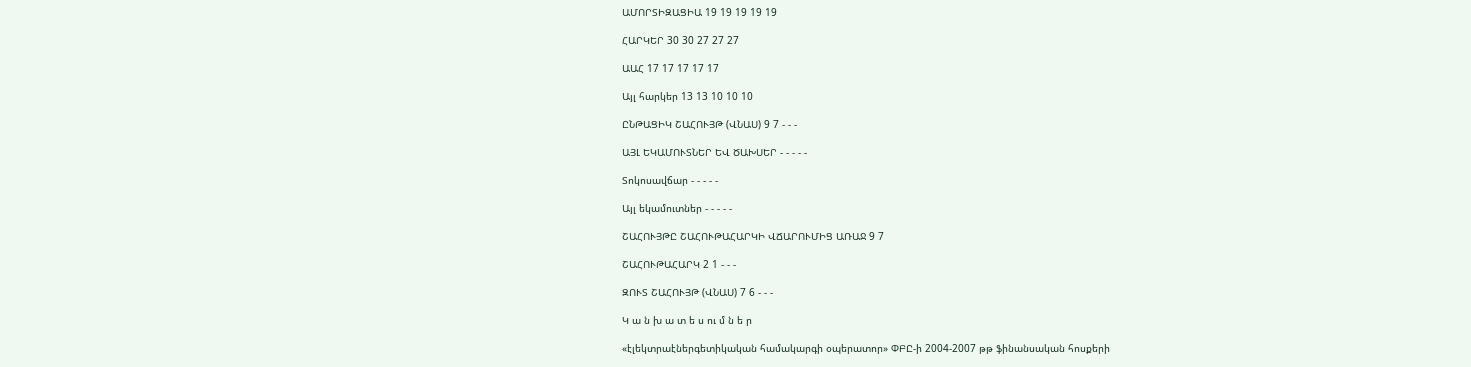ԱՄՈՐՏԻԶԱՑԻԱ 19 19 19 19 19

ՀԱՐԿԵՐ 30 30 27 27 27

ԱԱՀ 17 17 17 17 17

Այլ հարկեր 13 13 10 10 10

ԸՆԹԱՑԻԿ ՇԱՀՈՒՅԹ (ՎՆԱՍ) 9 7 - - -

ԱՅԼ ԵԿԱՄՈՒՏՆԵՐ ԵՎ ԾԱԽՍԵՐ - - - - -

Տոկոսավճար - - - - -

Այլ եկամուտներ - - - - -

ՇԱՀՈՒՅԹԸ ՇԱՀՈՒԹԱՀԱՐԿԻ ՎՃԱՐՈՒՄԻՑ ԱՌԱՋ 9 7

ՇԱՀՈՒԹԱՀԱՐԿ 2 1 - - -

ԶՈՒՏ ՇԱՀՈՒՅԹ (ՎՆԱՍ) 7 6 - - -

Կ ա ն խ ա տ ե ս ու մ ն ե ր

«էլեկտրաէներգետիկական համակարգի օպերատոր» ՓԲԸ-ի 2004-2007 թթ ֆինանսական հոսքերի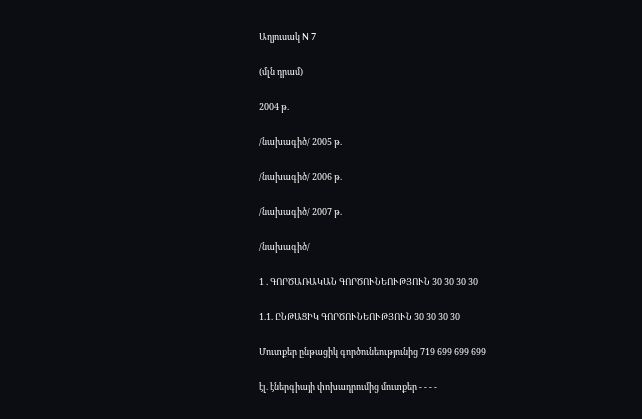Աղյուսակ N 7

(մլն դրամ)

2004 թ.

/նախագիծ/ 2005 թ.

/նախագիծ/ 2006 թ.

/նախագիծ/ 2007 թ.

/նախագիծ/

1 . ԳՈՐԾԱՌԱԿԱՆ ԳՈՐԾՈՒՆԵՈՒԹՅՈՒՆ 30 30 30 30

1.1. ԸՆԹԱՑԻԿ ԳՈՐԾՈՒՆԵՈՒԹՅՈՒՆ 30 30 30 30

Մուտքեր ընթացիկ գործունեությունից 719 699 699 699

էլ. էներգիայի փոխադրումից մուտքեր - - - -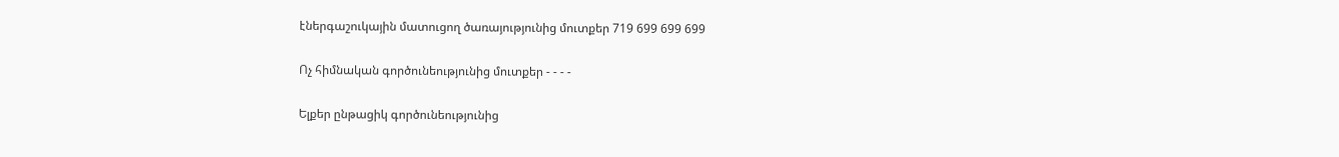էներգաշուկային մատուցող ծառայությունից մուտքեր 719 699 699 699

Ոչ հիմնական գործունեությունից մուտքեր - - - -

Ելքեր ընթացիկ գործունեությունից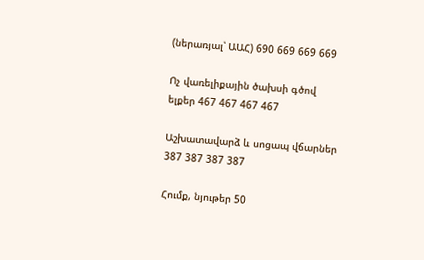(ներառյալ՝ ԱԱՀ) 690 669 669 669

Ոչ վառելիքային ծախսի գծով ելքեր 467 467 467 467

Աշխատավարձ և սոցապ վճարներ 387 387 387 387

Հումք, նյութեր 50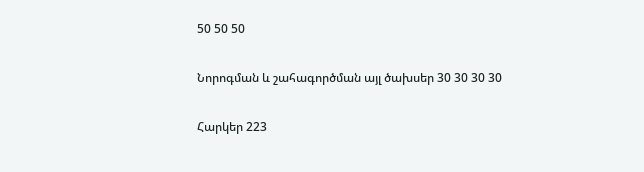50 50 50

Նորոգման և շահագործման այլ ծախսեր 30 30 30 30

Հարկեր 223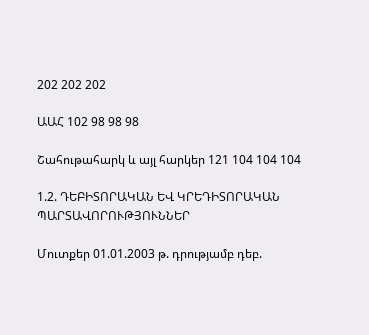202 202 202

ԱԱՀ 102 98 98 98

Շահութահարկ և այլ հարկեր 121 104 104 104

1.2. ԴԵԲԻՏՈՐԱԿԱՆ ԵՎ ԿՐԵԴԻՏՈՐԱԿԱՆ ՊԱՐՏԱՎՈՐՈՒԹՅՈՒՆՆԵՐ

Մուտքեր 01.01.2003 թ. դրությամբ դեբ.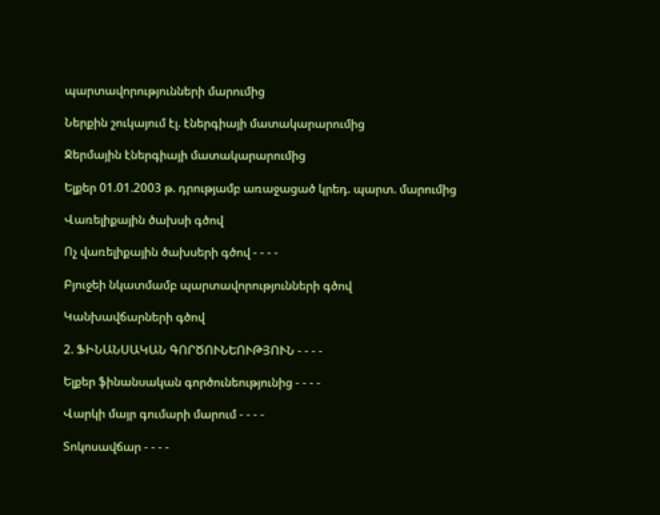պարտավորությունների մարումից

Ներքին շուկայում էլ. էներգիայի մատակարարումից

Ջերմային էներգիայի մատակարարումից

Ելքեր 01.01.2003 թ. դրությամբ առաջացած կրեդ. պարտ. մարումից

Վառելիքային ծախսի գծով

Ոչ վառելիքային ծախսերի գծով - - - -

Բյուջեի նկատմամբ պարտավորությունների գծով

Կանխավճարների գծով

2. ՖԻՆԱՆՍԱԿԱՆ ԳՈՐԾՈՒՆԵՈՒԹՅՈՒՆ - - - -

Ելքեր ֆինանսական գործունեությունից - - - -

Վարկի մայր գումարի մարում - - - -

Տոկոսավճար - - - -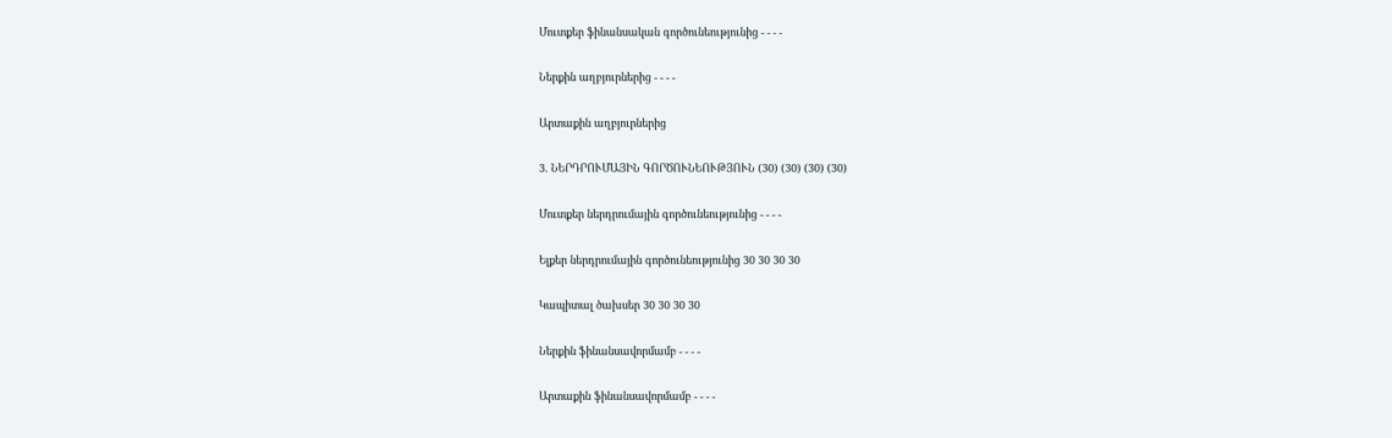Մուտքեր ֆինանսական գործունեությունից - - - -

Ներքին աղբյուրներից - - - -

Արտաքին աղբյուրներից

3. ՆԵՐԴՐՈՒՄԱՅԻՆ ԳՈՐԾՈՒՆԵՈՒԹՅՈՒՆ (30) (30) (30) (30)

Մուտքեր ներդրումային գործունեությունից - - - -

Ելքեր ներդրումային գործունեությունից 30 30 30 30

Կապիտալ ծախսեր 30 30 30 30

Ներքին ֆինանսավորմամբ - - - -

Արտաքին ֆինանսավորմամբ - - - -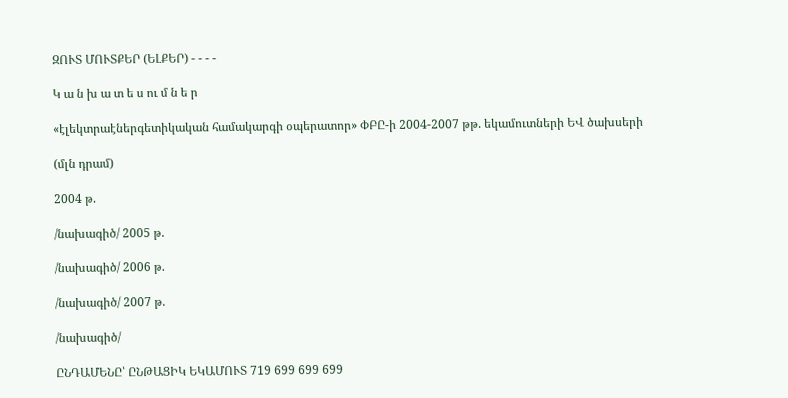ԶՈՒՏ ՄՈՒՏՔԵՐ (ԵԼՔԵՐ) - - - -

Կ ա ն խ ա տ ե ս ու մ ն ե ր

«էլեկտրաէներգետիկական համակարգի օպերատոր» ՓԲԸ-ի 2004-2007 թթ. եկամուտների ԵՎ ծախսերի

(մլն դրամ)

2004 թ.

/նախագիծ/ 2005 թ.

/նախագիծ/ 2006 թ.

/նախագիծ/ 2007 թ.

/նախագիծ/

ԸՆԴԱՄԵՆԸ՝ ԸՆԹԱՑԻԿ ԵԿԱՄՈՒՏ 719 699 699 699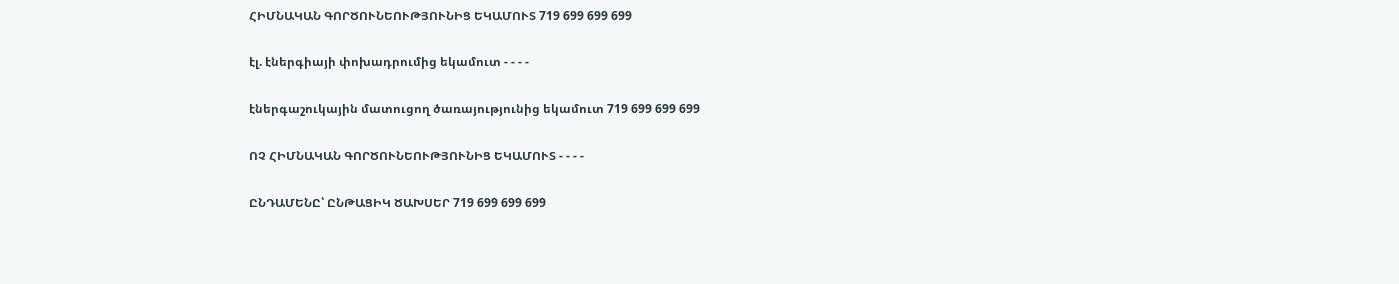ՀԻՄՆԱԿԱՆ ԳՈՐԾՈՒՆԵՈՒԹՅՈՒՆԻՑ ԵԿԱՄՈՒՏ 719 699 699 699

էլ. էներգիայի փոխադրումից եկամուտ - - - -

էներգաշուկային մատուցող ծառայությունից եկամուտ 719 699 699 699

ՈՉ ՀԻՄՆԱԿԱՆ ԳՈՐԾՈՒՆԵՈՒԹՅՈՒՆԻՑ ԵԿԱՄՈՒՏ - - - -

ԸՆԴԱՄԵՆԸ՝ ԸՆԹԱՑԻԿ ԾԱԽՍԵՐ 719 699 699 699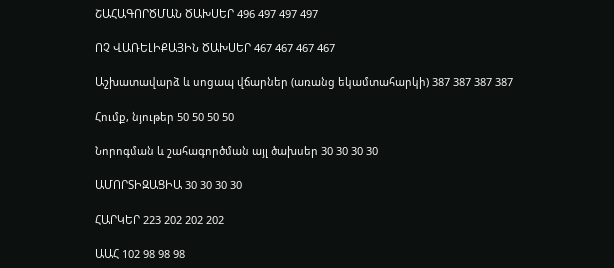ՇԱՀԱԳՈՐԾՄԱՆ ԾԱԽՍԵՐ 496 497 497 497

ՈՉ ՎԱՌԵԼԻՔԱՅԻՆ ԾԱԽՍԵՐ 467 467 467 467

Աշխատավարձ և սոցապ վճարներ (առանց եկամտահարկի) 387 387 387 387

Հումք, նյութեր 50 50 50 50

Նորոգման և շահագործման այլ ծախսեր 30 30 30 30

ԱՄՈՐՏԻԶԱՑԻԱ 30 30 30 30

ՀԱՐԿԵՐ 223 202 202 202

ԱԱՀ 102 98 98 98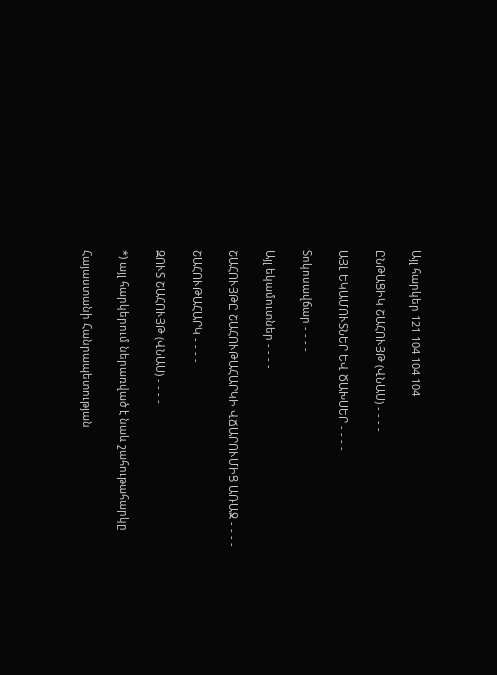Այլ հարկեր 121 104 104 104

ԸՆԹԱՑԻԿ ՇԱՀՈՒՅԹ (ՎՆԱՍ) - - - -

ԱՅԼ ԵԿԱՄՈՒՏՆԵՐ ԵՎ ԾԱԽՍԵՐ - - - -

Տոկոսավճար - - - -

Այլ եկամուտներ - - - -

ՇԱՀՈՒՅԹԸ ՇԱՀՈՒԹԱՀԱՐԿԻ ՎՃԱՐՈՒՄԻՑ ԱՌԱՋ - - - -

ՇԱՀՈՒԹԱՀԱՐԿ - - - -

ԶՈՒՏ ՇԱՀՈՒՅԹ (ՎՆԱՍ) - - - -

*) այլ հարկերում ներառված է նաև շահութահարկը

Հայաստանի Հանրապետության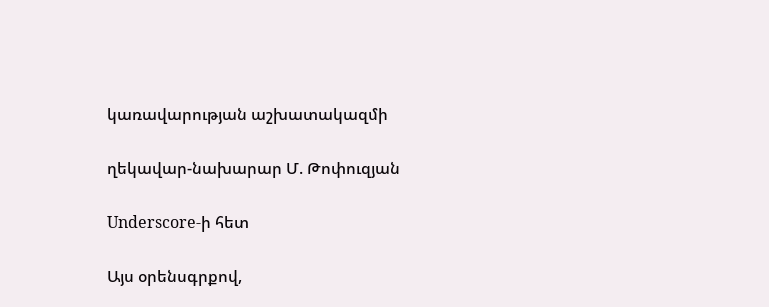կառավարության աշխատակազմի

ղեկավար-նախարար Մ. Թոփուզյան

Underscore-ի հետ

Այս օրենսգրքով,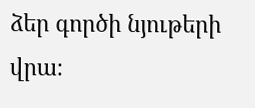ձեր գործի նյութերի վրա։